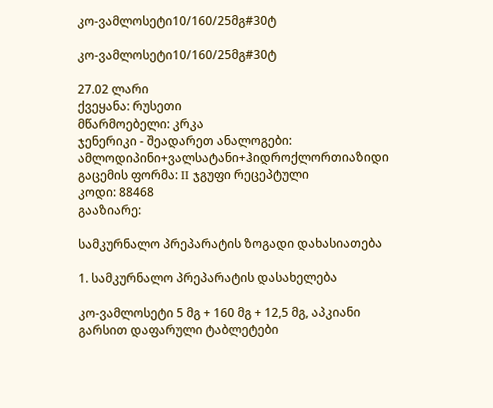კო-ვამლოსეტი10/160/25მგ#30ტ

კო-ვამლოსეტი10/160/25მგ#30ტ

27.02 ლარი
ქვეყანა: რუსეთი
მწარმოებელი: კრკა
ჯენერიკი - შეადარეთ ანალოგები: ამლოდიპინი+ვალსატანი+ჰიდროქლორთიაზიდი
გაცემის ფორმა: II ჯგუფი რეცეპტული
კოდი: 88468
გააზიარე:

სამკურნალო პრეპარატის ზოგადი დახასიათება

1. სამკურნალო პრეპარატის დასახელება

კო-ვამლოსეტი 5 მგ + 160 მგ + 12,5 მგ, აპკიანი გარსით დაფარული ტაბლეტები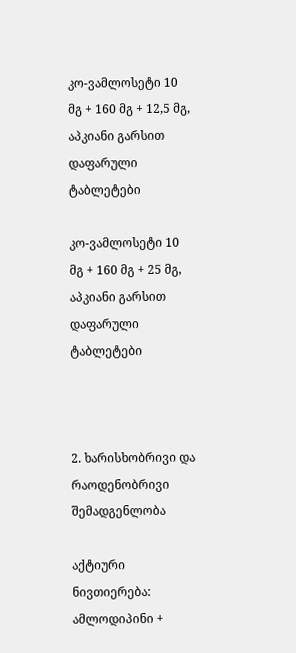კო-ვამლოსეტი 10 მგ + 160 მგ + 12,5 მგ, აპკიანი გარსით დაფარული ტაბლეტები

კო-ვამლოსეტი 10 მგ + 160 მგ + 25 მგ, აპკიანი გარსით დაფარული ტაბლეტები



2. ხარისხობრივი და რაოდენობრივი შემადგენლობა

აქტიური ნივთიერება: ამლოდიპინი +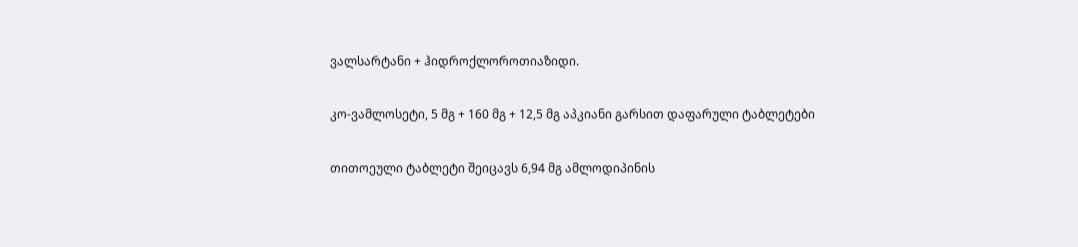ვალსარტანი + ჰიდროქლოროთიაზიდი.

კო-ვამლოსეტი, 5 მგ + 160 მგ + 12,5 მგ აპკიანი გარსით დაფარული ტაბლეტები

თითოეული ტაბლეტი შეიცავს 6,94 მგ ამლოდიპინის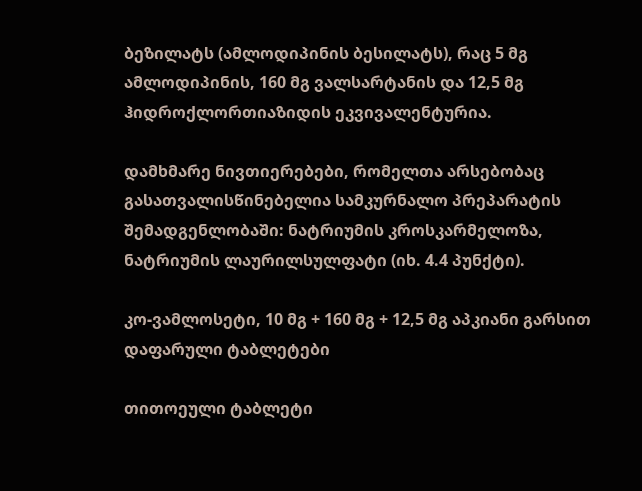ბეზილატს (ამლოდიპინის ბესილატს), რაც 5 მგ ამლოდიპინის, 160 მგ ვალსარტანის და 12,5 მგ ჰიდროქლორთიაზიდის ეკვივალენტურია.

დამხმარე ნივთიერებები, რომელთა არსებობაც გასათვალისწინებელია სამკურნალო პრეპარატის შემადგენლობაში: ნატრიუმის კროსკარმელოზა, ნატრიუმის ლაურილსულფატი (იხ. 4.4 პუნქტი).

კო-ვამლოსეტი, 10 მგ + 160 მგ + 12,5 მგ აპკიანი გარსით დაფარული ტაბლეტები

თითოეული ტაბლეტი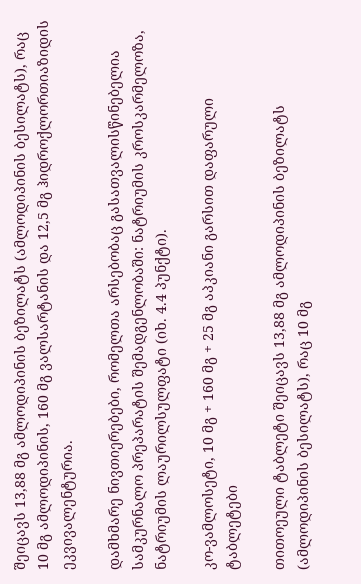შეიცავს 13,88 მგ ამლოდიპინის ბეზილატს (ამლოდიპინის ბესილატს), რაც 10 მგ ამლოდიპინის, 160 მგ ვალსარტანის და 12,5 მგ ჰიდროქლორთიაზიდის ეკვივალენტურია.

დამხმარე ნივთიერებები, რომელთა არსებობაც გასათვალისწინებელია სამკურნალო პრეპარატის შემადგენლობაში: ნატრიუმის კროსკარმელოზა, ნატრიუმის ლაურილსულფატი (იხ. 4.4 პუნქტი).

კო-ვამლოსეტი, 10 მგ + 160 მგ + 25 მგ აპკიანი გარსით დაფარული ტაბლეტები

თითოეული ტაბლეტი შეიცავს 13,88 მგ ამლოდიპინის ბეზილატს (ამლოდიპინის ბესილატს), რაც 10 მგ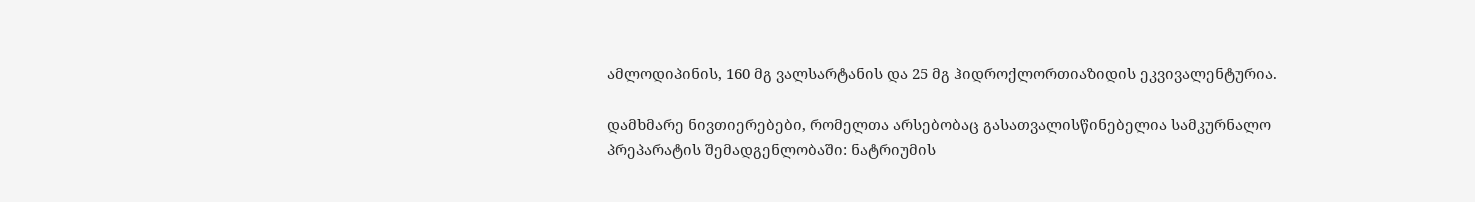ამლოდიპინის, 160 მგ ვალსარტანის და 25 მგ ჰიდროქლორთიაზიდის ეკვივალენტურია.

დამხმარე ნივთიერებები, რომელთა არსებობაც გასათვალისწინებელია სამკურნალო პრეპარატის შემადგენლობაში: ნატრიუმის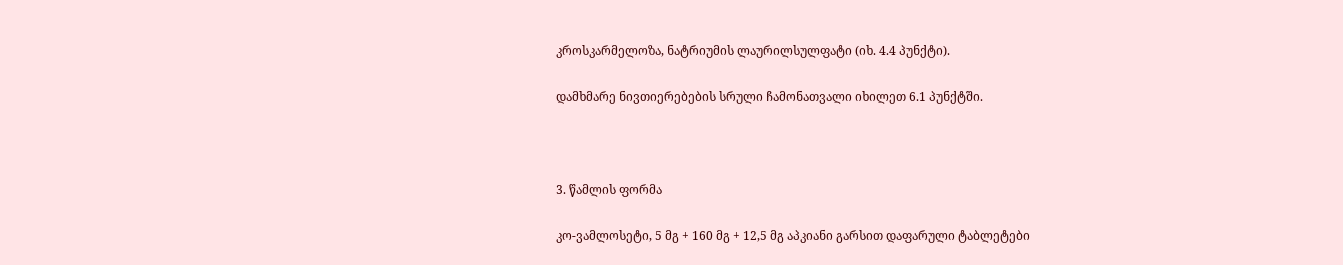კროსკარმელოზა, ნატრიუმის ლაურილსულფატი (იხ. 4.4 პუნქტი).

დამხმარე ნივთიერებების სრული ჩამონათვალი იხილეთ 6.1 პუნქტში.



3. წამლის ფორმა

კო-ვამლოსეტი, 5 მგ + 160 მგ + 12,5 მგ აპკიანი გარსით დაფარული ტაბლეტები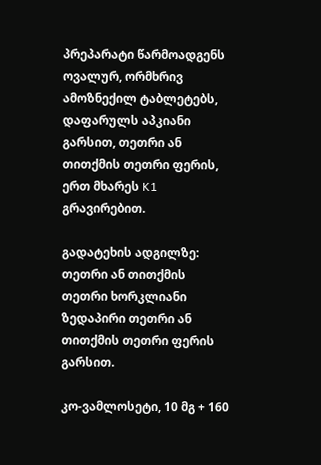პრეპარატი წარმოადგენს ოვალურ, ორმხრივ ამოზნექილ ტაბლეტებს, დაფარულს აპკიანი გარსით, თეთრი ან თითქმის თეთრი ფერის, ერთ მხარეს K1 გრავირებით.

გადატეხის ადგილზე: თეთრი ან თითქმის თეთრი ხორკლიანი ზედაპირი თეთრი ან თითქმის თეთრი ფერის გარსით.

კო-ვამლოსეტი, 10 მგ + 160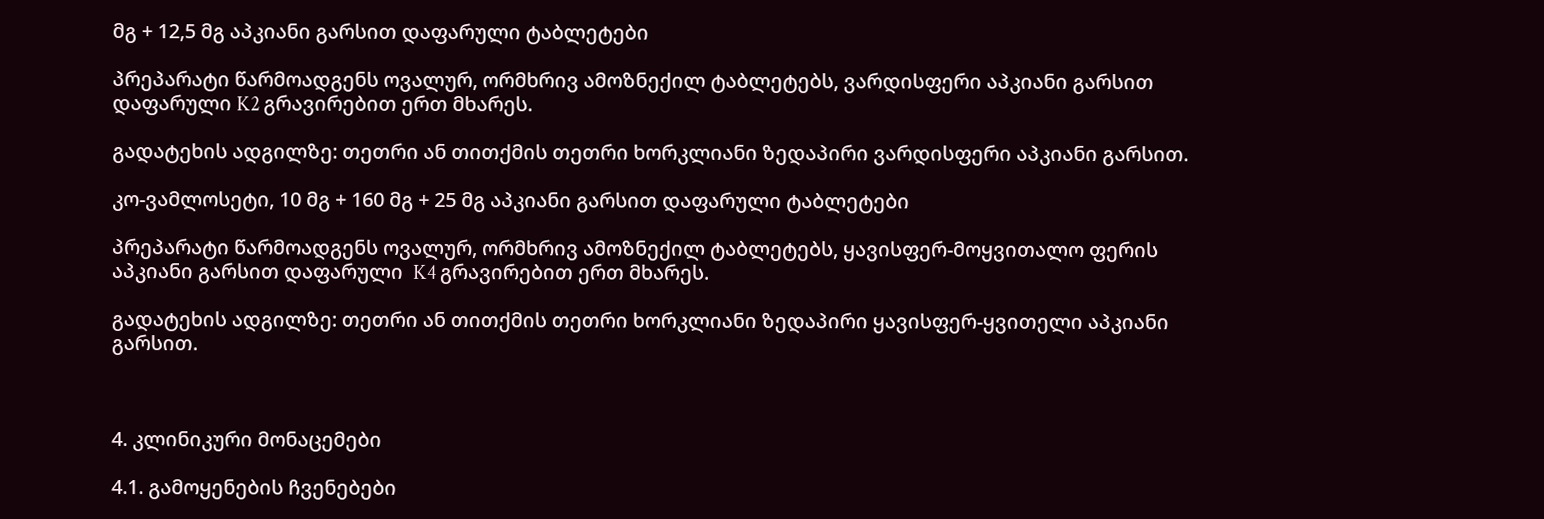მგ + 12,5 მგ აპკიანი გარსით დაფარული ტაბლეტები

პრეპარატი წარმოადგენს ოვალურ, ორმხრივ ამოზნექილ ტაბლეტებს, ვარდისფერი აპკიანი გარსით დაფარული K2 გრავირებით ერთ მხარეს.

გადატეხის ადგილზე: თეთრი ან თითქმის თეთრი ხორკლიანი ზედაპირი ვარდისფერი აპკიანი გარსით.

კო-ვამლოსეტი, 10 მგ + 160 მგ + 25 მგ აპკიანი გარსით დაფარული ტაბლეტები

პრეპარატი წარმოადგენს ოვალურ, ორმხრივ ამოზნექილ ტაბლეტებს, ყავისფერ-მოყვითალო ფერის აპკიანი გარსით დაფარული  K4 გრავირებით ერთ მხარეს.

გადატეხის ადგილზე: თეთრი ან თითქმის თეთრი ხორკლიანი ზედაპირი ყავისფერ-ყვითელი აპკიანი გარსით.



4. კლინიკური მონაცემები

4.1. გამოყენების ჩვენებები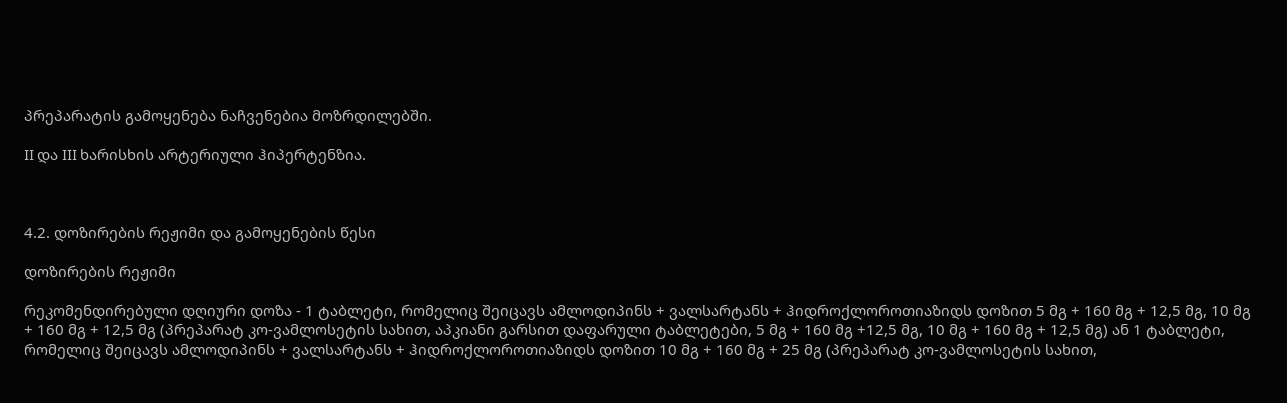პრეპარატის გამოყენება ნაჩვენებია მოზრდილებში.

II და III ხარისხის არტერიული ჰიპერტენზია.



4.2. დოზირების რეჟიმი და გამოყენების წესი

დოზირების რეჟიმი

რეკომენდირებული დღიური დოზა - 1 ტაბლეტი, რომელიც შეიცავს ამლოდიპინს + ვალსარტანს + ჰიდროქლოროთიაზიდს დოზით 5 მგ + 160 მგ + 12,5 მგ, 10 მგ + 160 მგ + 12,5 მგ (პრეპარატ კო-ვამლოსეტის სახით, აპკიანი გარსით დაფარული ტაბლეტები, 5 მგ + 160 მგ +12,5 მგ, 10 მგ + 160 მგ + 12,5 მგ) ან 1 ტაბლეტი, რომელიც შეიცავს ამლოდიპინს + ვალსარტანს + ჰიდროქლოროთიაზიდს დოზით 10 მგ + 160 მგ + 25 მგ (პრეპარატ კო-ვამლოსეტის სახით,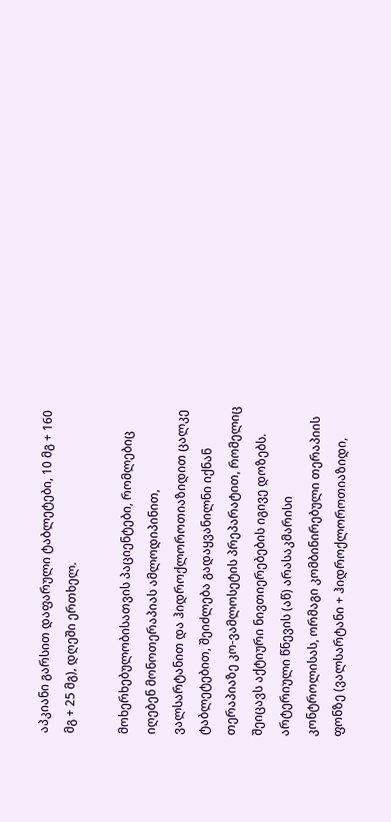აპკიანი გარსით დაფარული ტაბლეტები, 10 მგ + 160 მგ + 25 მგ), დღეში ერთხელ.

მოხერხებულობისათვის პაციენტები, რომლებიც იღებენ მონოთერაპიას ამლოდიპინით, ვალსარტანით და ჰიდროქლოროთიაზიდით ცალკე ტაბლეტებით, შეიძლება გადაყვანილნი იქნან თერაპიაზე კო-ვამლოსეტის პრეპარატით, რომელიც შეიცავს აქტიური ნივთიერებების იგივე დოზებს. არტერიული წნევის (აწ) არასაკმარისი კონტროლისას, ორმაგი კომბინირებული თერაპიის ფონზე (ვალსარტანი + ჰიდროქლოროთიაზიდი,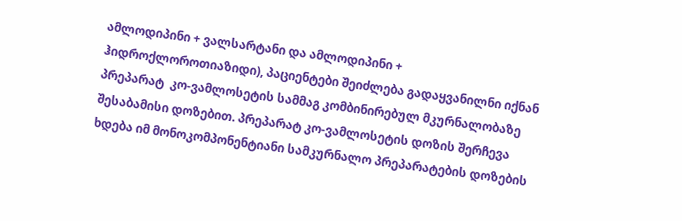ამლოდიპინი + ვალსარტანი და ამლოდიპინი + ჰიდროქლოროთიაზიდი), პაციენტები შეიძლება გადაყვანილნი იქნან პრეპარატ  კო-ვამლოსეტის სამმაგ კომბინირებულ მკურნალობაზე შესაბამისი დოზებით. პრეპარატ კო-ვამლოსეტის დოზის შერჩევა ხდება იმ მონოკომპონენტიანი სამკურნალო პრეპარატების დოზების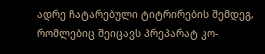ადრე ჩატარებული ტიტრირების შემდეგ, რომლებიც შეიცავს პრეპარატ კო-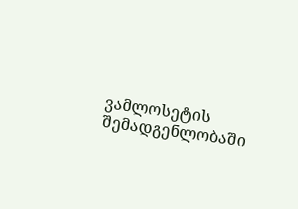ვამლოსეტის შემადგენლობაში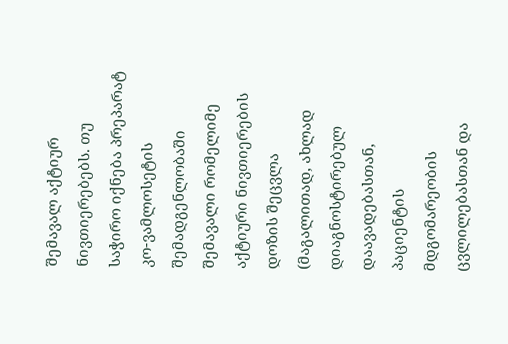შემავალ აქტიურ ნივთიერებებს. თუ საჭირო იქნება პრეპარატ კო-ვამლოსეტის შემადგენლობაში შემავალი რომელიმე აქტიური ნივთიერების დოზის შეცვლა (მაგალითად, ახლად დიაგნოსტირებულ დაავადებასთან, პაციენტის მდგომარეობის ცვლილებასთან და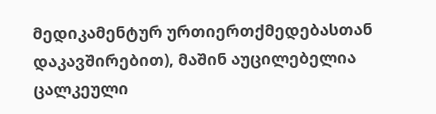მედიკამენტურ ურთიერთქმედებასთან დაკავშირებით), მაშინ აუცილებელია ცალკეული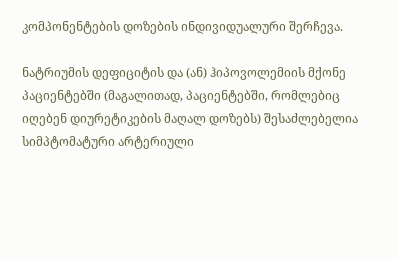კომპონენტების დოზების ინდივიდუალური შერჩევა.

ნატრიუმის დეფიციტის და (ან) ჰიპოვოლემიის მქონე პაციენტებში (მაგალითად, პაციენტებში, რომლებიც იღებენ დიურეტიკების მაღალ დოზებს) შესაძლებელია სიმპტომატური არტერიული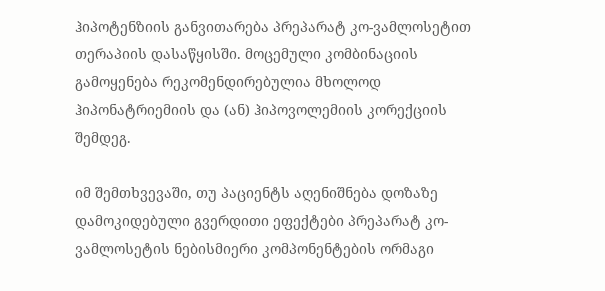ჰიპოტენზიის განვითარება პრეპარატ კო-ვამლოსეტით თერაპიის დასაწყისში. მოცემული კომბინაციის გამოყენება რეკომენდირებულია მხოლოდ ჰიპონატრიემიის და (ან) ჰიპოვოლემიის კორექციის შემდეგ.

იმ შემთხვევაში, თუ პაციენტს აღენიშნება დოზაზე დამოკიდებული გვერდითი ეფექტები პრეპარატ კო-ვამლოსეტის ნებისმიერი კომპონენტების ორმაგი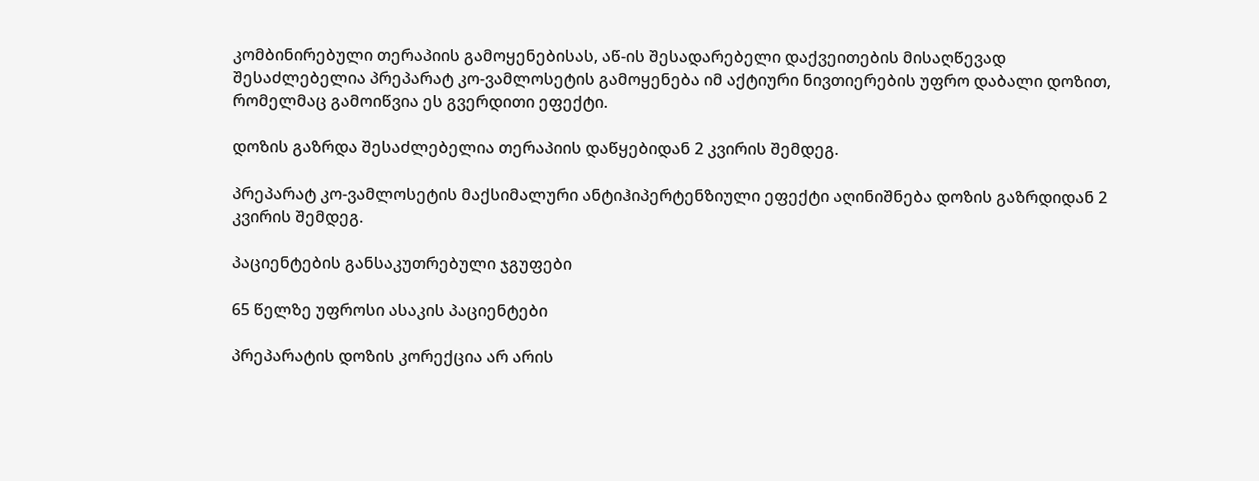კომბინირებული თერაპიის გამოყენებისას, აწ-ის შესადარებელი დაქვეითების მისაღწევად შესაძლებელია პრეპარატ კო-ვამლოსეტის გამოყენება იმ აქტიური ნივთიერების უფრო დაბალი დოზით, რომელმაც გამოიწვია ეს გვერდითი ეფექტი.

დოზის გაზრდა შესაძლებელია თერაპიის დაწყებიდან 2 კვირის შემდეგ.

პრეპარატ კო-ვამლოსეტის მაქსიმალური ანტიჰიპერტენზიული ეფექტი აღინიშნება დოზის გაზრდიდან 2 კვირის შემდეგ.

პაციენტების განსაკუთრებული ჯგუფები

65 წელზე უფროსი ასაკის პაციენტები

პრეპარატის დოზის კორექცია არ არის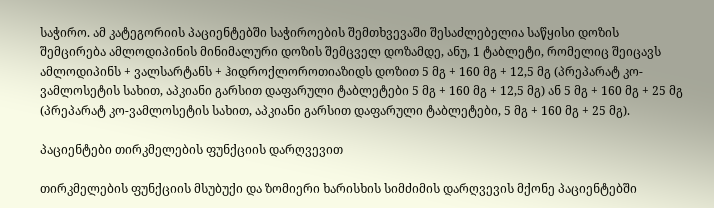საჭირო. ამ კატეგორიის პაციენტებში საჭიროების შემთხვევაში შესაძლებელია საწყისი დოზის შემცირება ამლოდიპინის მინიმალური დოზის შემცველ დოზამდე, ანუ, 1 ტაბლეტი, რომელიც შეიცავს ამლოდიპინს + ვალსარტანს + ჰიდროქლოროთიაზიდს დოზით 5 მგ + 160 მგ + 12,5 მგ (პრეპარატ კო-ვამლოსეტის სახით, აპკიანი გარსით დაფარული ტაბლეტები 5 მგ + 160 მგ + 12,5 მგ) ან 5 მგ + 160 მგ + 25 მგ (პრეპარატ კო-ვამლოსეტის სახით, აპკიანი გარსით დაფარული ტაბლეტები, 5 მგ + 160 მგ + 25 მგ).

პაციენტები თირკმელების ფუნქციის დარღვევით

თირკმელების ფუნქციის მსუბუქი და ზომიერი ხარისხის სიმძიმის დარღვევის მქონე პაციენტებში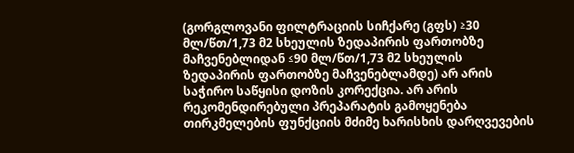(გორგლოვანი ფილტრაციის სიჩქარე (გფს) ≥30 მლ/წთ/1,73 მ2 სხეულის ზედაპირის ფართობზე  მაჩვენებლიდან ≤90 მლ/წთ/1,73 მ2 სხეულის ზედაპირის ფართობზე მაჩვენებლამდე) არ არის საჭირო საწყისი დოზის კორექცია. არ არის რეკომენდირებული პრეპარატის გამოყენება თირკმელების ფუნქციის მძიმე ხარისხის დარღვევების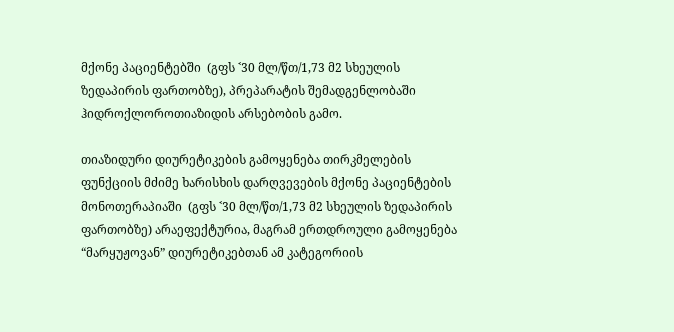მქონე პაციენტებში  (გფს ˂30 მლ/წთ/1,73 მ2 სხეულის ზედაპირის ფართობზე), პრეპარატის შემადგენლობაში ჰიდროქლოროთიაზიდის არსებობის გამო.

თიაზიდური დიურეტიკების გამოყენება თირკმელების ფუნქციის მძიმე ხარისხის დარღვევების მქონე პაციენტების მონოთერაპიაში  (გფს ˂30 მლ/წთ/1,73 მ2 სხეულის ზედაპირის ფართობზე) არაეფექტურია, მაგრამ ერთდროული გამოყენება “მარყუჟოვან” დიურეტიკებთან ამ კატეგორიის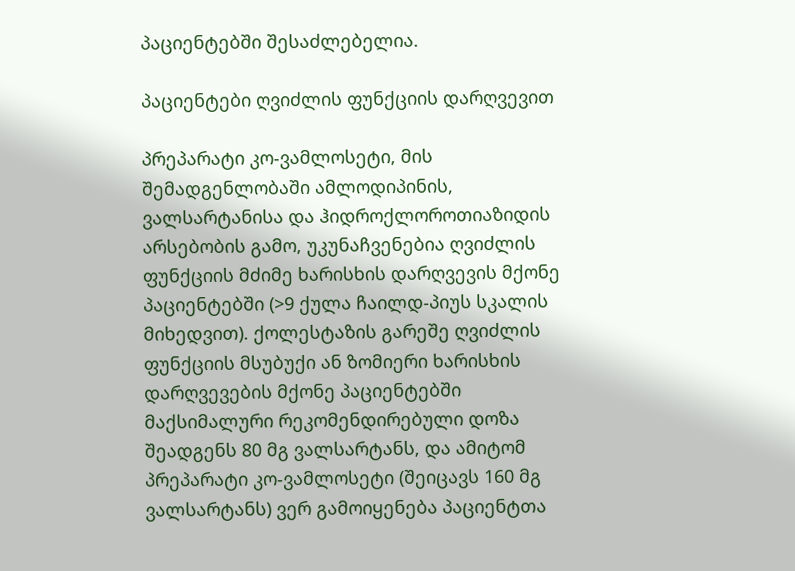პაციენტებში შესაძლებელია.

პაციენტები ღვიძლის ფუნქციის დარღვევით

პრეპარატი კო-ვამლოსეტი, მის შემადგენლობაში ამლოდიპინის, ვალსარტანისა და ჰიდროქლოროთიაზიდის არსებობის გამო, უკუნაჩვენებია ღვიძლის ფუნქციის მძიმე ხარისხის დარღვევის მქონე პაციენტებში (>9 ქულა ჩაილდ-პიუს სკალის მიხედვით). ქოლესტაზის გარეშე ღვიძლის ფუნქციის მსუბუქი ან ზომიერი ხარისხის დარღვევების მქონე პაციენტებში მაქსიმალური რეკომენდირებული დოზა შეადგენს 80 მგ ვალსარტანს, და ამიტომ პრეპარატი კო-ვამლოსეტი (შეიცავს 160 მგ ვალსარტანს) ვერ გამოიყენება პაციენტთა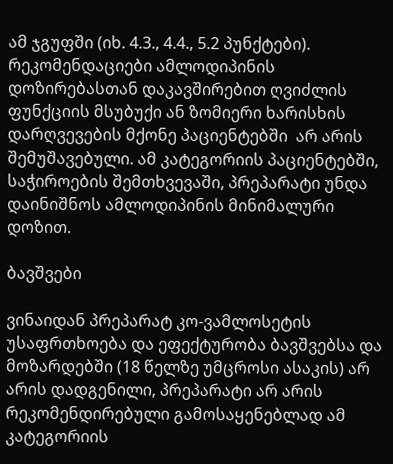ამ ჯგუფში (იხ. 4.3., 4.4., 5.2 პუნქტები). რეკომენდაციები ამლოდიპინის დოზირებასთან დაკავშირებით ღვიძლის ფუნქციის მსუბუქი ან ზომიერი ხარისხის დარღვევების მქონე პაციენტებში  არ არის შემუშავებული. ამ კატეგორიის პაციენტებში, საჭიროების შემთხვევაში, პრეპარატი უნდა დაინიშნოს ამლოდიპინის მინიმალური დოზით.

ბავშვები

ვინაიდან პრეპარატ კო-ვამლოსეტის უსაფრთხოება და ეფექტურობა ბავშვებსა და მოზარდებში (18 წელზე უმცროსი ასაკის) არ არის დადგენილი, პრეპარატი არ არის რეკომენდირებული გამოსაყენებლად ამ კატეგორიის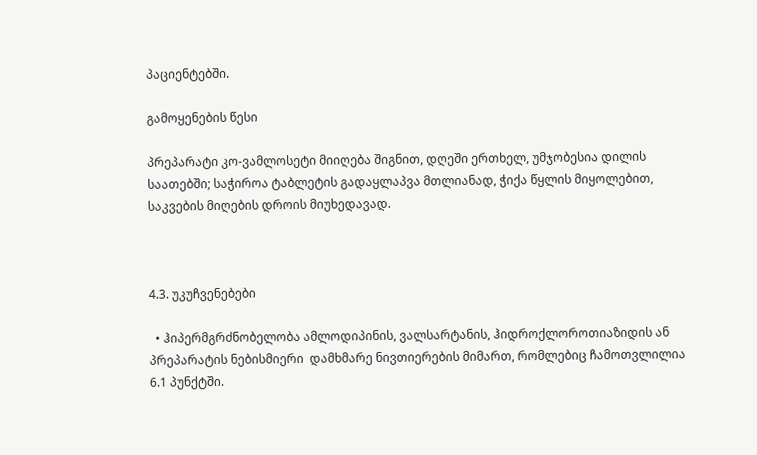პაციენტებში.

გამოყენების წესი

პრეპარატი კო-ვამლოსეტი მიიღება შიგნით, დღეში ერთხელ, უმჯობესია დილის საათებში; საჭიროა ტაბლეტის გადაყლაპვა მთლიანად, ჭიქა წყლის მიყოლებით, საკვების მიღების დროის მიუხედავად.



4.3. უკუჩვენებები

  • ჰიპერმგრძნობელობა ამლოდიპინის, ვალსარტანის, ჰიდროქლოროთიაზიდის ან პრეპარატის ნებისმიერი  დამხმარე ნივთიერების მიმართ, რომლებიც ჩამოთვლილია 6.1 პუნქტში.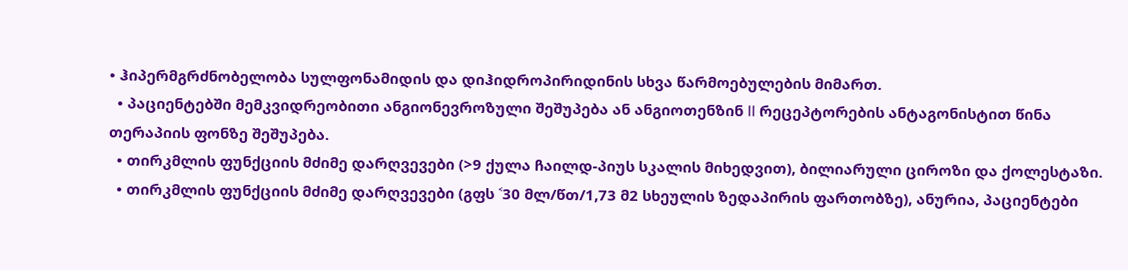• ჰიპერმგრძნობელობა სულფონამიდის და დიჰიდროპირიდინის სხვა წარმოებულების მიმართ.
  • პაციენტებში მემკვიდრეობითი ანგიონევროზული შეშუპება ან ანგიოთენზინ II რეცეპტორების ანტაგონისტით წინა თერაპიის ფონზე შეშუპება.
  • თირკმლის ფუნქციის მძიმე დარღვევები (>9 ქულა ჩაილდ-პიუს სკალის მიხედვით), ბილიარული ციროზი და ქოლესტაზი.
  • თირკმლის ფუნქციის მძიმე დარღვევები (გფს ˂30 მლ/წთ/1,73 მ2 სხეულის ზედაპირის ფართობზე), ანურია, პაციენტები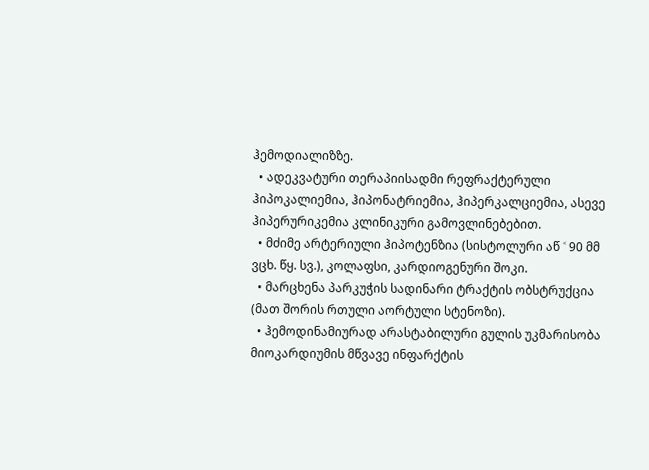ჰემოდიალიზზე.
  • ადეკვატური თერაპიისადმი რეფრაქტერული ჰიპოკალიემია, ჰიპონატრიემია, ჰიპერკალციემია, ასევე ჰიპერურიკემია კლინიკური გამოვლინებებით.
  • მძიმე არტერიული ჰიპოტენზია (სისტოლური აწ ˂ 90 მმ ვცხ. წყ. სვ.), კოლაფსი, კარდიოგენური შოკი.
  • მარცხენა პარკუჭის სადინარი ტრაქტის ობსტრუქცია (მათ შორის რთული აორტული სტენოზი).
  • ჰემოდინამიურად არასტაბილური გულის უკმარისობა მიოკარდიუმის მწვავე ინფარქტის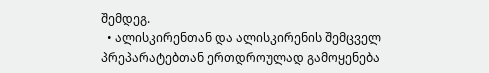შემდეგ.
  • ალისკირენთან და ალისკირენის შემცველ პრეპარატებთან ერთდროულად გამოყენება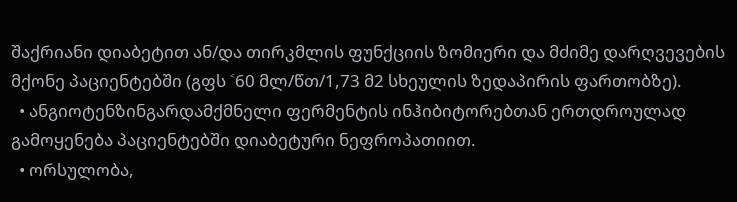შაქრიანი დიაბეტით ან/და თირკმლის ფუნქციის ზომიერი და მძიმე დარღვევების მქონე პაციენტებში (გფს ˂60 მლ/წთ/1,73 მ2 სხეულის ზედაპირის ფართობზე).
  • ანგიოტენზინგარდამქმნელი ფერმენტის ინჰიბიტორებთან ერთდროულად გამოყენება პაციენტებში დიაბეტური ნეფროპათიით.
  • ორსულობა,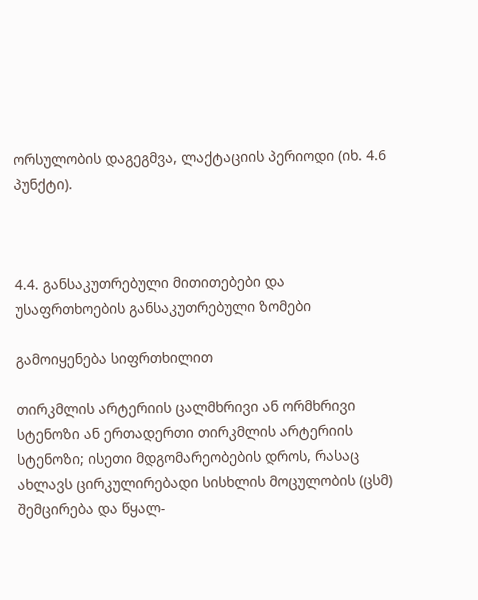ორსულობის დაგეგმვა, ლაქტაციის პერიოდი (იხ. 4.6 პუნქტი).



4.4. განსაკუთრებული მითითებები და უსაფრთხოების განსაკუთრებული ზომები

გამოიყენება სიფრთხილით

თირკმლის არტერიის ცალმხრივი ან ორმხრივი სტენოზი ან ერთადერთი თირკმლის არტერიის სტენოზი; ისეთი მდგომარეობების დროს, რასაც ახლავს ცირკულირებადი სისხლის მოცულობის (ცსმ) შემცირება და წყალ-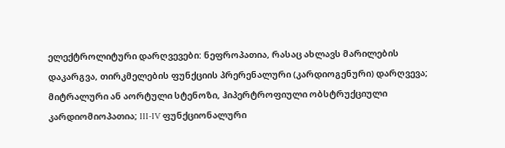ელექტროლიტური დარღვევები: ნეფროპათია, რასაც ახლავს მარილების დაკარგვა, თირკმელების ფუნქციის პრერენალური (კარდიოგენური) დარღვევა; მიტრალური ან აორტული სტენოზი, ჰიპერტროფიული ობსტრუქციული კარდიომიოპათია; III-IV ფუნქციონალური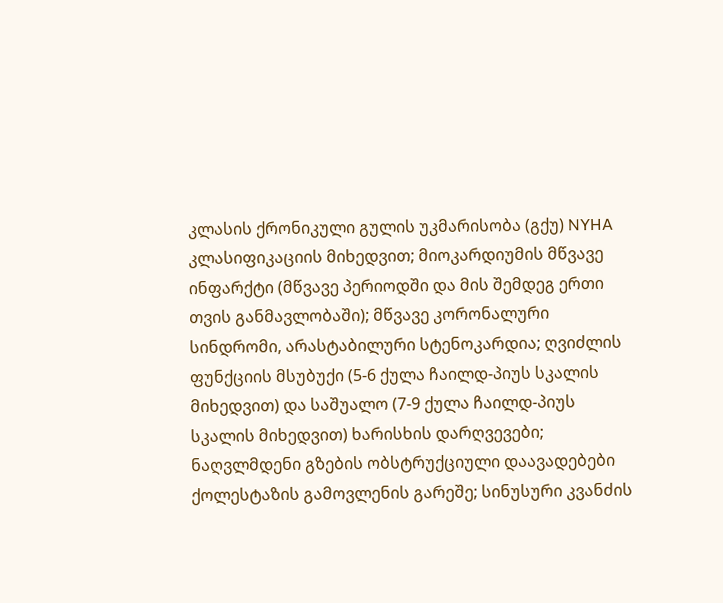კლასის ქრონიკული გულის უკმარისობა (გქუ) NYHA კლასიფიკაციის მიხედვით; მიოკარდიუმის მწვავე ინფარქტი (მწვავე პერიოდში და მის შემდეგ ერთი თვის განმავლობაში); მწვავე კორონალური სინდრომი, არასტაბილური სტენოკარდია; ღვიძლის ფუნქციის მსუბუქი (5-6 ქულა ჩაილდ-პიუს სკალის მიხედვით) და საშუალო (7-9 ქულა ჩაილდ-პიუს სკალის მიხედვით) ხარისხის დარღვევები;  ნაღვლმდენი გზების ობსტრუქციული დაავადებები ქოლესტაზის გამოვლენის გარეშე; სინუსური კვანძის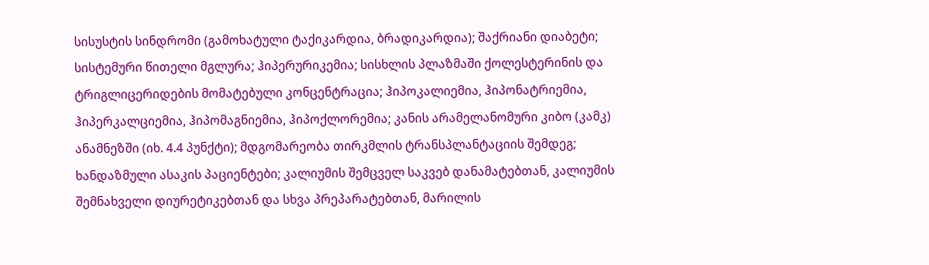სისუსტის სინდრომი (გამოხატული ტაქიკარდია, ბრადიკარდია); შაქრიანი დიაბეტი; სისტემური წითელი მგლურა; ჰიპერურიკემია; სისხლის პლაზმაში ქოლესტერინის და ტრიგლიცერიდების მომატებული კონცენტრაცია; ჰიპოკალიემია, ჰიპონატრიემია, ჰიპერკალციემია, ჰიპომაგნიემია, ჰიპოქლორემია; კანის არამელანომური კიბო (კამკ) ანამნეზში (იხ. 4.4 პუნქტი); მდგომარეობა თირკმლის ტრანსპლანტაციის შემდეგ; ხანდაზმული ასაკის პაციენტები; კალიუმის შემცველ საკვებ დანამატებთან, კალიუმის შემნახველი დიურეტიკებთან და სხვა პრეპარატებთან, მარილის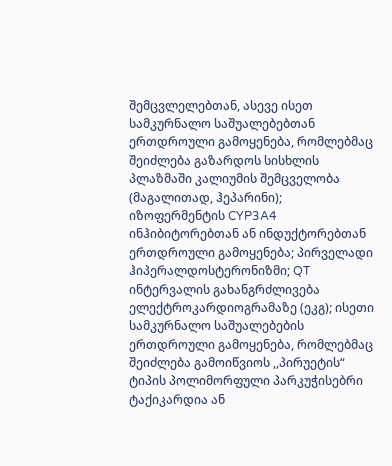შემცვლელებთან, ასევე ისეთ სამკურნალო საშუალებებთან ერთდროული გამოყენება, რომლებმაც შეიძლება გაზარდოს სისხლის პლაზმაში კალიუმის შემცველობა (მაგალითად, ჰეპარინი); იზოფერმენტის CYP3A4 ინჰიბიტორებთან ან ინდუქტორებთან ერთდროული გამოყენება; პირველადი ჰიპერალდოსტერონიზმი; QT ინტერვალის გახანგრძლივება ელექტროკარდიოგრამაზე (ეკგ); ისეთი სამკურნალო საშუალებების ერთდროული გამოყენება, რომლებმაც შეიძლება გამოიწვიოს ,,პირუეტის“ ტიპის პოლიმორფული პარკუჭისებრი ტაქიკარდია ან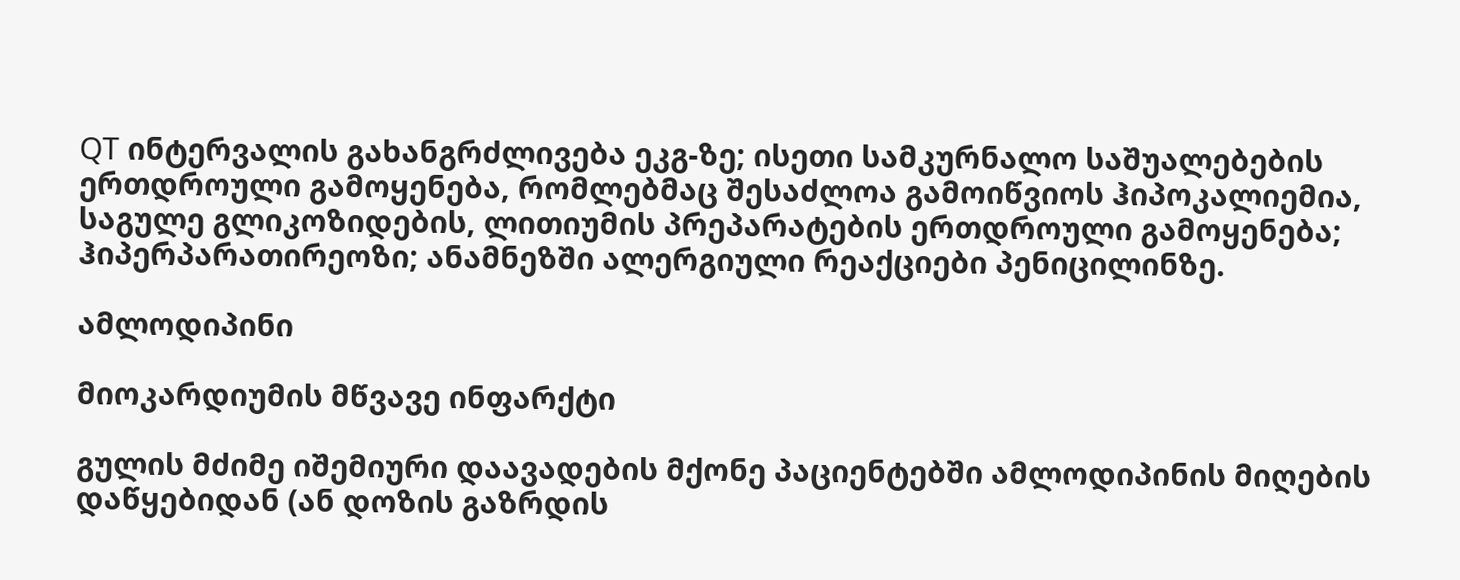QT ინტერვალის გახანგრძლივება ეკგ-ზე; ისეთი სამკურნალო საშუალებების ერთდროული გამოყენება, რომლებმაც შესაძლოა გამოიწვიოს ჰიპოკალიემია, საგულე გლიკოზიდების, ლითიუმის პრეპარატების ერთდროული გამოყენება; ჰიპერპარათირეოზი; ანამნეზში ალერგიული რეაქციები პენიცილინზე.

ამლოდიპინი

მიოკარდიუმის მწვავე ინფარქტი

გულის მძიმე იშემიური დაავადების მქონე პაციენტებში ამლოდიპინის მიღების დაწყებიდან (ან დოზის გაზრდის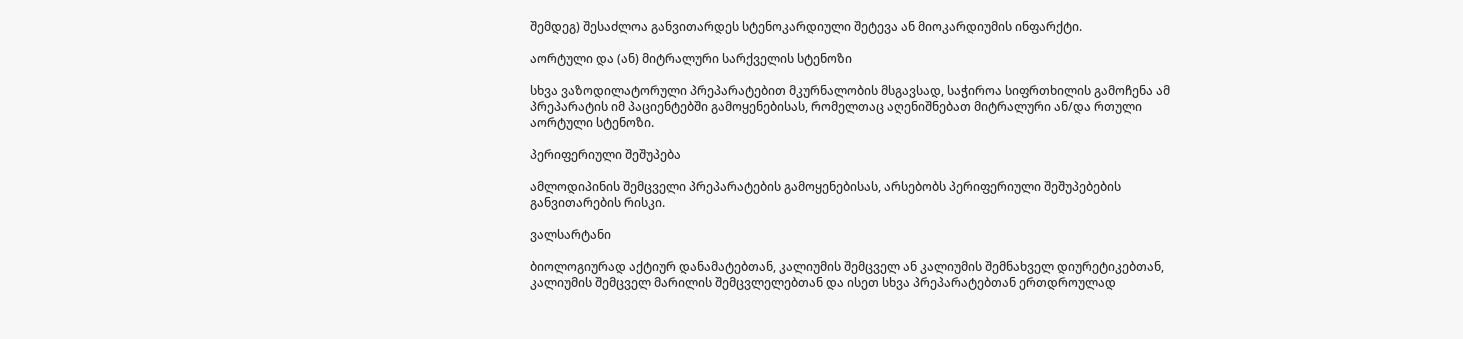შემდეგ) შესაძლოა განვითარდეს სტენოკარდიული შეტევა ან მიოკარდიუმის ინფარქტი.

აორტული და (ან) მიტრალური სარქველის სტენოზი

სხვა ვაზოდილატორული პრეპარატებით მკურნალობის მსგავსად, საჭიროა სიფრთხილის გამოჩენა ამ პრეპარატის იმ პაციენტებში გამოყენებისას, რომელთაც აღენიშნებათ მიტრალური ან/და რთული აორტული სტენოზი.

პერიფერიული შეშუპება

ამლოდიპინის შემცველი პრეპარატების გამოყენებისას, არსებობს პერიფერიული შეშუპებების განვითარების რისკი.

ვალსარტანი

ბიოლოგიურად აქტიურ დანამატებთან, კალიუმის შემცველ ან კალიუმის შემნახველ დიურეტიკებთან, კალიუმის შემცველ მარილის შემცვლელებთან და ისეთ სხვა პრეპარატებთან ერთდროულად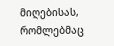მიღებისას, რომლებმაც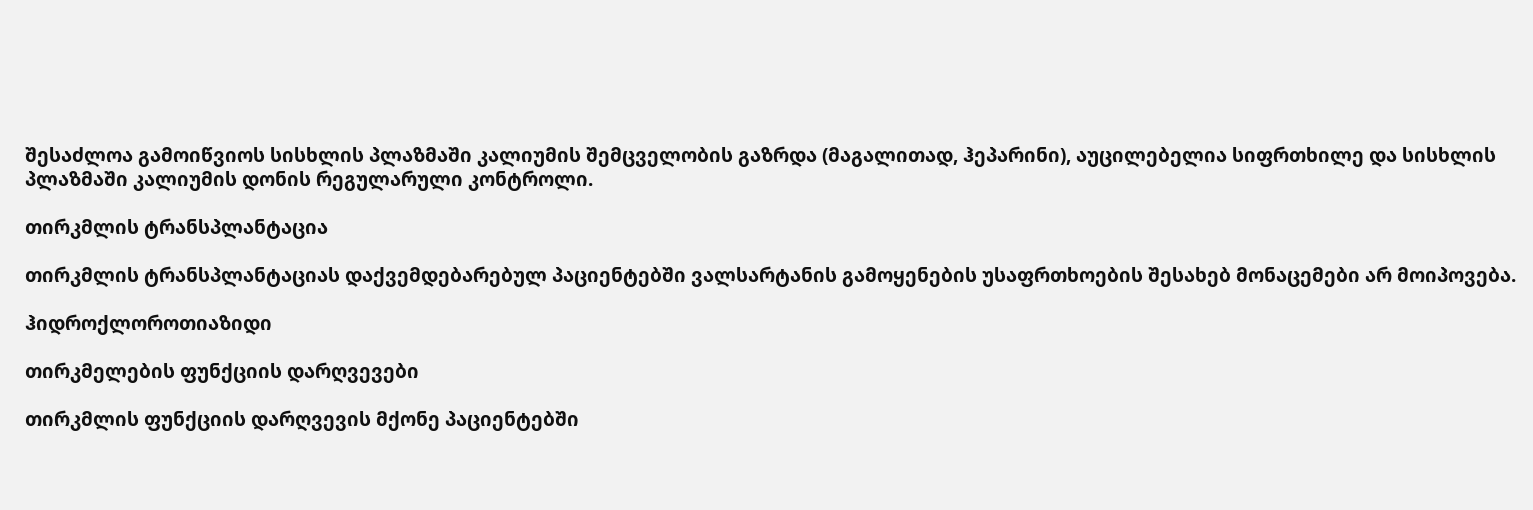შესაძლოა გამოიწვიოს სისხლის პლაზმაში კალიუმის შემცველობის გაზრდა (მაგალითად, ჰეპარინი), აუცილებელია სიფრთხილე და სისხლის პლაზმაში კალიუმის დონის რეგულარული კონტროლი.

თირკმლის ტრანსპლანტაცია

თირკმლის ტრანსპლანტაციას დაქვემდებარებულ პაციენტებში ვალსარტანის გამოყენების უსაფრთხოების შესახებ მონაცემები არ მოიპოვება.

ჰიდროქლოროთიაზიდი

თირკმელების ფუნქციის დარღვევები

თირკმლის ფუნქციის დარღვევის მქონე პაციენტებში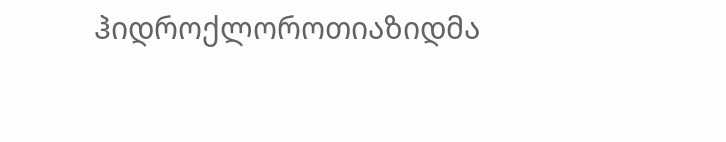ჰიდროქლოროთიაზიდმა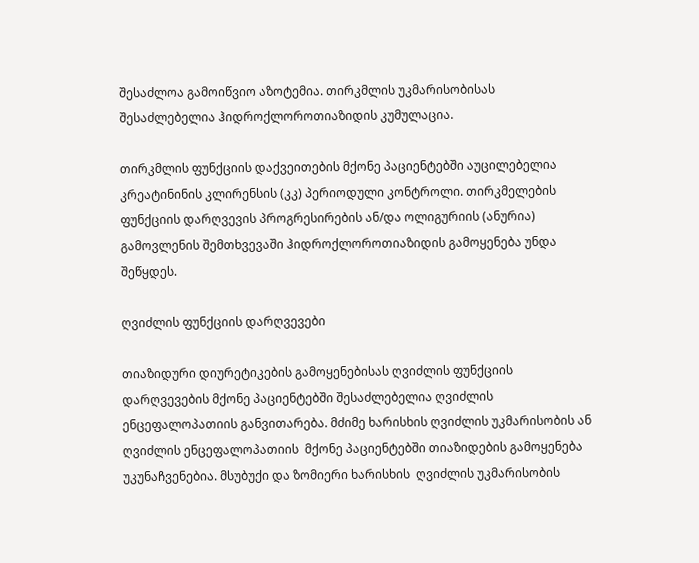შესაძლოა გამოიწვიო აზოტემია. თირკმლის უკმარისობისას შესაძლებელია ჰიდროქლოროთიაზიდის კუმულაცია.

თირკმლის ფუნქციის დაქვეითების მქონე პაციენტებში აუცილებელია კრეატინინის კლირენსის (კკ) პერიოდული კონტროლი. თირკმელების ფუნქციის დარღვევის პროგრესირების ან/და ოლიგურიის (ანურია) გამოვლენის შემთხვევაში ჰიდროქლოროთიაზიდის გამოყენება უნდა შეწყდეს.

ღვიძლის ფუნქციის დარღვევები

თიაზიდური დიურეტიკების გამოყენებისას ღვიძლის ფუნქციის დარღვევების მქონე პაციენტებში შესაძლებელია ღვიძლის ენცეფალოპათიის განვითარება. მძიმე ხარისხის ღვიძლის უკმარისობის ან ღვიძლის ენცეფალოპათიის  მქონე პაციენტებში თიაზიდების გამოყენება უკუნაჩვენებია. მსუბუქი და ზომიერი ხარისხის  ღვიძლის უკმარისობის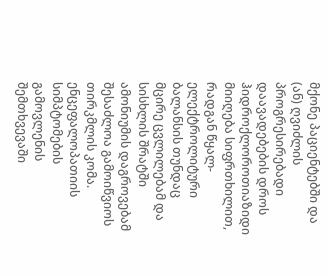მქონე პაციენტებში და (ან) ღვიძლის პროგრესირებადი დაავადებების დროს ჰიდროქლოროთიაზიდი მიიღება სიფრთხილით, რადგან წყალ-ელექტროლიტური ბალანსის თუნდაც მცირე ცვლილებამ და სისხლის შრატში ამონიუმის დაგროვებამ შესაძლოა გამოიწვიოს თირკმლის კომა. ენცეფალოპათიის სიმპტომების გამოვლენის შემთხვევაში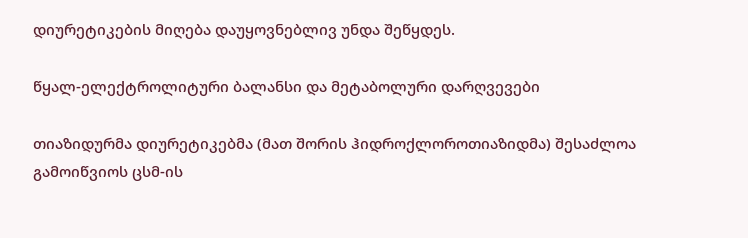დიურეტიკების მიღება დაუყოვნებლივ უნდა შეწყდეს.

წყალ-ელექტროლიტური ბალანსი და მეტაბოლური დარღვევები

თიაზიდურმა დიურეტიკებმა (მათ შორის ჰიდროქლოროთიაზიდმა) შესაძლოა გამოიწვიოს ცსმ-ის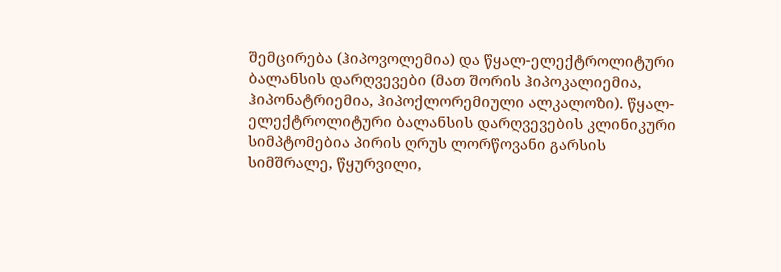შემცირება (ჰიპოვოლემია) და წყალ-ელექტროლიტური ბალანსის დარღვევები (მათ შორის ჰიპოკალიემია, ჰიპონატრიემია, ჰიპოქლორემიული ალკალოზი). წყალ-ელექტროლიტური ბალანსის დარღვევების კლინიკური სიმპტომებია პირის ღრუს ლორწოვანი გარსის სიმშრალე, წყურვილი,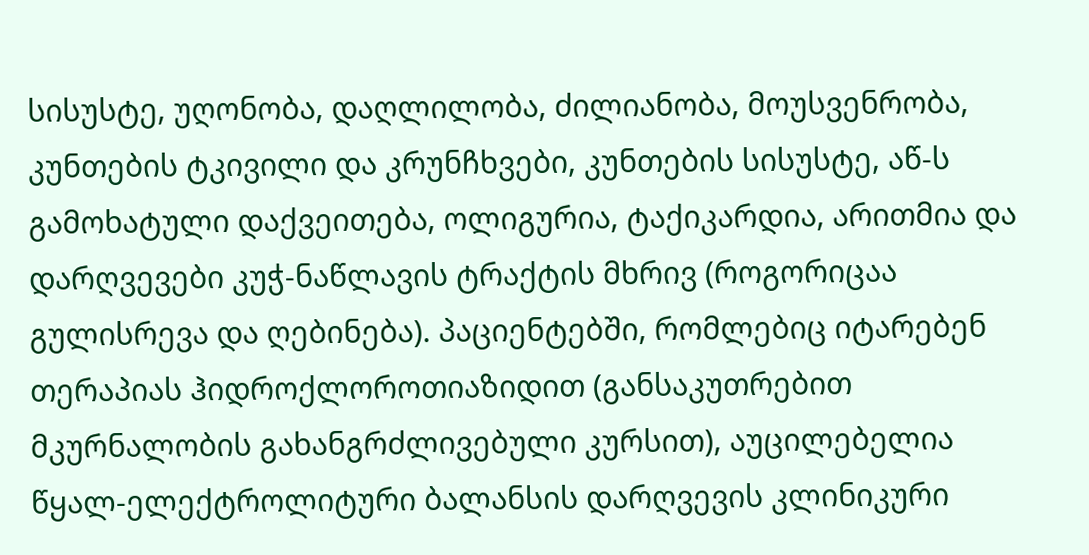სისუსტე, უღონობა, დაღლილობა, ძილიანობა, მოუსვენრობა, კუნთების ტკივილი და კრუნჩხვები, კუნთების სისუსტე, აწ-ს გამოხატული დაქვეითება, ოლიგურია, ტაქიკარდია, არითმია და დარღვევები კუჭ-ნაწლავის ტრაქტის მხრივ (როგორიცაა გულისრევა და ღებინება). პაციენტებში, რომლებიც იტარებენ თერაპიას ჰიდროქლოროთიაზიდით (განსაკუთრებით მკურნალობის გახანგრძლივებული კურსით), აუცილებელია წყალ-ელექტროლიტური ბალანსის დარღვევის კლინიკური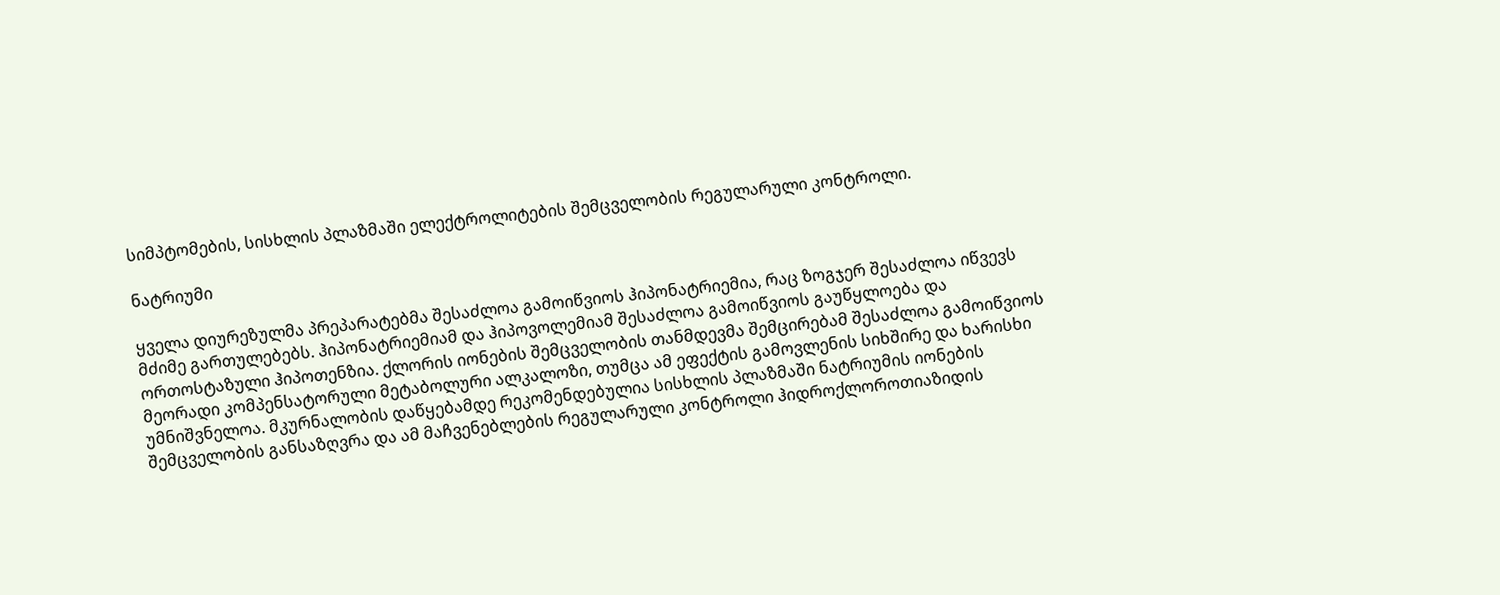სიმპტომების, სისხლის პლაზმაში ელექტროლიტების შემცველობის რეგულარული კონტროლი.

ნატრიუმი

ყველა დიურეზულმა პრეპარატებმა შესაძლოა გამოიწვიოს ჰიპონატრიემია, რაც ზოგჯერ შესაძლოა იწვევს მძიმე გართულებებს. ჰიპონატრიემიამ და ჰიპოვოლემიამ შესაძლოა გამოიწვიოს გაუწყლოება და ორთოსტაზული ჰიპოთენზია. ქლორის იონების შემცველობის თანმდევმა შემცირებამ შესაძლოა გამოიწვიოს მეორადი კომპენსატორული მეტაბოლური ალკალოზი, თუმცა ამ ეფექტის გამოვლენის სიხშირე და ხარისხი უმნიშვნელოა. მკურნალობის დაწყებამდე რეკომენდებულია სისხლის პლაზმაში ნატრიუმის იონების შემცველობის განსაზღვრა და ამ მაჩვენებლების რეგულარული კონტროლი ჰიდროქლოროთიაზიდის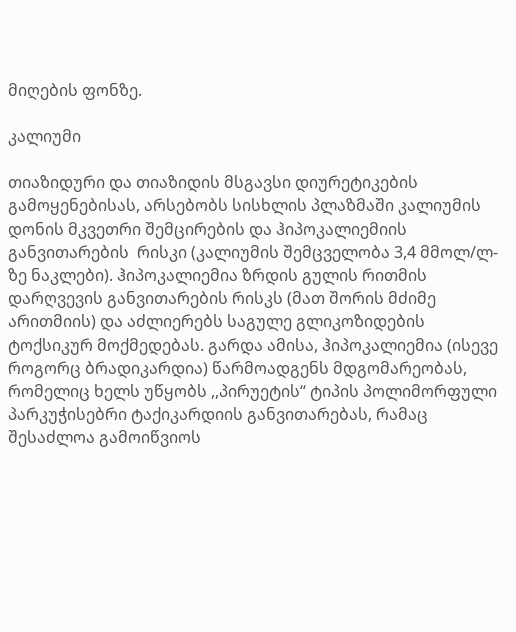მიღების ფონზე.

კალიუმი

თიაზიდური და თიაზიდის მსგავსი დიურეტიკების გამოყენებისას, არსებობს სისხლის პლაზმაში კალიუმის დონის მკვეთრი შემცირების და ჰიპოკალიემიის განვითარების  რისკი (კალიუმის შემცველობა 3,4 მმოლ/ლ-ზე ნაკლები). ჰიპოკალიემია ზრდის გულის რითმის დარღვევის განვითარების რისკს (მათ შორის მძიმე არითმიის) და აძლიერებს საგულე გლიკოზიდების ტოქსიკურ მოქმედებას. გარდა ამისა, ჰიპოკალიემია (ისევე როგორც ბრადიკარდია) წარმოადგენს მდგომარეობას, რომელიც ხელს უწყობს ,,პირუეტის“ ტიპის პოლიმორფული პარკუჭისებრი ტაქიკარდიის განვითარებას, რამაც შესაძლოა გამოიწვიოს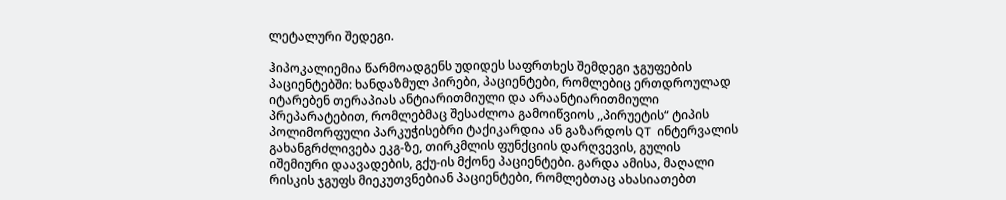ლეტალური შედეგი.

ჰიპოკალიემია წარმოადგენს უდიდეს საფრთხეს შემდეგი ჯგუფების პაციენტებში: ხანდაზმულ პირები, პაციენტები, რომლებიც ერთდროულად იტარებენ თერაპიას ანტიარითმიული და არაანტიარითმიული პრეპარატებით, რომლებმაც შესაძლოა გამოიწვიოს ,,პირუეტის“ ტიპის პოლიმორფული პარკუჭისებრი ტაქიკარდია ან გაზარდოს QT  ინტერვალის გახანგრძლივება ეკგ-ზე, თირკმლის ფუნქციის დარღვევის, გულის იშემიური დაავადების, გქუ-ის მქონე პაციენტები. გარდა ამისა, მაღალი რისკის ჯგუფს მიეკუთვნებიან პაციენტები, რომლებთაც ახასიათებთ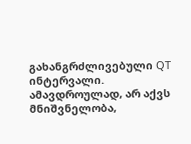გახანგრძლივებული QT ინტერვალი. ამავდროულად, არ აქვს მნიშვნელობა,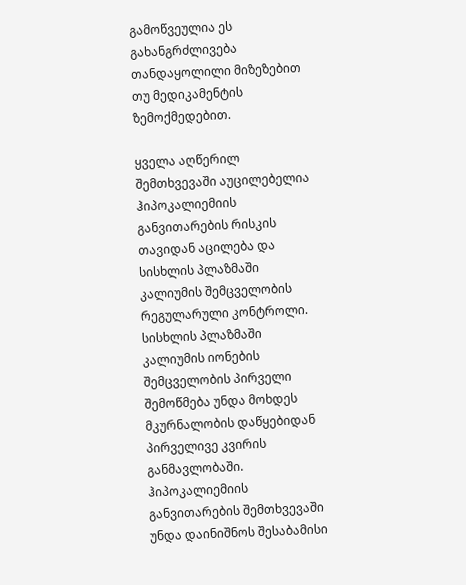გამოწვეულია ეს გახანგრძლივება თანდაყოლილი მიზეზებით თუ მედიკამენტის ზემოქმედებით.

ყველა აღწერილ შემთხვევაში აუცილებელია ჰიპოკალიემიის განვითარების რისკის თავიდან აცილება და სისხლის პლაზმაში კალიუმის შემცველობის რეგულარული კონტროლი. სისხლის პლაზმაში კალიუმის იონების შემცველობის პირველი შემოწმება უნდა მოხდეს მკურნალობის დაწყებიდან პირველივე კვირის განმავლობაში. ჰიპოკალიემიის განვითარების შემთხვევაში უნდა დაინიშნოს შესაბამისი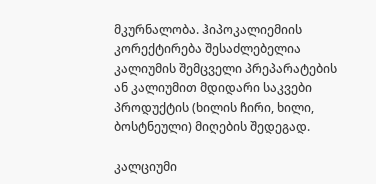მკურნალობა. ჰიპოკალიემიის კორექტირება შესაძლებელია კალიუმის შემცველი პრეპარატების ან კალიუმით მდიდარი საკვები პროდუქტის (ხილის ჩირი, ხილი, ბოსტნეული) მიღების შედეგად.

კალციუმი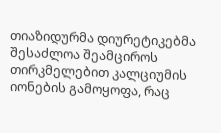თიაზიდურმა დიურეტიკებმა შესაძლოა შეამციროს თირკმელებით კალციუმის იონების გამოყოფა, რაც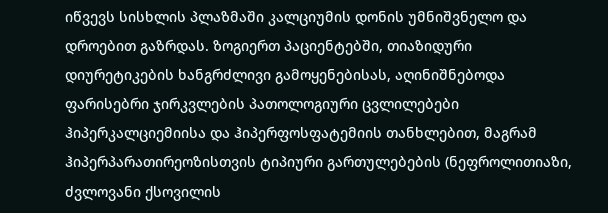იწვევს სისხლის პლაზმაში კალციუმის დონის უმნიშვნელო და დროებით გაზრდას. ზოგიერთ პაციენტებში, თიაზიდური დიურეტიკების ხანგრძლივი გამოყენებისას, აღინიშნებოდა ფარისებრი ჯირკვლების პათოლოგიური ცვლილებები ჰიპერკალციემიისა და ჰიპერფოსფატემიის თანხლებით, მაგრამ ჰიპერპარათირეოზისთვის ტიპიური გართულებების (ნეფროლითიაზი, ძვლოვანი ქსოვილის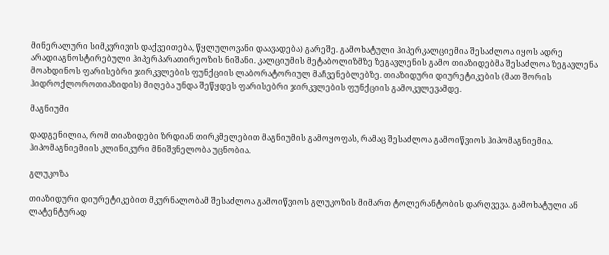მინერალური სიმკვრივის დაქვეითება, წყლულოვანი დაავადება) გარეშე. გამოხატული ჰიპერკალციემია შესაძლოა იყოს ადრე არადიაგნოსტირებული ჰიპერპარათირეოზის ნიშანი. კალციუმის მეტაბოლიზმზე ზეგავლენის გამო თიაზიდებმა შესაძლოა ზეგავლენა მოახდინოს ფარისებრი ჯირკვლების ფუნქციის ლაბორატორიულ მაჩვენებლებზე. თიაზიდური დიურეტიკების (მათ შორის ჰიდროქლოროთიაზიდის) მიღება უნდა შეწყდეს ფარისებრი ჯირკვლების ფუნქციის გამოკვლევამდე.

მაგნიუმი

დადგენილია, რომ თიაზიდები ზრდიან თირკმელებით მაგნიუმის გამოყოფას, რამაც შესაძლოა გამოიწვიოს ჰიპომაგნიემია. ჰიპომაგნიემიის კლინიკური მნიშვნელობა უცნობია.

გლუკოზა

თიაზიდური დიურეტიკებით მკურნალობამ შესაძლოა გამოიწვიოს გლუკოზის მიმართ ტოლერანტობის დარღვევა. გამოხატული ან ლატენტურად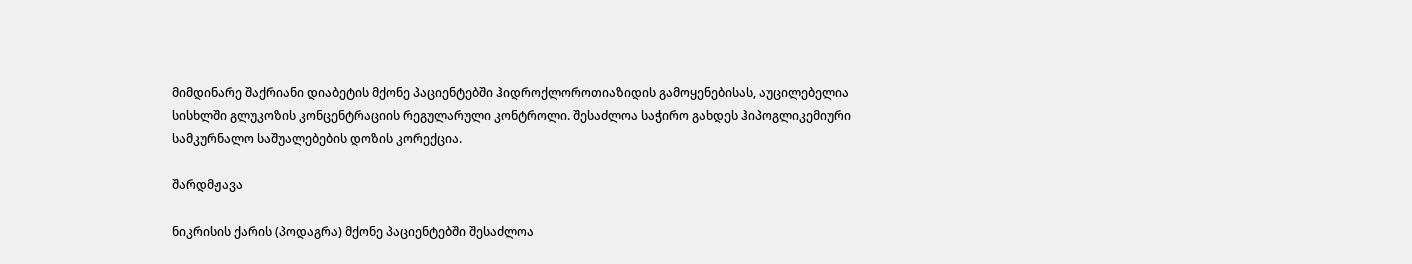მიმდინარე შაქრიანი დიაბეტის მქონე პაციენტებში ჰიდროქლოროთიაზიდის გამოყენებისას, აუცილებელია სისხლში გლუკოზის კონცენტრაციის რეგულარული კონტროლი. შესაძლოა საჭირო გახდეს ჰიპოგლიკემიური სამკურნალო საშუალებების დოზის კორექცია.

შარდმჟავა

ნიკრისის ქარის (პოდაგრა) მქონე პაციენტებში შესაძლოა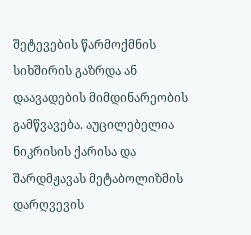შეტევების წარმოქმნის სიხშირის გაზრდა ან დაავადების მიმდინარეობის გამწვავება. აუცილებელია ნიკრისის ქარისა და შარდმჟავას მეტაბოლიზმის დარღვევის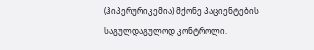(ჰიპერურიკემია) მქონე პაციენტების საგულდაგულოდ კონტროლი.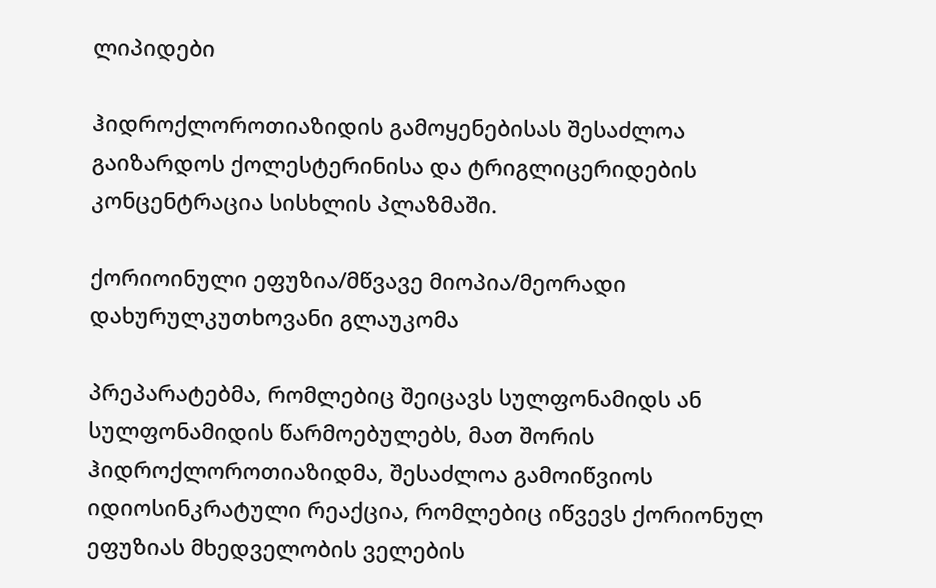ლიპიდები

ჰიდროქლოროთიაზიდის გამოყენებისას შესაძლოა გაიზარდოს ქოლესტერინისა და ტრიგლიცერიდების კონცენტრაცია სისხლის პლაზმაში.

ქორიოინული ეფუზია/მწვავე მიოპია/მეორადი დახურულკუთხოვანი გლაუკომა

პრეპარატებმა, რომლებიც შეიცავს სულფონამიდს ან სულფონამიდის წარმოებულებს, მათ შორის ჰიდროქლოროთიაზიდმა, შესაძლოა გამოიწვიოს იდიოსინკრატული რეაქცია, რომლებიც იწვევს ქორიონულ ეფუზიას მხედველობის ველების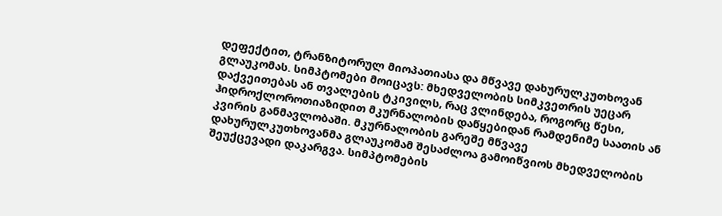დეფექტით, ტრანზიტორულ მიოპათიასა და მწვავე დახურულკუთხოვან გლაუკომას. სიმპტომები მოიცავს: მხედველობის სიმკვეთრის უეცარ დაქვეითებას ან თვალების ტკივილს, რაც ვლინდება, როგორც წესი, ჰიდროქლოროთიაზიდით მკურნალობის დაწყებიდან რამდენიმე საათის ან კვირის განმავლობაში. მკურნალობის გარეშე მწვავე დახურულკუთხოვანმა გლაუკომამ შესაძლოა გამოიწვიოს მხედველობის შეუქცევადი დაკარგვა. სიმპტომების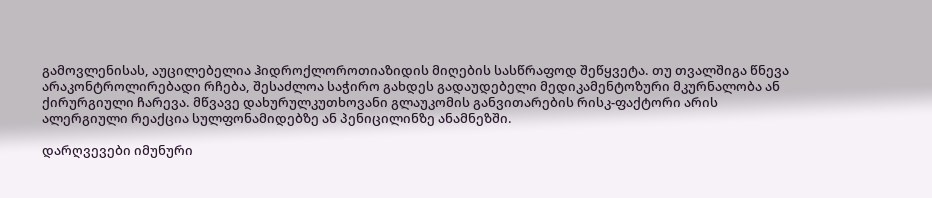გამოვლენისას, აუცილებელია ჰიდროქლოროთიაზიდის მიღების სასწრაფოდ შეწყვეტა. თუ თვალშიგა წნევა არაკონტროლირებადი რჩება, შესაძლოა საჭირო გახდეს გადაუდებელი მედიკამენტოზური მკურნალობა ან ქირურგიული ჩარევა. მწვავე დახურულკუთხოვანი გლაუკომის განვითარების რისკ-ფაქტორი არის ალერგიული რეაქცია სულფონამიდებზე ან პენიცილინზე ანამნეზში.

დარღვევები იმუნური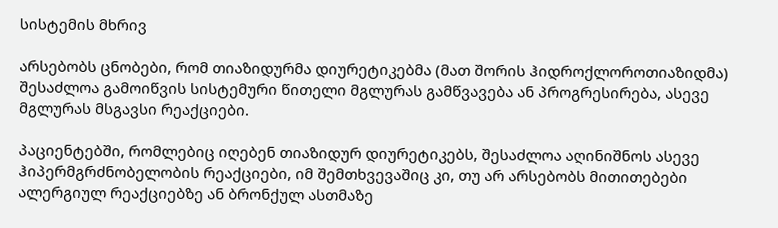სისტემის მხრივ

არსებობს ცნობები, რომ თიაზიდურმა დიურეტიკებმა (მათ შორის ჰიდროქლოროთიაზიდმა) შესაძლოა გამოიწვის სისტემური წითელი მგლურას გამწვავება ან პროგრესირება, ასევე მგლურას მსგავსი რეაქციები.

პაციენტებში, რომლებიც იღებენ თიაზიდურ დიურეტიკებს, შესაძლოა აღინიშნოს ასევე ჰიპერმგრძნობელობის რეაქციები, იმ შემთხვევაშიც კი, თუ არ არსებობს მითითებები ალერგიულ რეაქციებზე ან ბრონქულ ასთმაზე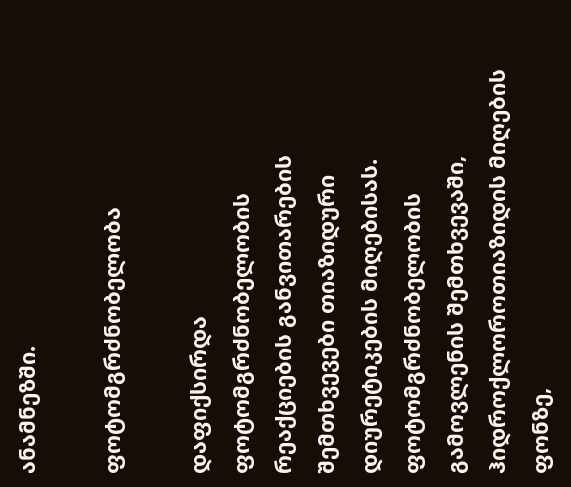ანამნეზში.

ფოტომგრძნობელობა

დაფიქსირდა ფოტომგრძნობელობის რეაქციების განვითარების შემთხვევები თიაზიდური დიურეტიკების მიღებისას. ფოტომგრძნობელობის გამოვლენის შემთხვევაში, ჰიდროქლოროთიაზიდის მიღების ფონზე,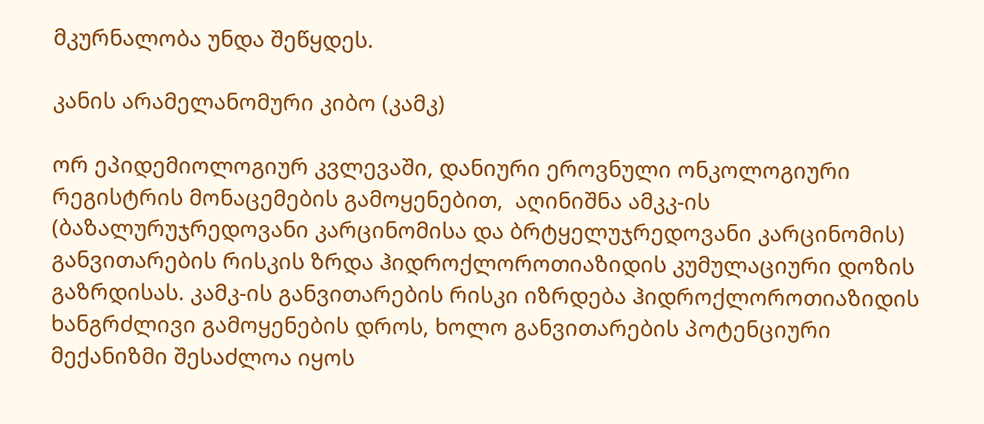მკურნალობა უნდა შეწყდეს.

კანის არამელანომური კიბო (კამკ)

ორ ეპიდემიოლოგიურ კვლევაში, დანიური ეროვნული ონკოლოგიური რეგისტრის მონაცემების გამოყენებით,  აღინიშნა ამკკ-ის (ბაზალურუჯრედოვანი კარცინომისა და ბრტყელუჯრედოვანი კარცინომის) განვითარების რისკის ზრდა ჰიდროქლოროთიაზიდის კუმულაციური დოზის გაზრდისას. კამკ-ის განვითარების რისკი იზრდება ჰიდროქლოროთიაზიდის ხანგრძლივი გამოყენების დროს, ხოლო განვითარების პოტენციური მექანიზმი შესაძლოა იყოს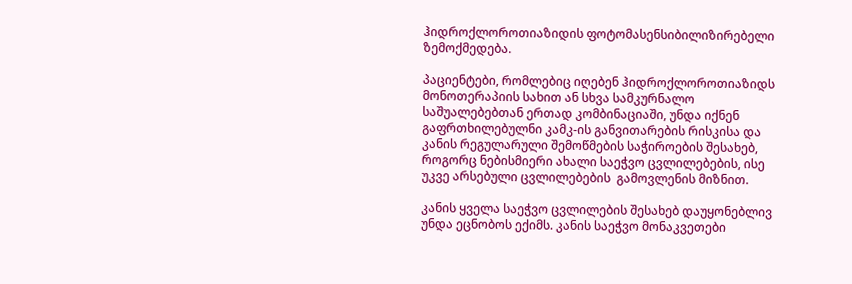ჰიდროქლოროთიაზიდის ფოტომასენსიბილიზირებელი ზემოქმედება.

პაციენტები, რომლებიც იღებენ ჰიდროქლოროთიაზიდს მონოთერაპიის სახით ან სხვა სამკურნალო საშუალებებთან ერთად კომბინაციაში, უნდა იქნენ გაფრთხილებულნი კამკ-ის განვითარების რისკისა და კანის რეგულარული შემოწმების საჭიროების შესახებ, როგორც ნებისმიერი ახალი საეჭვო ცვლილებების, ისე უკვე არსებული ცვლილებების  გამოვლენის მიზნით.

კანის ყველა საეჭვო ცვლილების შესახებ დაუყონებლივ უნდა ეცნობოს ექიმს. კანის საეჭვო მონაკვეთები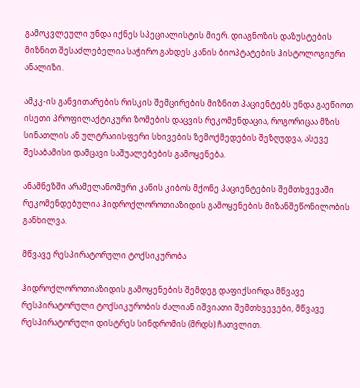გამოკვლეული უნდა იქნეს სპეციალისტის მიერ. დიაგნოზის დაზუსტების მიზნით შესაძლებელია საჭირო გახდეს კანის ბიოპტატების ჰისტოლოგიური ანალიზი.

ამკკ-ის განვითარების რისკის შემცირების მიზნით პაციენტებს უნდა გაეწიოთ ისეთი პროფილაქტიკური ზომების დაცვის რეკომენდაცია, როგორიცაა მზის სინათლის ან ულტრაიისფერი სხივების ზემოქმედების შეზღუდვა, ასევე შესაბამისი დამცავი საშუალებების გამოყენება.

ანამნეზში არამელანომური კანის კიბოს მქონე პაციენტების შემთხვევაში რეკომენდებულია ჰიდროქლოროთიაზიდის გამოყენების მიზანშეწონილობის განხილვა.

მწვავე რესპირატორული ტოქსიკურობა

ჰიდროქლოროთიაზიდის გამოყენების შემდეგ დაფიქსირდა მწვავე რესპირატორული ტოქსიკურობის ძალიან იშვიათი შემთხვევები, მწვავე რესპირატორული დისტრეს სინდრომის (მრდს) ჩათვლით.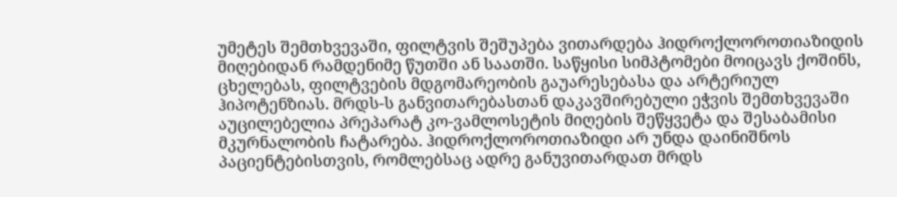უმეტეს შემთხვევაში, ფილტვის შეშუპება ვითარდება ჰიდროქლოროთიაზიდის მიღებიდან რამდენიმე წუთში ან საათში. საწყისი სიმპტომები მოიცავს ქოშინს, ცხელებას, ფილტვების მდგომარეობის გაუარესებასა და არტერიულ ჰიპოტენზიას. მრდს-ს განვითარებასთან დაკავშირებული ეჭვის შემთხვევაში აუცილებელია პრეპარატ კო-ვამლოსეტის მიღების შეწყვეტა და შესაბამისი მკურნალობის ჩატარება. ჰიდროქლოროთიაზიდი არ უნდა დაინიშნოს პაციენტებისთვის, რომლებსაც ადრე განუვითარდათ მრდს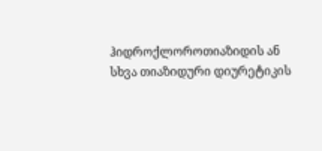ჰიდროქლოროთიაზიდის ან სხვა თიაზიდური დიურეტიკის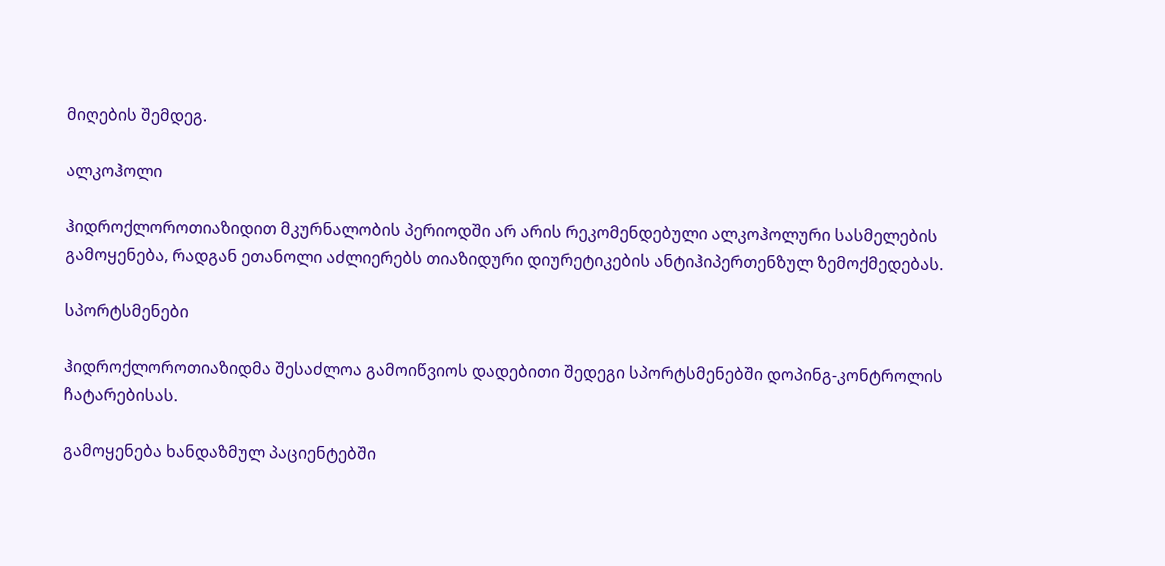მიღების შემდეგ.

ალკოჰოლი

ჰიდროქლოროთიაზიდით მკურნალობის პერიოდში არ არის რეკომენდებული ალკოჰოლური სასმელების გამოყენება, რადგან ეთანოლი აძლიერებს თიაზიდური დიურეტიკების ანტიჰიპერთენზულ ზემოქმედებას.

სპორტსმენები

ჰიდროქლოროთიაზიდმა შესაძლოა გამოიწვიოს დადებითი შედეგი სპორტსმენებში დოპინგ-კონტროლის ჩატარებისას.

გამოყენება ხანდაზმულ პაციენტებში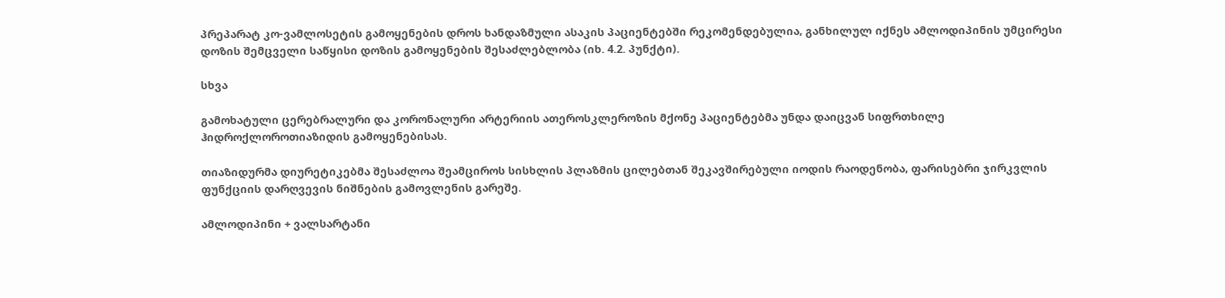პრეპარატ კო-ვამლოსეტის გამოყენების დროს ხანდაზმული ასაკის პაციენტებში რეკომენდებულია, განხილულ იქნეს ამლოდიპინის უმცირესი დოზის შემცველი საწყისი დოზის გამოყენების შესაძლებლობა (იხ. 4.2. პუნქტი).

სხვა

გამოხატული ცერებრალური და კორონალური არტერიის ათეროსკლეროზის მქონე პაციენტებმა უნდა დაიცვან სიფრთხილე ჰიდროქლოროთიაზიდის გამოყენებისას.

თიაზიდურმა დიურეტიკებმა შესაძლოა შეამციროს სისხლის პლაზმის ცილებთან შეკავშირებული იოდის რაოდენობა, ფარისებრი ჯირკვლის ფუნქციის დარღვევის ნიშნების გამოვლენის გარეშე.

ამლოდიპინი + ვალსარტანი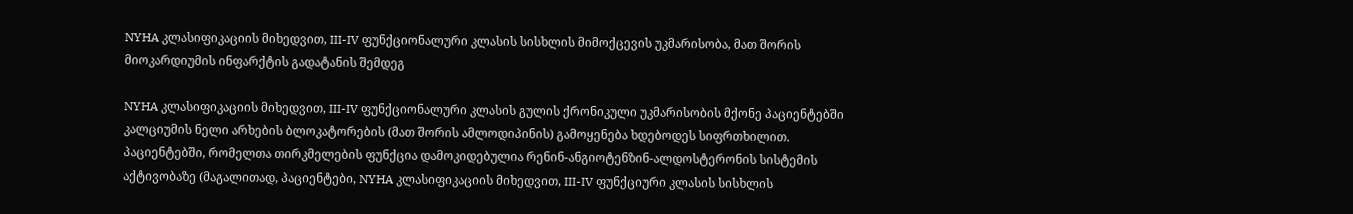NYHA კლასიფიკაციის მიხედვით, III-IV ფუნქციონალური კლასის სისხლის მიმოქცევის უკმარისობა, მათ შორის მიოკარდიუმის ინფარქტის გადატანის შემდეგ

NYHA კლასიფიკაციის მიხედვით, III-IV ფუნქციონალური კლასის გულის ქრონიკული უკმარისობის მქონე პაციენტებში კალციუმის ნელი არხების ბლოკატორების (მათ შორის ამლოდიპინის) გამოყენება ხდებოდეს სიფრთხილით. პაციენტებში, რომელთა თირკმელების ფუნქცია დამოკიდებულია რენინ-ანგიოტენზინ-ალდოსტერონის სისტემის აქტივობაზე (მაგალითად, პაციენტები, NYHA კლასიფიკაციის მიხედვით, III-IV ფუნქციური კლასის სისხლის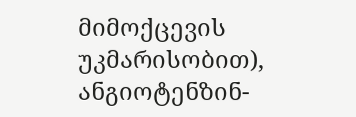მიმოქცევის უკმარისობით), ანგიოტენზინ-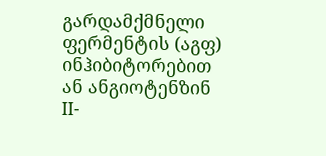გარდამქმნელი ფერმენტის (აგფ) ინჰიბიტორებით ან ანგიოტენზინ II-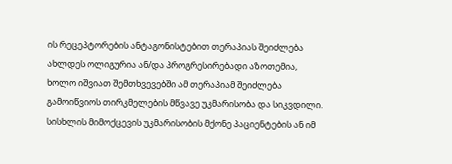ის რეცეპტორების ანტაგონისტებით თერაპიას შეიძლება ახლდეს ოლიგურია ან/და პროგრესირებადი აზოთემია, ხოლო იშვიათ შემთხვევებში ამ თერაპიამ შეიძლება გამოიწვიოს თირკმელების მწვავე უკმარისობა და სიკვდილი. სისხლის მიმოქცევის უკმარისობის მქონე პაციენტების ან იმ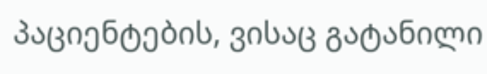პაციენტების, ვისაც გატანილი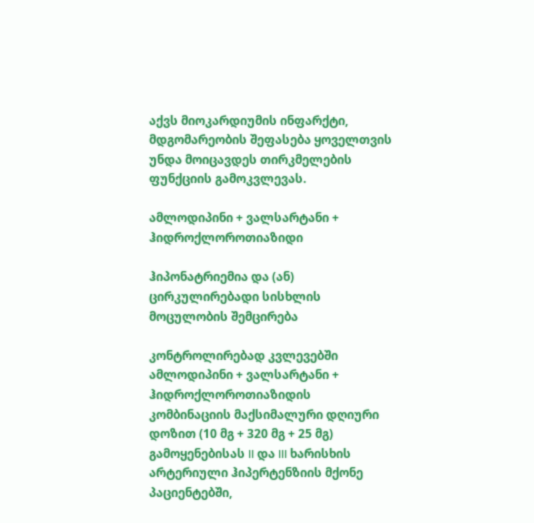აქვს მიოკარდიუმის ინფარქტი, მდგომარეობის შეფასება ყოველთვის უნდა მოიცავდეს თირკმელების ფუნქციის გამოკვლევას.

ამლოდიპინი + ვალსარტანი + ჰიდროქლოროთიაზიდი

ჰიპონატრიემია და (ან) ცირკულირებადი სისხლის მოცულობის შემცირება

კონტროლირებად კვლევებში ამლოდიპინი + ვალსარტანი + ჰიდროქლოროთიაზიდის კომბინაციის მაქსიმალური დღიური დოზით (10 მგ + 320 მგ + 25 მგ) გამოყენებისას II და III ხარისხის არტერიული ჰიპერტენზიის მქონე პაციენტებში,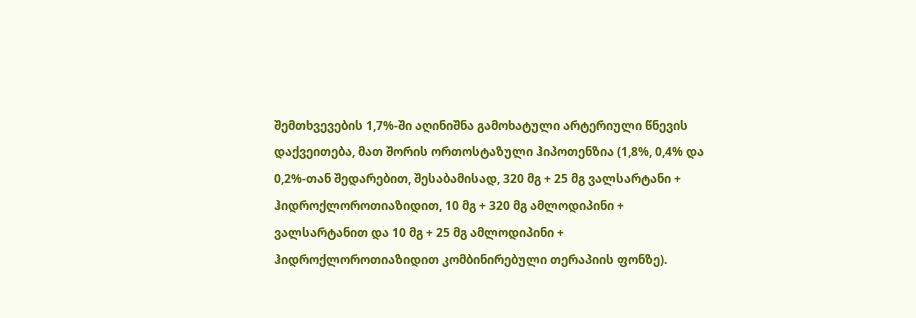შემთხვევების 1,7%-ში აღინიშნა გამოხატული არტერიული წნევის დაქვეითება, მათ შორის ორთოსტაზული ჰიპოთენზია (1,8%, 0,4% და 0,2%-თან შედარებით, შესაბამისად, 320 მგ + 25 მგ ვალსარტანი + ჰიდროქლოროთიაზიდით, 10 მგ + 320 მგ ამლოდიპინი + ვალსარტანით და 10 მგ + 25 მგ ამლოდიპინი + ჰიდროქლოროთიაზიდით კომბინირებული თერაპიის ფონზე).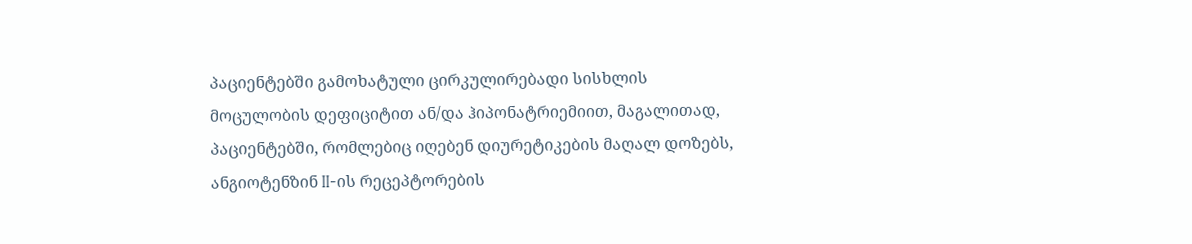პაციენტებში გამოხატული ცირკულირებადი სისხლის მოცულობის დეფიციტით ან/და ჰიპონატრიემიით, მაგალითად, პაციენტებში, რომლებიც იღებენ დიურეტიკების მაღალ დოზებს, ანგიოტენზინ II-ის რეცეპტორების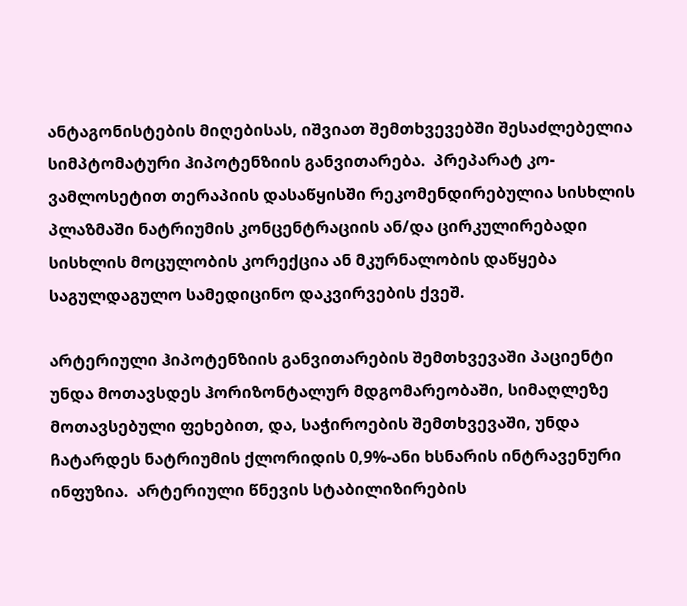ანტაგონისტების მიღებისას, იშვიათ შემთხვევებში შესაძლებელია სიმპტომატური ჰიპოტენზიის განვითარება.  პრეპარატ კო-ვამლოსეტით თერაპიის დასაწყისში რეკომენდირებულია სისხლის პლაზმაში ნატრიუმის კონცენტრაციის ან/და ცირკულირებადი სისხლის მოცულობის კორექცია ან მკურნალობის დაწყება საგულდაგულო სამედიცინო დაკვირვების ქვეშ.

არტერიული ჰიპოტენზიის განვითარების შემთხვევაში პაციენტი უნდა მოთავსდეს ჰორიზონტალურ მდგომარეობაში, სიმაღლეზე მოთავსებული ფეხებით, და, საჭიროების შემთხვევაში, უნდა ჩატარდეს ნატრიუმის ქლორიდის 0,9%-ანი ხსნარის ინტრავენური ინფუზია.  არტერიული წნევის სტაბილიზირების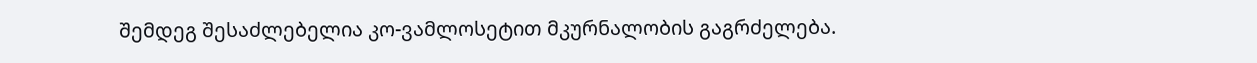შემდეგ შესაძლებელია კო-ვამლოსეტით მკურნალობის გაგრძელება.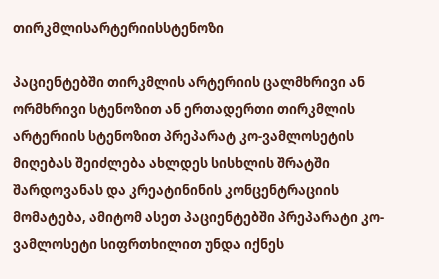თირკმლისარტერიისსტენოზი

პაციენტებში თირკმლის არტერიის ცალმხრივი ან ორმხრივი სტენოზით ან ერთადერთი თირკმლის არტერიის სტენოზით პრეპარატ კო-ვამლოსეტის მიღებას შეიძლება ახლდეს სისხლის შრატში შარდოვანას და კრეატინინის კონცენტრაციის მომატება, ამიტომ ასეთ პაციენტებში პრეპარატი კო-ვამლოსეტი სიფრთხილით უნდა იქნეს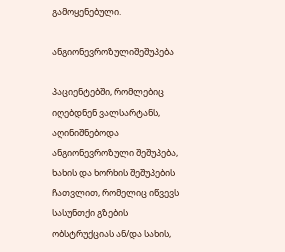გამოყენებული.

ანგიონევროზულიშეშუპება

პაციენტებში, რომლებიც იღებდნენ ვალსარტანს, აღინიშნებოდა ანგიონევროზული შეშუპება, ხახის და ხორხის შეშუპების ჩათვლით, რომელიც იწვევს სასუნთქი გზების ობსტრუქციას ან/და სახის,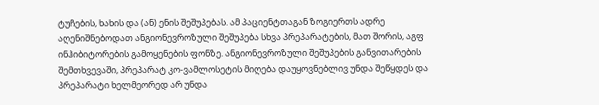ტუჩების, ხახის და (ან) ენის შეშუპებას. ამ პაციენტთაგან ზოგიერთს ადრე აღენიშნებოდათ ანგიონევროზული შეშუპება სხვა პრეპარატების, მათ შორის, აგფ ინჰიბიტორების გამოყენების ფონზე. ანგიონევროზული შეშუპების განვითარების შემთხვევაში, პრეპარატ კო-ვამლოსეტის მიღება დაუყოვნებლივ უნდა შეწყდეს და პრეპარატი ხელმეორედ არ უნდა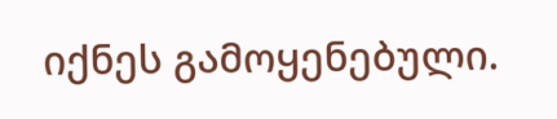იქნეს გამოყენებული.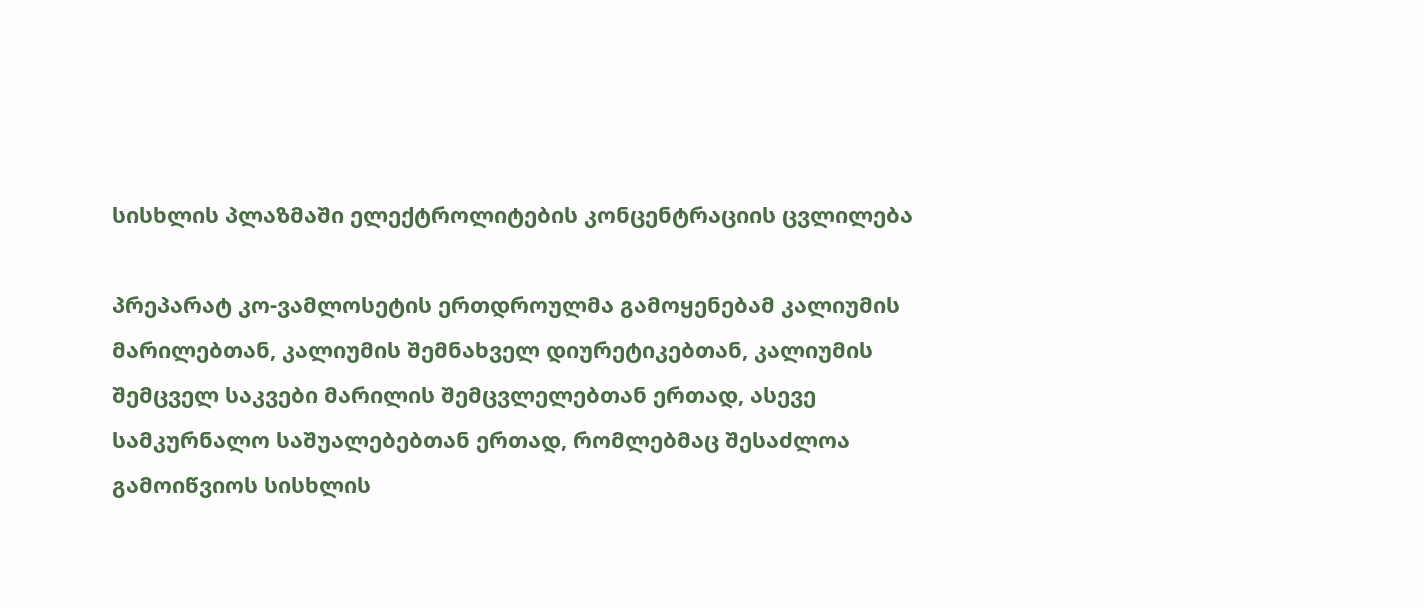სისხლის პლაზმაში ელექტროლიტების კონცენტრაციის ცვლილება

პრეპარატ კო-ვამლოსეტის ერთდროულმა გამოყენებამ კალიუმის მარილებთან, კალიუმის შემნახველ დიურეტიკებთან, კალიუმის შემცველ საკვები მარილის შემცვლელებთან ერთად, ასევე სამკურნალო საშუალებებთან ერთად, რომლებმაც შესაძლოა გამოიწვიოს სისხლის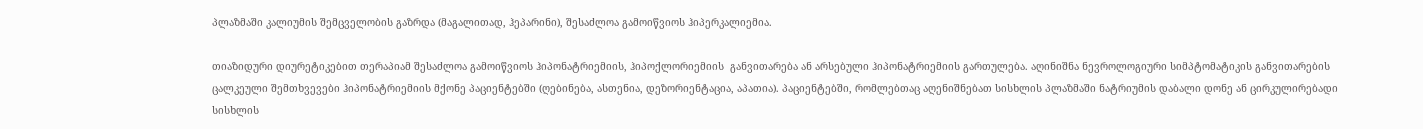პლაზმაში კალიუმის შემცველობის გაზრდა (მაგალითად, ჰეპარინი), შესაძლოა გამოიწვიოს ჰიპერკალიემია.

თიაზიდური დიურეტიკებით თერაპიამ შესაძლოა გამოიწვიოს ჰიპონატრიემიის, ჰიპოქლორიემიის  განვითარება ან არსებული ჰიპონატრიემიის გართულება. აღინიშნა ნევროლოგიური სიმპტომატიკის განვითარების ცალკეული შემთხვევები ჰიპონატრიემიის მქონე პაციენტებში (ღებინება, ასთენია, დეზორიენტაცია, აპათია). პაციენტებში, რომლებთაც აღენიშნებათ სისხლის პლაზმაში ნატრიუმის დაბალი დონე ან ცირკულირებადი სისხლის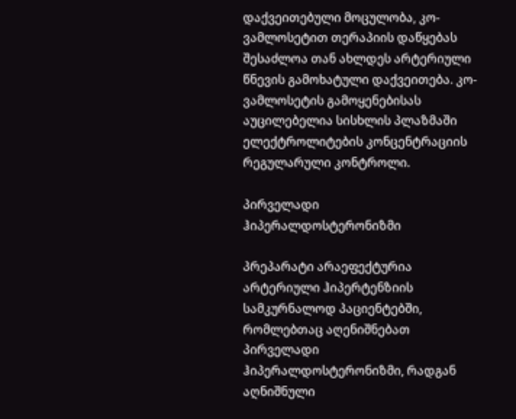დაქვეითებული მოცულობა, კო-ვამლოსეტით თერაპიის დაწყებას შესაძლოა თან ახლდეს არტერიული წნევის გამოხატული დაქვეითება. კო-ვამლოსეტის გამოყენებისას აუცილებელია სისხლის პლაზმაში ელექტროლიტების კონცენტრაციის რეგულარული კონტროლი.

პირველადი ჰიპერალდოსტერონიზმი

პრეპარატი არაეფექტურია არტერიული ჰიპერტენზიის სამკურნალოდ პაციენტებში, რომლებთაც აღენიშნებათ პირველადი ჰიპერალდოსტერონიზმი, რადგან აღნიშნული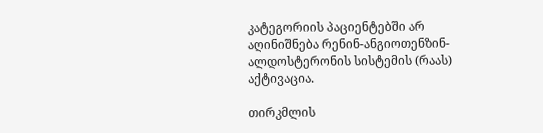კატეგორიის პაციენტებში არ აღინიშნება რენინ-ანგიოთენზინ-ალდოსტერონის სისტემის (რაას) აქტივაცია.

თირკმლის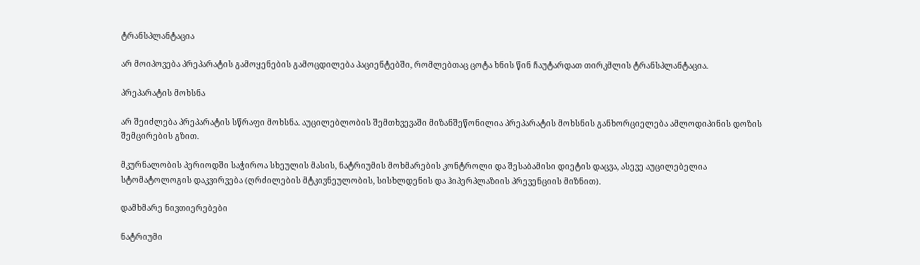ტრანსპლანტაცია

არ მოიპოვება პრეპარატის გამოყენების გამოცდილება პაციენტებში, რომლებთაც ცოტა ხნის წინ ჩაუტარდათ თირკმლის ტრანსპლანტაცია.

პრეპარატის მოხსნა

არ შეიძლება პრეპარატის სწრაფი მოხსნა. აუცილებლობის შემთხვევაში მიზანშეწონილია პრეპარატის მოხსნის განხორციელება ამლოდიპინის დოზის შემცირების გზით.

მკურნალობის პერიოდში საჭიროა სხეულის მასის, ნატრიუმის მოხმარების კონტროლი და შესაბამისი დიეტის დაცვა, ასევე აუცილებელია სტომატოლოგის დაკვირვება (ღრძილების მტკივნეულობის, სისხლდენის და ჰიპერპლაზიის პრევენციის მიზნით).

დამხმარე ნივთიერებები

ნატრიუმი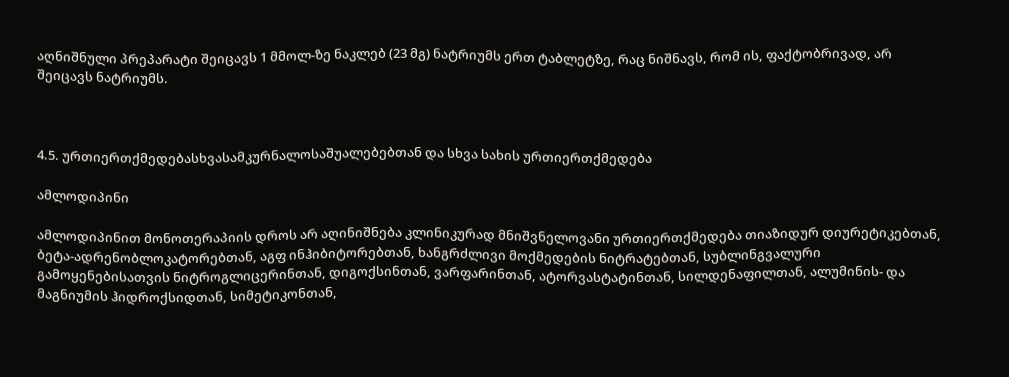აღნიშნული პრეპარატი შეიცავს 1 მმოლ-ზე ნაკლებ (23 მგ) ნატრიუმს ერთ ტაბლეტზე, რაც ნიშნავს, რომ ის, ფაქტობრივად, არ შეიცავს ნატრიუმს.



4.5. ურთიერთქმედებასხვასამკურნალოსაშუალებებთან და სხვა სახის ურთიერთქმედება

ამლოდიპინი

ამლოდიპინით მონოთერაპიის დროს არ აღინიშნება კლინიკურად მნიშვნელოვანი ურთიერთქმედება თიაზიდურ დიურეტიკებთან, ბეტა-ადრენობლოკატორებთან, აგფ ინჰიბიტორებთან, ხანგრძლივი მოქმედების ნიტრატებთან, სუბლინგვალური გამოყენებისათვის ნიტროგლიცერინთან, დიგოქსინთან, ვარფარინთან, ატორვასტატინთან, სილდენაფილთან, ალუმინის- და მაგნიუმის ჰიდროქსიდთან, სიმეტიკონთან,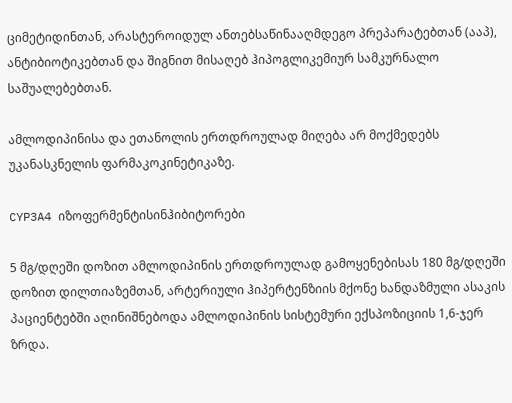ციმეტიდინთან, არასტეროიდულ ანთებსაწინააღმდეგო პრეპარატებთან (ააპ), ანტიბიოტიკებთან და შიგნით მისაღებ ჰიპოგლიკემიურ სამკურნალო საშუალებებთან.

ამლოდიპინისა და ეთანოლის ერთდროულად მიღება არ მოქმედებს უკანასკნელის ფარმაკოკინეტიკაზე.

CYP3A4 იზოფერმენტისინჰიბიტორები

5 მგ/დღეში დოზით ამლოდიპინის ერთდროულად გამოყენებისას 180 მგ/დღეში დოზით დილთიაზემთან, არტერიული ჰიპერტენზიის მქონე ხანდაზმული ასაკის პაციენტებში აღინიშნებოდა ამლოდიპინის სისტემური ექსპოზიციის 1,6-ჯერ ზრდა.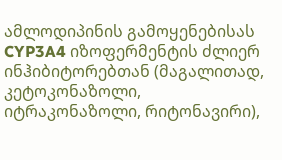ამლოდიპინის გამოყენებისას CYP3A4 იზოფერმენტის ძლიერ ინჰიბიტორებთან (მაგალითად, კეტოკონაზოლი, იტრაკონაზოლი, რიტონავირი),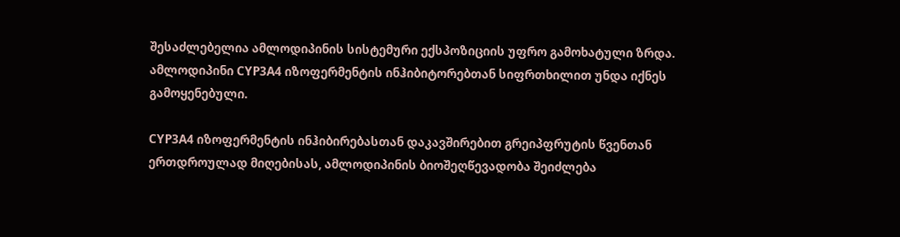შესაძლებელია ამლოდიპინის სისტემური ექსპოზიციის უფრო გამოხატული ზრდა. ამლოდიპინი CYP3A4 იზოფერმენტის ინჰიბიტორებთან სიფრთხილით უნდა იქნეს გამოყენებული.

CYP3A4 იზოფერმენტის ინჰიბირებასთან დაკავშირებით გრეიპფრუტის წვენთან ერთდროულად მიღებისას, ამლოდიპინის ბიოშეღწევადობა შეიძლება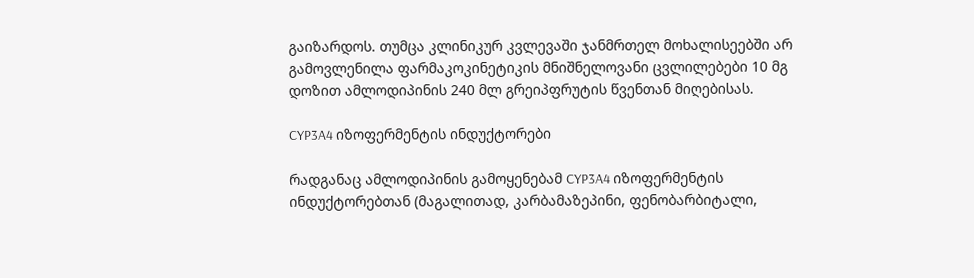გაიზარდოს. თუმცა კლინიკურ კვლევაში ჯანმრთელ მოხალისეებში არ გამოვლენილა ფარმაკოკინეტიკის მნიშნელოვანი ცვლილებები 10 მგ დოზით ამლოდიპინის 240 მლ გრეიპფრუტის წვენთან მიღებისას.

CYP3A4 იზოფერმენტის ინდუქტორები

რადგანაც ამლოდიპინის გამოყენებამ CYP3A4 იზოფერმენტის ინდუქტორებთან (მაგალითად, კარბამაზეპინი, ფენობარბიტალი,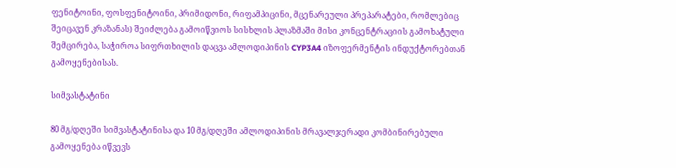ფენიტოინი, ფოსფენიტოინი, პრიმიდონი, რიფამპიცინი, მცენარეული პრეპარატები, რომლებიც შეიცავენ კრაზანას) შეიძლება გამოიწვიოს სისხლის პლაზმაში მისი კონცენტრაციის გამოხატული შემცირება, საჭიროა სიფრთხილის დაცვა ამლოდიპინის CYP3A4 იზოფერმენტის ინდუქტორებთან გამოყენებისას.

სიმვასტატინი

80 მგ/დღეში სიმვასტატინისა და 10 მგ/დღეში ამლოდიპინის მრავალჯერადი კომბინირებული გამოყენება იწვევს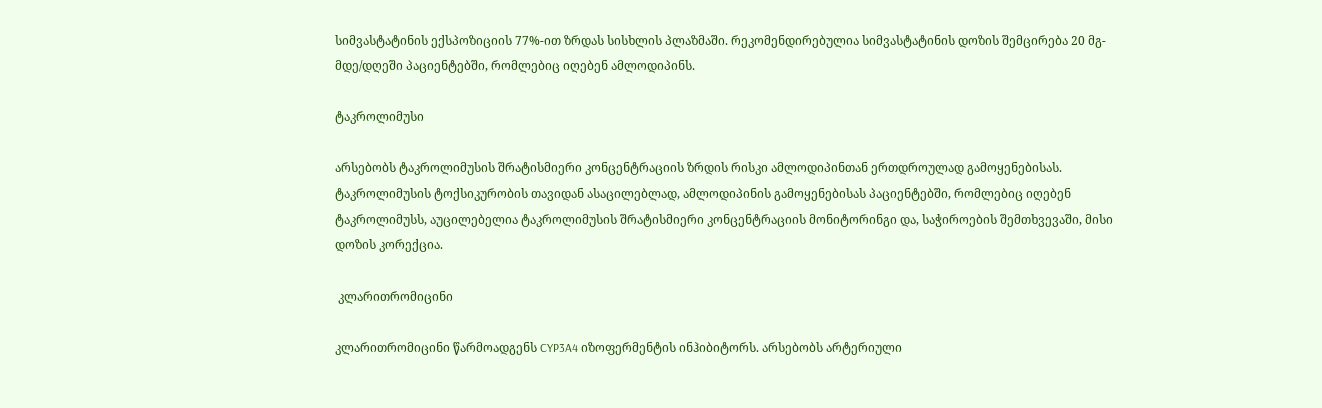სიმვასტატინის ექსპოზიციის 77%-ით ზრდას სისხლის პლაზმაში. რეკომენდირებულია სიმვასტატინის დოზის შემცირება 20 მგ-მდე/დღეში პაციენტებში, რომლებიც იღებენ ამლოდიპინს.

ტაკროლიმუსი

არსებობს ტაკროლიმუსის შრატისმიერი კონცენტრაციის ზრდის რისკი ამლოდიპინთან ერთდროულად გამოყენებისას. ტაკროლიმუსის ტოქსიკურობის თავიდან ასაცილებლად, ამლოდიპინის გამოყენებისას პაციენტებში, რომლებიც იღებენ ტაკროლიმუსს, აუცილებელია ტაკროლიმუსის შრატისმიერი კონცენტრაციის მონიტორინგი და, საჭიროების შემთხვევაში, მისი დოზის კორექცია.

 კლარითრომიცინი

კლარითრომიცინი წარმოადგენს CYP3A4 იზოფერმენტის ინჰიბიტორს. არსებობს არტერიული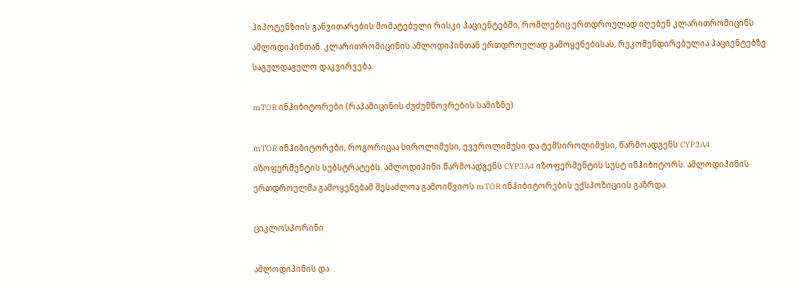ჰიპოტენზიის განვითარების მომატებული რისკი პაციენტებში, რომლებიც ერთდროულად იღებენ კლარითრომიცინს ამლოდიპინთან. კლარითრომიცინის ამლოდიპინთან ერთდროულად გამოყენებისას, რეკომენდირებულია პაციენტებზე საგულდაგულო დაკვირვება.

mTOR ინჰიბიტორები (რაპამიცინის ძუძუმწოვრების სამიზნე)

mTOR ინჰიბიტორები, როგორიცაა სიროლიმუსი, ევეროლიმუსი და ტემსიროლიმუსი, წარმოადგენს CYP3A4 იზოფერმენტის სუბსტრატებს. ამლოდიპინი წარმოადგენს CYP3A4 იზოფერმენტის სუსტ ინჰიბიტორს. ამლოდიპინის ერთდროულმა გამოყენებამ შესაძლოა გამოიწვიოს mTOR ინჰიბიტორების ექსპოზიციის გაზრდა.

ციკლოსპორინი

ამლოდიპინის და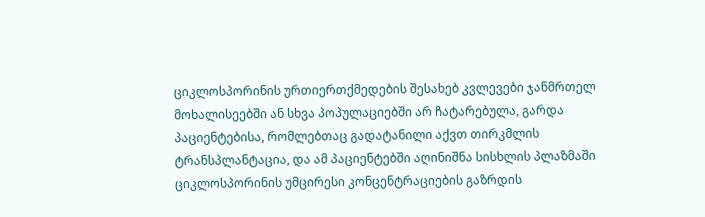ციკლოსპორინის ურთიერთქმედების შესახებ კვლევები ჯანმრთელ მოხალისეებში ან სხვა პოპულაციებში არ ჩატარებულა, გარდა პაციენტებისა, რომლებთაც გადატანილი აქვთ თირკმლის ტრანსპლანტაცია, და ამ პაციენტებში აღინიშნა სისხლის პლაზმაში ციკლოსპორინის უმცირესი კონცენტრაციების გაზრდის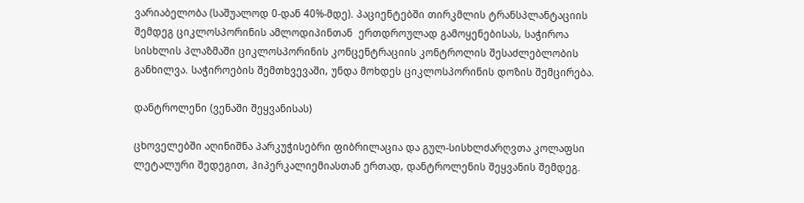ვარიაბელობა (საშუალოდ 0-დან 40%-მდე). პაციენტებში თირკმლის ტრანსპლანტაციის შემდეგ ციკლოსპორინის ამლოდიპინთან  ერთდროულად გამოყენებისას, საჭიროა სისხლის პლაზმაში ციკლოსპორინის კონცენტრაციის კონტროლის შესაძლებლობის განხილვა. საჭიროების შემთხვევაში, უნდა მოხდეს ციკლოსპორინის დოზის შემცირება.

დანტროლენი (ვენაში შეყვანისას)

ცხოველებში აღინიშნა პარკუჭისებრი ფიბრილაცია და გულ-სისხლძარღვთა კოლაფსი ლეტალური შედეგით, ჰიპერკალიემიასთან ერთად, დანტროლენის შეყვანის შემდეგ.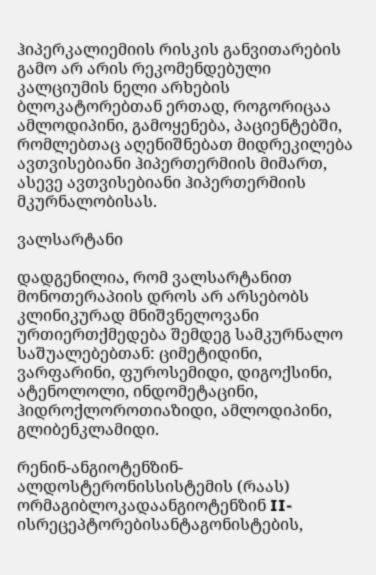ჰიპერკალიემიის რისკის განვითარების გამო არ არის რეკომენდებული კალციუმის ნელი არხების ბლოკატორებთან ერთად, როგორიცაა ამლოდიპინი, გამოყენება, პაციენტებში, რომლებთაც აღენიშნებათ მიდრეკილება ავთვისებიანი ჰიპერთერმიის მიმართ, ასევე ავთვისებიანი ჰიპერთერმიის მკურნალობისას.

ვალსარტანი

დადგენილია, რომ ვალსარტანით მონოთერაპიის დროს არ არსებობს კლინიკურად მნიშვნელოვანი ურთიერთქმედება შემდეგ სამკურნალო საშუალებებთან: ციმეტიდინი, ვარფარინი, ფუროსემიდი, დიგოქსინი, ატენოლოლი, ინდომეტაცინი, ჰიდროქლოროთიაზიდი, ამლოდიპინი, გლიბენკლამიდი.

რენინ-ანგიოტენზინ-ალდოსტერონისსისტემის (რაას) ორმაგიბლოკადაანგიოტენზინ II-ისრეცეპტორებისანტაგონისტების,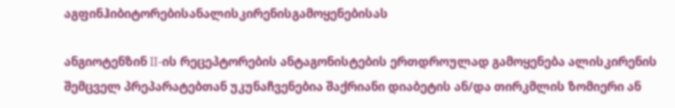აგფინჰიბიტორებისანალისკირენისგამოყენებისას

ანგიოტენზინ II-ის რეცეპტორების ანტაგონისტების ერთდროულად გამოყენება ალისკირენის შემცველ პრეპარატებთან უკუნაჩვენებია შაქრიანი დიაბეტის ან/და თირკმლის ზომიერი ან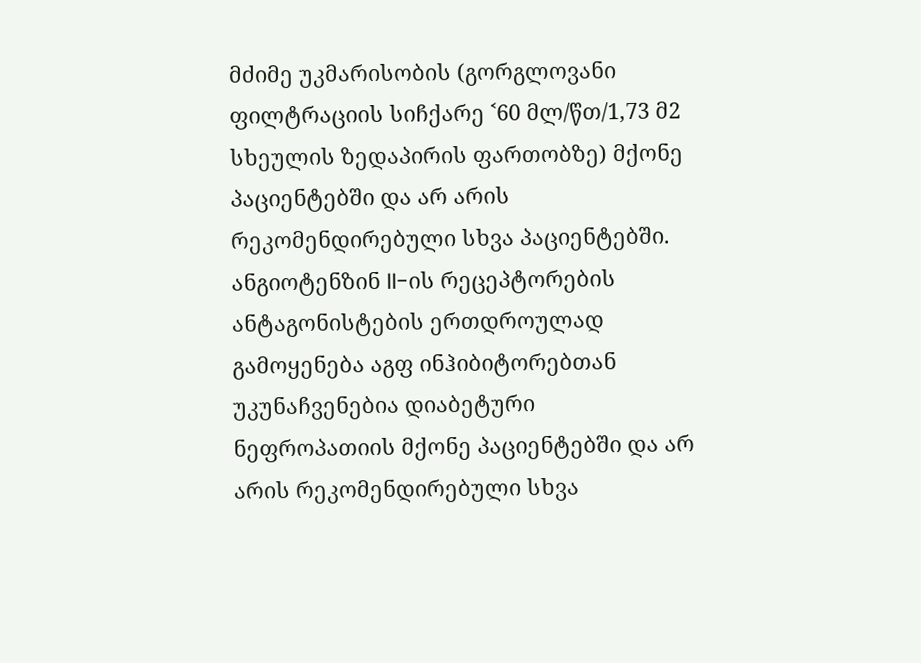მძიმე უკმარისობის (გორგლოვანი ფილტრაციის სიჩქარე ˂60 მლ/წთ/1,73 მ2 სხეულის ზედაპირის ფართობზე) მქონე პაციენტებში და არ არის რეკომენდირებული სხვა პაციენტებში. ანგიოტენზინ II-ის რეცეპტორების ანტაგონისტების ერთდროულად გამოყენება აგფ ინჰიბიტორებთან უკუნაჩვენებია დიაბეტური ნეფროპათიის მქონე პაციენტებში და არ არის რეკომენდირებული სხვა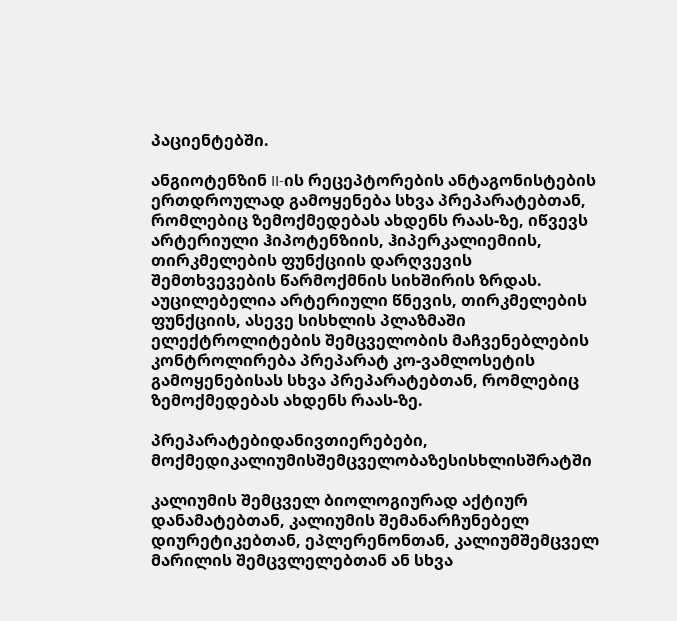პაციენტებში.

ანგიოტენზინ II-ის რეცეპტორების ანტაგონისტების ერთდროულად გამოყენება სხვა პრეპარატებთან, რომლებიც ზემოქმედებას ახდენს რაას-ზე, იწვევს არტერიული ჰიპოტენზიის, ჰიპერკალიემიის, თირკმელების ფუნქციის დარღვევის შემთხვევების წარმოქმნის სიხშირის ზრდას. აუცილებელია არტერიული წნევის, თირკმელების ფუნქციის, ასევე სისხლის პლაზმაში ელექტროლიტების შემცველობის მაჩვენებლების კონტროლირება პრეპარატ კო-ვამლოსეტის გამოყენებისას სხვა პრეპარატებთან, რომლებიც ზემოქმედებას ახდენს რაას-ზე.

პრეპარატებიდანივთიერებები, მოქმედიკალიუმისშემცველობაზესისხლისშრატში

კალიუმის შემცველ ბიოლოგიურად აქტიურ დანამატებთან, კალიუმის შემანარჩუნებელ დიურეტიკებთან, ეპლერენონთან, კალიუმშემცველ მარილის შემცვლელებთან ან სხვა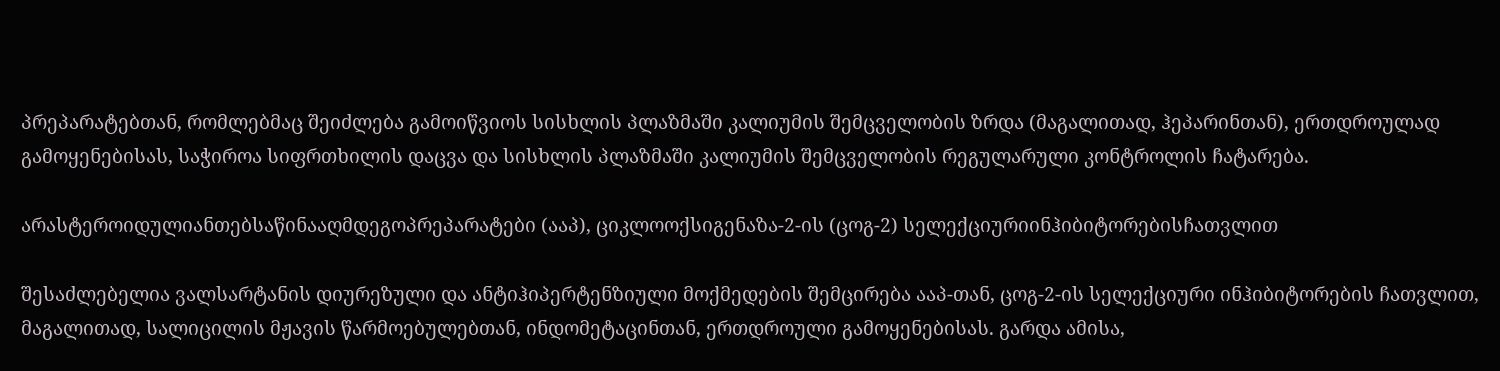პრეპარატებთან, რომლებმაც შეიძლება გამოიწვიოს სისხლის პლაზმაში კალიუმის შემცველობის ზრდა (მაგალითად, ჰეპარინთან), ერთდროულად გამოყენებისას, საჭიროა სიფრთხილის დაცვა და სისხლის პლაზმაში კალიუმის შემცველობის რეგულარული კონტროლის ჩატარება.

არასტეროიდულიანთებსაწინააღმდეგოპრეპარატები (ააპ), ციკლოოქსიგენაზა-2-ის (ცოგ-2) სელექციურიინჰიბიტორებისჩათვლით

შესაძლებელია ვალსარტანის დიურეზული და ანტიჰიპერტენზიული მოქმედების შემცირება ააპ-თან, ცოგ-2-ის სელექციური ინჰიბიტორების ჩათვლით, მაგალითად, სალიცილის მჟავის წარმოებულებთან, ინდომეტაცინთან, ერთდროული გამოყენებისას. გარდა ამისა,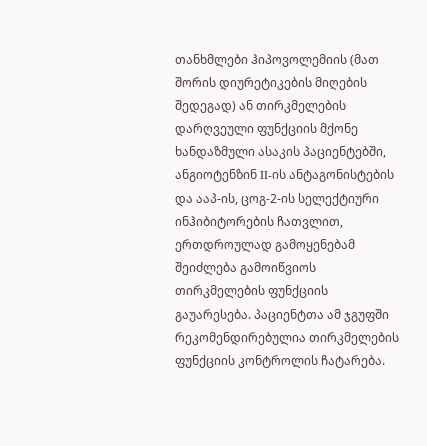თანხმლები ჰიპოვოლემიის (მათ შორის დიურეტიკების მიღების შედეგად) ან თირკმელების დარღვეული ფუნქციის მქონე ხანდაზმული ასაკის პაციენტებში, ანგიოტენზინ II-ის ანტაგონისტების და ააპ-ის, ცოგ-2-ის სელექტიური ინჰიბიტორების ჩათვლით, ერთდროულად გამოყენებამ შეიძლება გამოიწვიოს თირკმელების ფუნქციის გაუარესება. პაციენტთა ამ ჯგუფში რეკომენდირებულია თირკმელების ფუნქციის კონტროლის ჩატარება.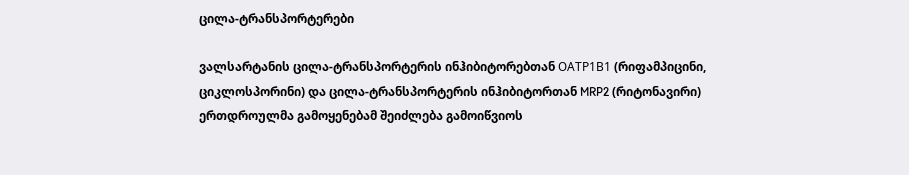ცილა-ტრანსპორტერები

ვალსარტანის ცილა-ტრანსპორტერის ინჰიბიტორებთან ОАТР1В1 (რიფამპიცინი, ციკლოსპორინი) და ცილა-ტრანსპორტერის ინჰიბიტორთან MRP2 (რიტონავირი) ერთდროულმა გამოყენებამ შეიძლება გამოიწვიოს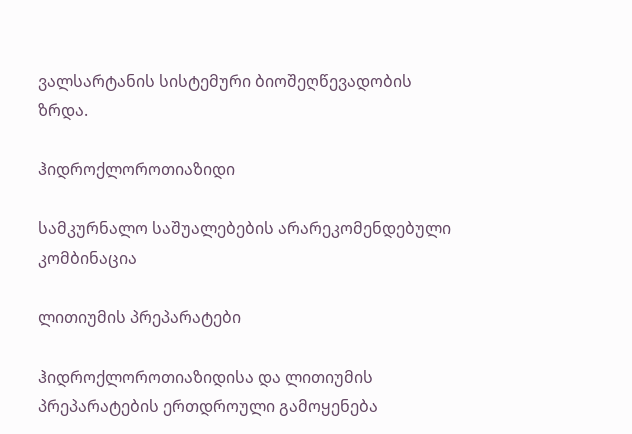ვალსარტანის სისტემური ბიოშეღწევადობის ზრდა.

ჰიდროქლოროთიაზიდი

სამკურნალო საშუალებების არარეკომენდებული კომბინაცია

ლითიუმის პრეპარატები

ჰიდროქლოროთიაზიდისა და ლითიუმის პრეპარატების ერთდროული გამოყენება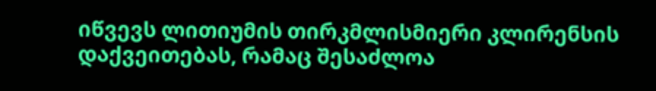იწვევს ლითიუმის თირკმლისმიერი კლირენსის დაქვეითებას, რამაც შესაძლოა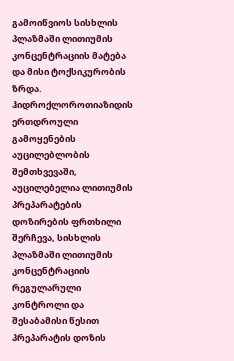გამოიწვიოს სისხლის პლაზმაში ლითიუმის კონცენტრაციის მატება და მისი ტოქსიკურობის ზრდა. ჰიდროქლოროთიაზიდის ერთდროული გამოყენების აუცილებლობის შემთხვევაში, აუცილებელია ლითიუმის პრეპარატების დოზირების ფრთხილი შერჩევა, სისხლის პლაზმაში ლითიუმის კონცენტრაციის რეგულარული კონტროლი და შესაბამისი წესით პრეპარატის დოზის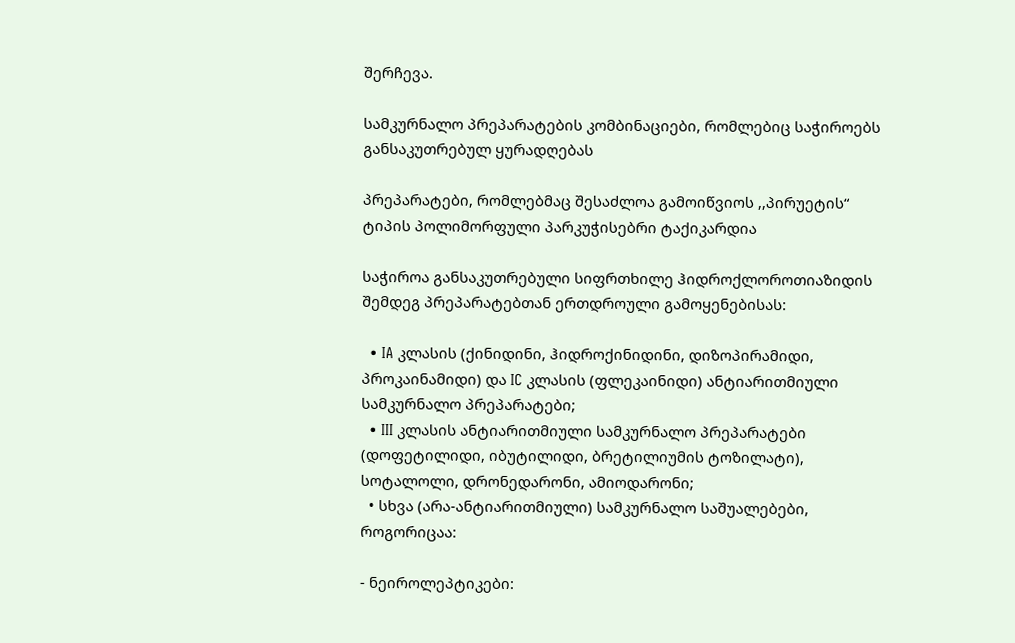შერჩევა.

სამკურნალო პრეპარატების კომბინაციები, რომლებიც საჭიროებს  განსაკუთრებულ ყურადღებას

პრეპარატები, რომლებმაც შესაძლოა გამოიწვიოს ,,პირუეტის“ ტიპის პოლიმორფული პარკუჭისებრი ტაქიკარდია

საჭიროა განსაკუთრებული სიფრთხილე ჰიდროქლოროთიაზიდის შემდეგ პრეპარატებთან ერთდროული გამოყენებისას:

  • IA კლასის (ქინიდინი, ჰიდროქინიდინი, დიზოპირამიდი, პროკაინამიდი) და IC კლასის (ფლეკაინიდი) ანტიარითმიული სამკურნალო პრეპარატები;
  • III კლასის ანტიარითმიული სამკურნალო პრეპარატები (დოფეტილიდი, იბუტილიდი, ბრეტილიუმის ტოზილატი), სოტალოლი, დრონედარონი, ამიოდარონი;
  • სხვა (არა-ანტიარითმიული) სამკურნალო საშუალებები, როგორიცაა:

- ნეიროლეპტიკები: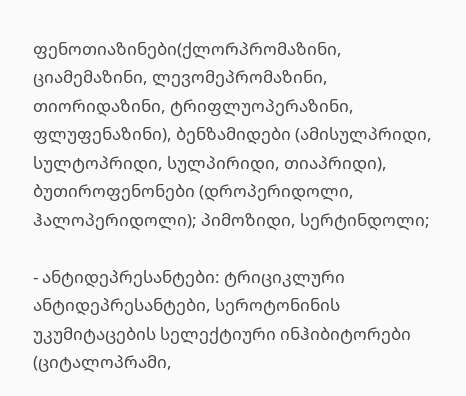ფენოთიაზინები(ქლორპრომაზინი, ციამემაზინი, ლევომეპრომაზინი, თიორიდაზინი, ტრიფლუოპერაზინი, ფლუფენაზინი), ბენზამიდები (ამისულპრიდი, სულტოპრიდი, სულპირიდი, თიაპრიდი), ბუთიროფენონები (დროპერიდოლი, ჰალოპერიდოლი); პიმოზიდი, სერტინდოლი;

- ანტიდეპრესანტები: ტრიციკლური ანტიდეპრესანტები, სეროტონინის უკუმიტაცების სელექტიური ინჰიბიტორები (ციტალოპრამი,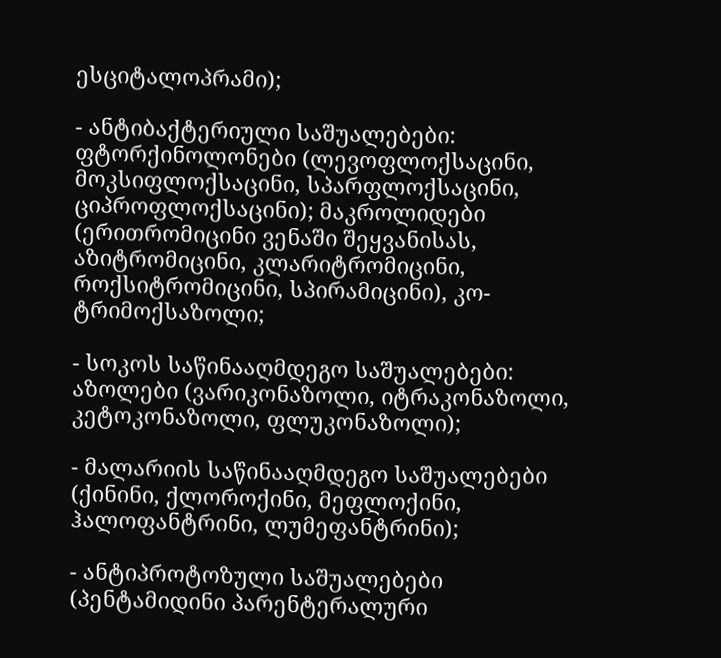ესციტალოპრამი);

- ანტიბაქტერიული საშუალებები: ფტორქინოლონები (ლევოფლოქსაცინი, მოკსიფლოქსაცინი, სპარფლოქსაცინი, ციპროფლოქსაცინი); მაკროლიდები (ერითრომიცინი ვენაში შეყვანისას, აზიტრომიცინი, კლარიტრომიცინი, როქსიტრომიცინი, სპირამიცინი), კო-ტრიმოქსაზოლი;

- სოკოს საწინააღმდეგო საშუალებები: აზოლები (ვარიკონაზოლი, იტრაკონაზოლი, კეტოკონაზოლი, ფლუკონაზოლი);

- მალარიის საწინააღმდეგო საშუალებები (ქინინი, ქლოროქინი, მეფლოქინი, ჰალოფანტრინი, ლუმეფანტრინი);

- ანტიპროტოზული საშუალებები (პენტამიდინი პარენტერალური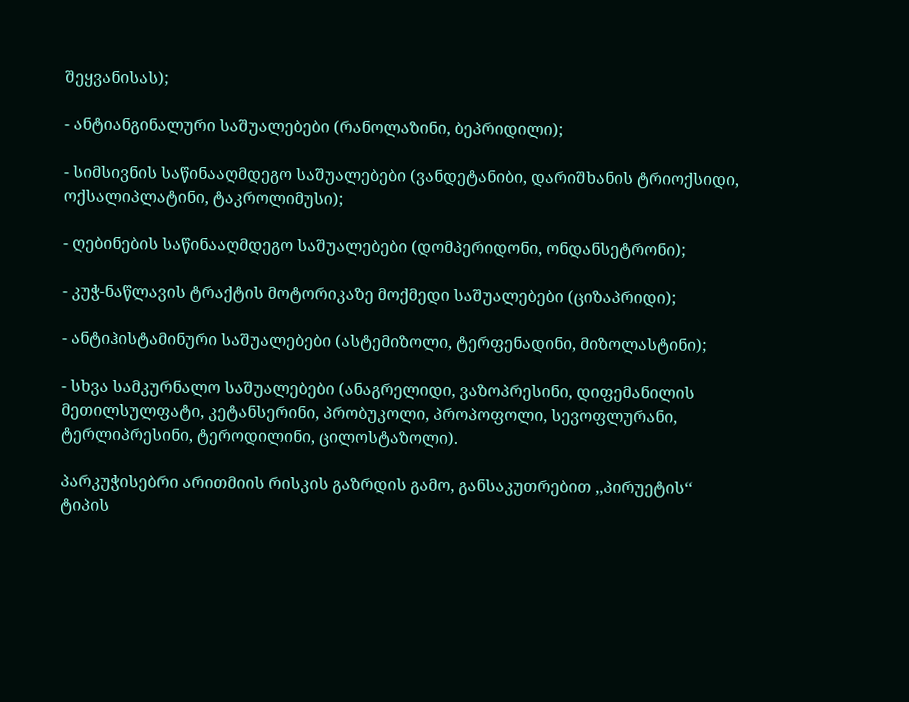შეყვანისას);

- ანტიანგინალური საშუალებები (რანოლაზინი, ბეპრიდილი);

- სიმსივნის საწინააღმდეგო საშუალებები (ვანდეტანიბი, დარიშხანის ტრიოქსიდი, ოქსალიპლატინი, ტაკროლიმუსი);

- ღებინების საწინააღმდეგო საშუალებები (დომპერიდონი, ონდანსეტრონი);

- კუჭ-ნაწლავის ტრაქტის მოტორიკაზე მოქმედი საშუალებები (ციზაპრიდი);

- ანტიჰისტამინური საშუალებები (ასტემიზოლი, ტერფენადინი, მიზოლასტინი);

- სხვა სამკურნალო საშუალებები (ანაგრელიდი, ვაზოპრესინი, დიფემანილის მეთილსულფატი, კეტანსერინი, პრობუკოლი, პროპოფოლი, სევოფლურანი, ტერლიპრესინი, ტეროდილინი, ცილოსტაზოლი).

პარკუჭისებრი არითმიის რისკის გაზრდის გამო, განსაკუთრებით ,,პირუეტის‘‘ ტიპის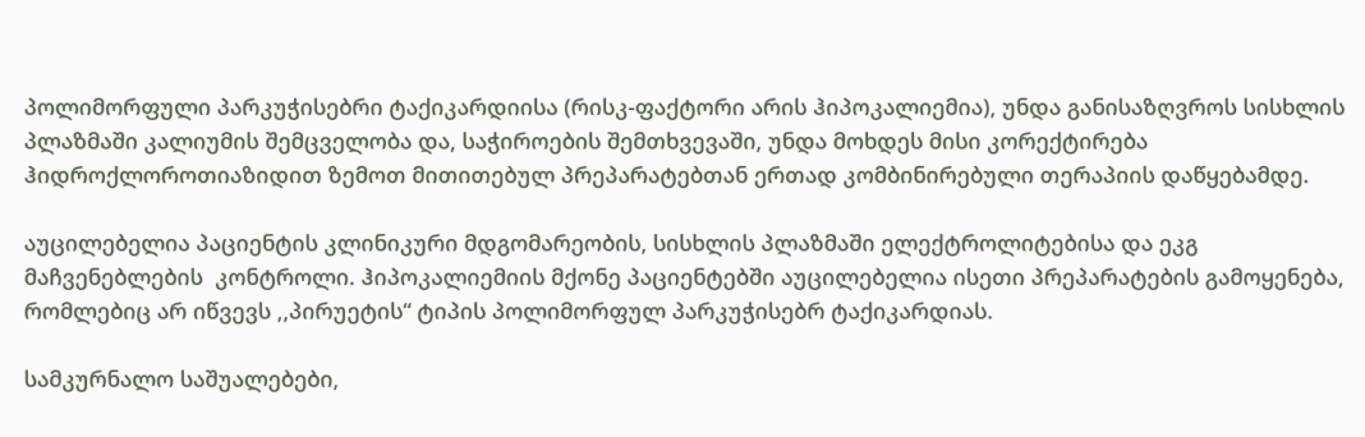პოლიმორფული პარკუჭისებრი ტაქიკარდიისა (რისკ-ფაქტორი არის ჰიპოკალიემია), უნდა განისაზღვროს სისხლის პლაზმაში კალიუმის შემცველობა და, საჭიროების შემთხვევაში, უნდა მოხდეს მისი კორექტირება ჰიდროქლოროთიაზიდით ზემოთ მითითებულ პრეპარატებთან ერთად კომბინირებული თერაპიის დაწყებამდე.

აუცილებელია პაციენტის კლინიკური მდგომარეობის, სისხლის პლაზმაში ელექტროლიტებისა და ეკგ მაჩვენებლების  კონტროლი. ჰიპოკალიემიის მქონე პაციენტებში აუცილებელია ისეთი პრეპარატების გამოყენება, რომლებიც არ იწვევს ,,პირუეტის“ ტიპის პოლიმორფულ პარკუჭისებრ ტაქიკარდიას.

სამკურნალო საშუალებები,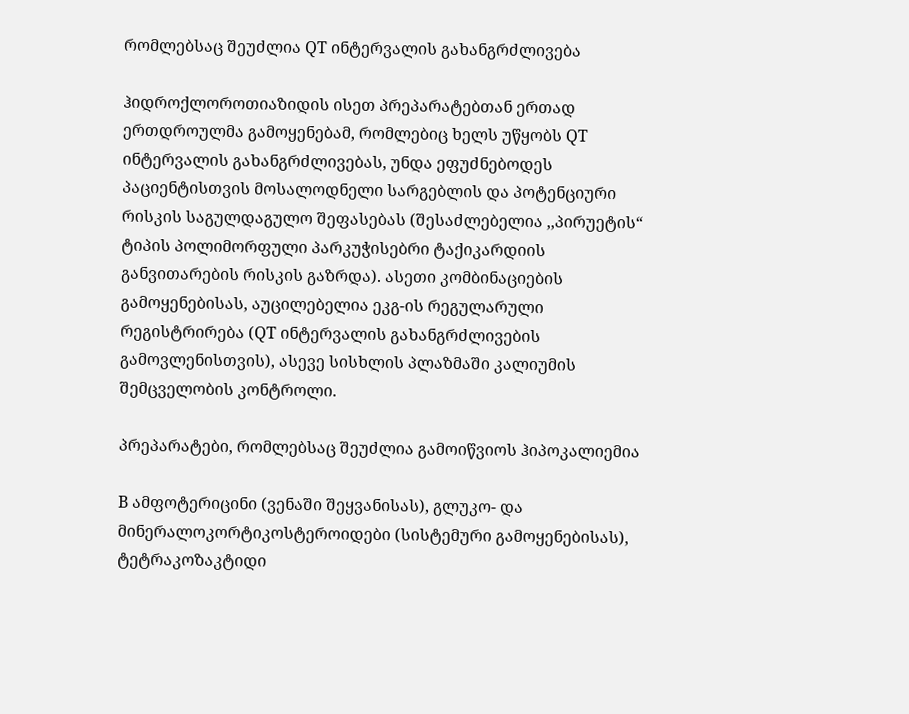რომლებსაც შეუძლია QT ინტერვალის გახანგრძლივება

ჰიდროქლოროთიაზიდის ისეთ პრეპარატებთან ერთად ერთდროულმა გამოყენებამ, რომლებიც ხელს უწყობს QT ინტერვალის გახანგრძლივებას, უნდა ეფუძნებოდეს პაციენტისთვის მოსალოდნელი სარგებლის და პოტენციური რისკის საგულდაგულო შეფასებას (შესაძლებელია ,,პირუეტის“ ტიპის პოლიმორფული პარკუჭისებრი ტაქიკარდიის განვითარების რისკის გაზრდა). ასეთი კომბინაციების გამოყენებისას, აუცილებელია ეკგ-ის რეგულარული რეგისტრირება (QT ინტერვალის გახანგრძლივების გამოვლენისთვის), ასევე სისხლის პლაზმაში კალიუმის შემცველობის კონტროლი.

პრეპარატები, რომლებსაც შეუძლია გამოიწვიოს ჰიპოკალიემია

B ამფოტერიცინი (ვენაში შეყვანისას), გლუკო- და მინერალოკორტიკოსტეროიდები (სისტემური გამოყენებისას), ტეტრაკოზაკტიდი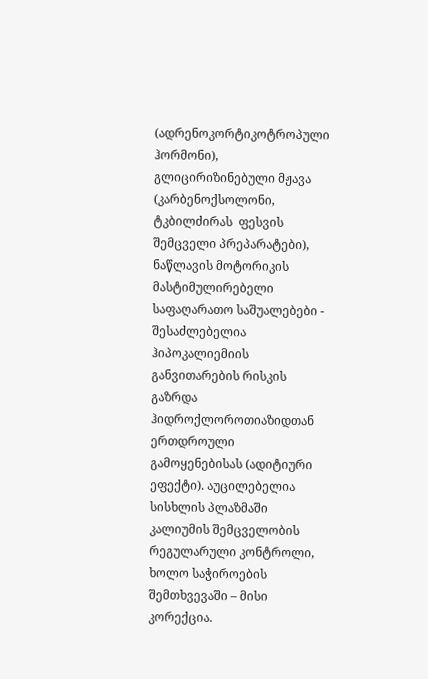(ადრენოკორტიკოტროპული ჰორმონი), გლიცირიზინებული მჟავა (კარბენოქსოლონი, ტკბილძირას  ფესვის შემცველი პრეპარატები), ნაწლავის მოტორიკის მასტიმულირებელი საფაღარათო საშუალებები - შესაძლებელია ჰიპოკალიემიის განვითარების რისკის გაზრდა ჰიდროქლოროთიაზიდთან ერთდროული გამოყენებისას (ადიტიური ეფექტი). აუცილებელია სისხლის პლაზმაში კალიუმის შემცველობის რეგულარული კონტროლი, ხოლო საჭიროების შემთხვევაში – მისი კორექცია.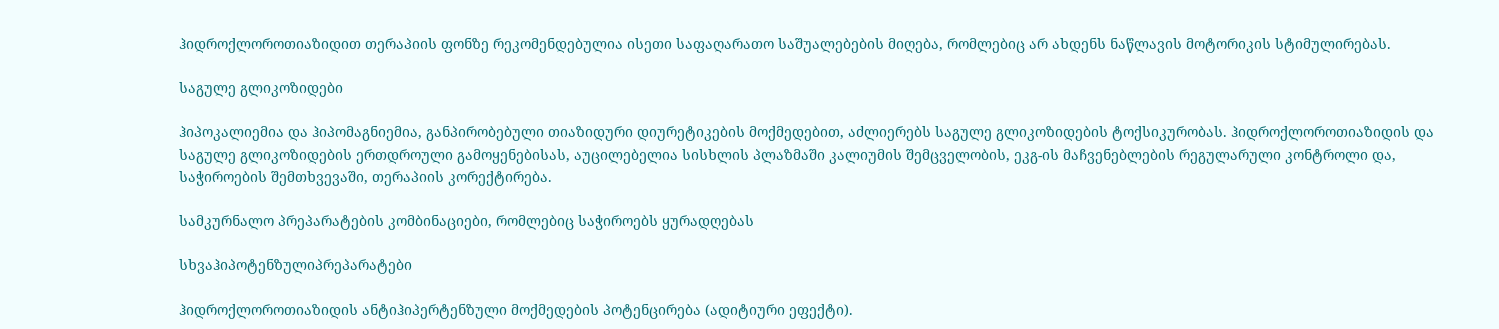ჰიდროქლოროთიაზიდით თერაპიის ფონზე რეკომენდებულია ისეთი საფაღარათო საშუალებების მიღება, რომლებიც არ ახდენს ნაწლავის მოტორიკის სტიმულირებას.

საგულე გლიკოზიდები

ჰიპოკალიემია და ჰიპომაგნიემია, განპირობებული თიაზიდური დიურეტიკების მოქმედებით, აძლიერებს საგულე გლიკოზიდების ტოქსიკურობას. ჰიდროქლოროთიაზიდის და საგულე გლიკოზიდების ერთდროული გამოყენებისას, აუცილებელია სისხლის პლაზმაში კალიუმის შემცველობის, ეკგ-ის მაჩვენებლების რეგულარული კონტროლი და, საჭიროების შემთხვევაში, თერაპიის კორექტირება.

სამკურნალო პრეპარატების კომბინაციები, რომლებიც საჭიროებს ყურადღებას

სხვაჰიპოტენზულიპრეპარატები

ჰიდროქლოროთიაზიდის ანტიჰიპერტენზული მოქმედების პოტენცირება (ადიტიური ეფექტი).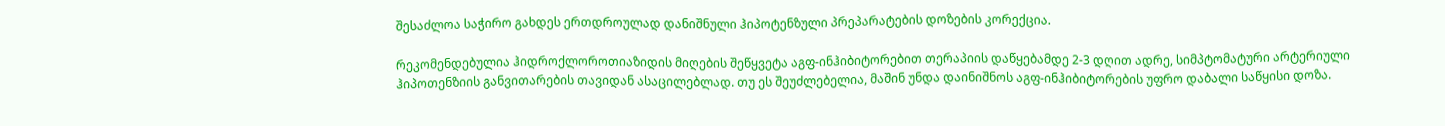შესაძლოა საჭირო გახდეს ერთდროულად დანიშნული ჰიპოტენზული პრეპარატების დოზების კორექცია.

რეკომენდებულია ჰიდროქლოროთიაზიდის მიღების შეწყვეტა აგფ-ინჰიბიტორებით თერაპიის დაწყებამდე 2-3 დღით ადრე, სიმპტომატური არტერიული ჰიპოთენზიის განვითარების თავიდან ასაცილებლად. თუ ეს შეუძლებელია, მაშინ უნდა დაინიშნოს აგფ-ინჰიბიტორების უფრო დაბალი საწყისი დოზა.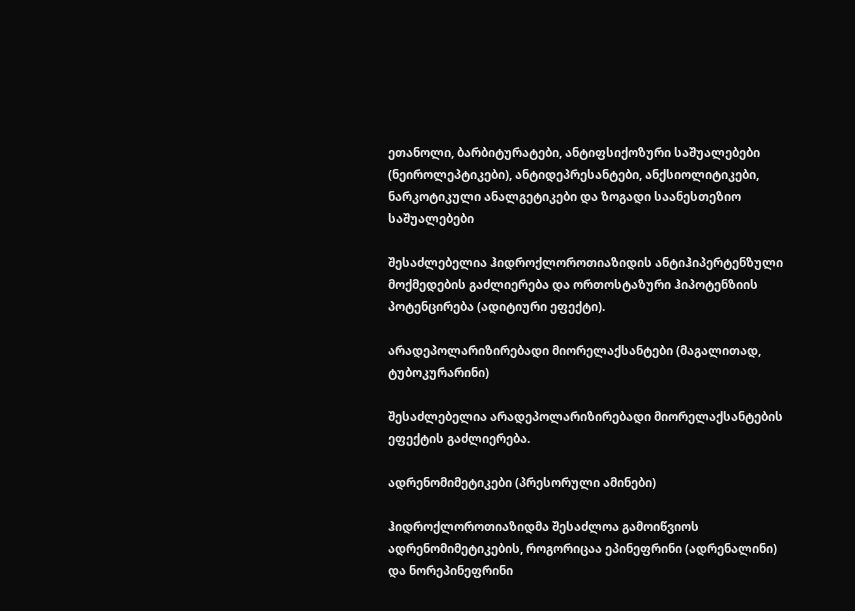ეთანოლი, ბარბიტურატები, ანტიფსიქოზური საშუალებები (ნეიროლეპტიკები), ანტიდეპრესანტები, ანქსიოლიტიკები, ნარკოტიკული ანალგეტიკები და ზოგადი საანესთეზიო საშუალებები

შესაძლებელია ჰიდროქლოროთიაზიდის ანტიჰიპერტენზული მოქმედების გაძლიერება და ორთოსტაზური ჰიპოტენზიის პოტენცირება (ადიტიური ეფექტი).

არადეპოლარიზირებადი მიორელაქსანტები (მაგალითად, ტუბოკურარინი)

შესაძლებელია არადეპოლარიზირებადი მიორელაქსანტების ეფექტის გაძლიერება.

ადრენომიმეტიკები (პრესორული ამინები)

ჰიდროქლოროთიაზიდმა შესაძლოა გამოიწვიოს ადრენომიმეტიკების, როგორიცაა ეპინეფრინი (ადრენალინი) და ნორეპინეფრინი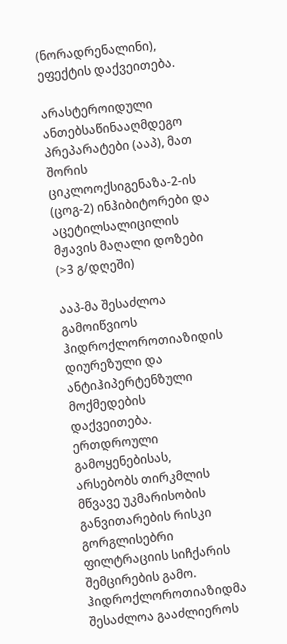(ნორადრენალინი), ეფექტის დაქვეითება.

არასტეროიდული ანთებსაწინააღმდეგო პრეპარატები (ააპ), მათ შორის ციკლოოქსიგენაზა-2-ის (ცოგ-2) ინჰიბიტორები და აცეტილსალიცილის მჟავის მაღალი დოზები (>3 გ/დღეში)

ააპ-მა შესაძლოა გამოიწვიოს ჰიდროქლოროთიაზიდის დიურეზული და ანტიჰიპერტენზული მოქმედების დაქვეითება. ერთდროული გამოყენებისას, არსებობს თირკმლის მწვავე უკმარისობის განვითარების რისკი გორგლისებრი ფილტრაციის სიჩქარის შემცირების გამო. ჰიდროქლოროთიაზიდმა შესაძლოა გააძლიეროს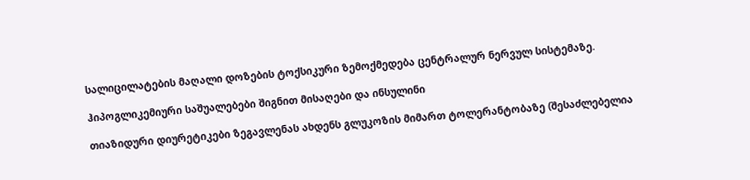სალიცილატების მაღალი დოზების ტოქსიკური ზემოქმედება ცენტრალურ ნერვულ სისტემაზე.

ჰიპოგლიკემიური საშუალებები შიგნით მისაღები და ინსულინი

თიაზიდური დიურეტიკები ზეგავლენას ახდენს გლუკოზის მიმართ ტოლერანტობაზე (შესაძლებელია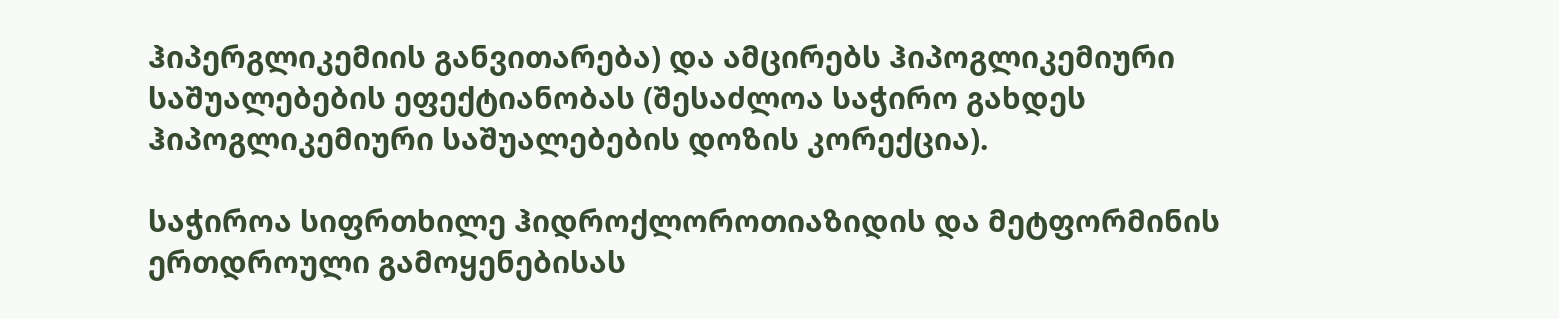ჰიპერგლიკემიის განვითარება) და ამცირებს ჰიპოგლიკემიური საშუალებების ეფექტიანობას (შესაძლოა საჭირო გახდეს ჰიპოგლიკემიური საშუალებების დოზის კორექცია).

საჭიროა სიფრთხილე ჰიდროქლოროთიაზიდის და მეტფორმინის ერთდროული გამოყენებისას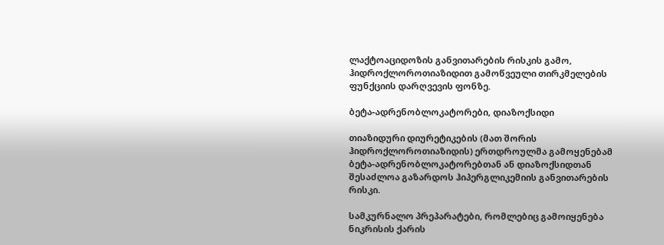ლაქტოაციდოზის განვითარების რისკის გამო, ჰიდროქლოროთიაზიდით გამოწვეული თირკმელების ფუნქციის დარღვევის ფონზე.

ბეტა-ადრენობლოკატორები, დიაზოქსიდი

თიაზიდური დიურეტიკების (მათ შორის ჰიდროქლოროთიაზიდის) ერთდროულმა გამოყენებამ ბეტა-ადრენობლოკატორებთან ან დიაზოქსიდთან შესაძლოა გაზარდოს ჰიპერგლიკემიის განვითარების რისკი.

სამკურნალო პრეპარატები, რომლებიც გამოიყენება ნიკრისის ქარის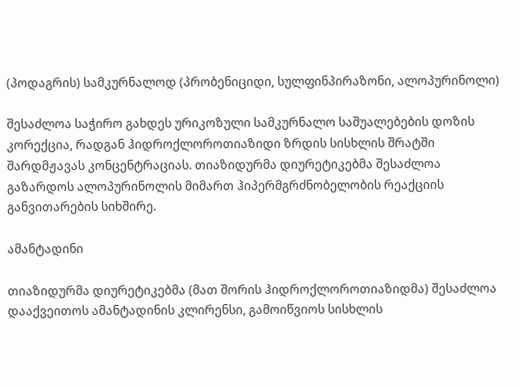(პოდაგრის) სამკურნალოდ (პრობენიციდი, სულფინპირაზონი, ალოპურინოლი)

შესაძლოა საჭირო გახდეს ურიკოზული სამკურნალო საშუალებების დოზის კორექცია, რადგან ჰიდროქლოროთიაზიდი ზრდის სისხლის შრატში შარდმჟავას კონცენტრაციას. თიაზიდურმა დიურეტიკებმა შესაძლოა გაზარდოს ალოპურინოლის მიმართ ჰიპერმგრძნობელობის რეაქციის განვითარების სიხშირე.

ამანტადინი

თიაზიდურმა დიურეტიკებმა (მათ შორის ჰიდროქლოროთიაზიდმა) შესაძლოა დააქვეითოს ამანტადინის კლირენსი, გამოიწვიოს სისხლის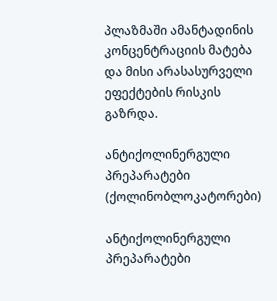პლაზმაში ამანტადინის კონცენტრაციის მატება და მისი არასასურველი ეფექტების რისკის გაზრდა.

ანტიქოლინერგული პრეპარატები (ქოლინობლოკატორები)

ანტიქოლინერგული პრეპარატები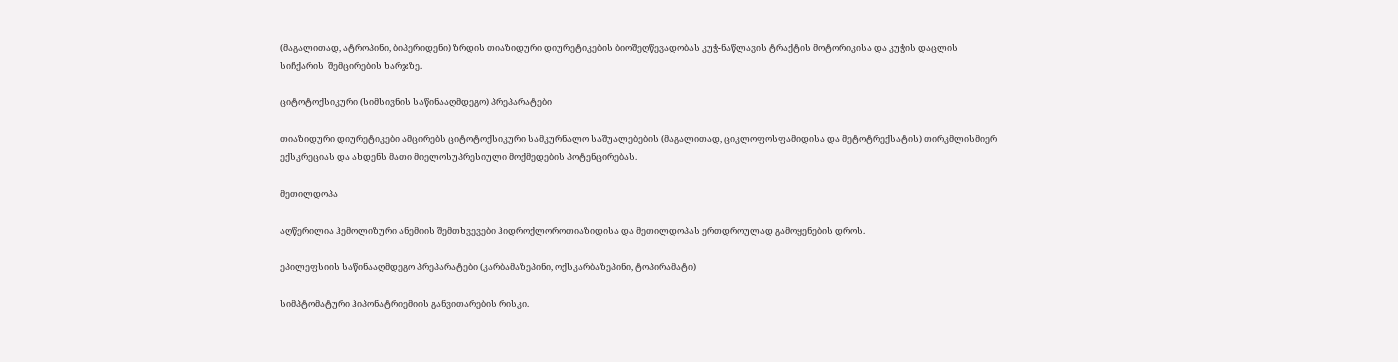(მაგალითად, ატროპინი, ბიპერიდენი) ზრდის თიაზიდური დიურეტიკების ბიოშეღწევადობას კუჭ-ნაწლავის ტრაქტის მოტორიკისა და კუჭის დაცლის სიჩქარის  შემცირების ხარჯზე.

ციტოტოქსიკური (სიმსივნის საწინააღმდეგო) პრეპარატები

თიაზიდური დიურეტიკები ამცირებს ციტოტოქსიკური სამკურნალო საშუალებების (მაგალითად, ციკლოფოსფამიდისა და მეტოტრექსატის) თირკმლისმიერ ექსკრეციას და ახდენს მათი მიელოსუპრესიული მოქმედების პოტენცირებას.

მეთილდოპა

აღწერილია ჰემოლიზური ანემიის შემთხვევები ჰიდროქლოროთიაზიდისა და მეთილდოპას ერთდროულად გამოყენების დროს.

ეპილეფსიის საწინააღმდეგო პრეპარატები (კარბამაზეპინი, ოქსკარბაზეპინი, ტოპირამატი)

სიმპტომატური ჰიპონატრიემიის განვითარების რისკი.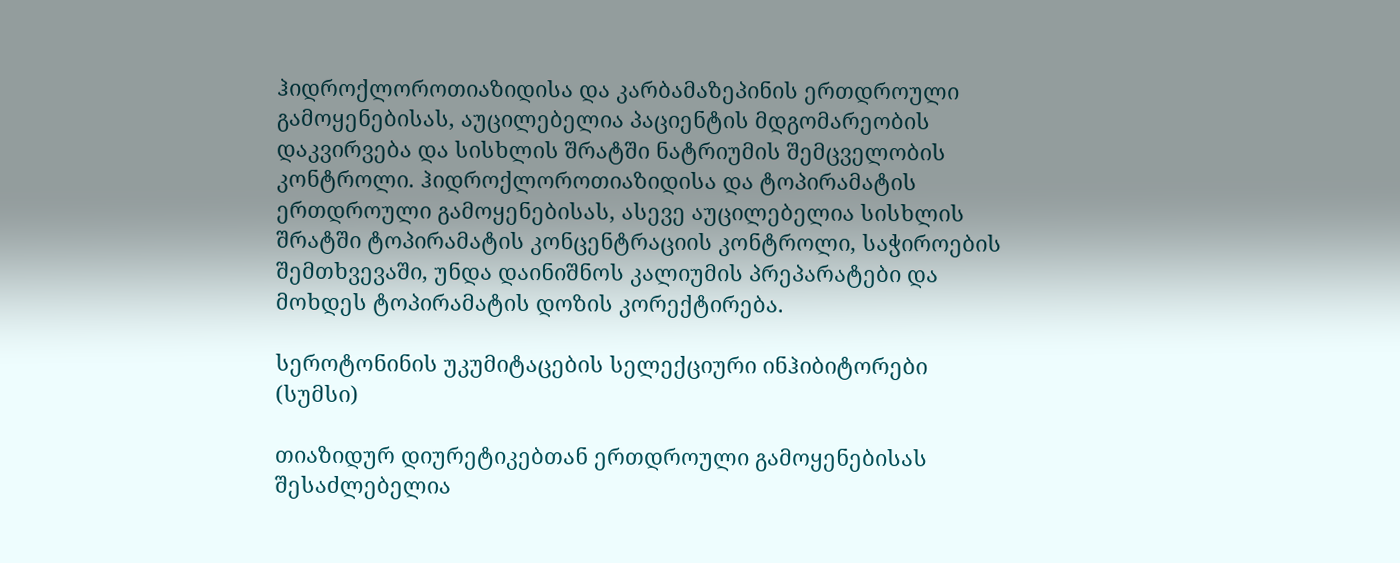ჰიდროქლოროთიაზიდისა და კარბამაზეპინის ერთდროული გამოყენებისას, აუცილებელია პაციენტის მდგომარეობის დაკვირვება და სისხლის შრატში ნატრიუმის შემცველობის კონტროლი. ჰიდროქლოროთიაზიდისა და ტოპირამატის ერთდროული გამოყენებისას, ასევე აუცილებელია სისხლის შრატში ტოპირამატის კონცენტრაციის კონტროლი, საჭიროების შემთხვევაში, უნდა დაინიშნოს კალიუმის პრეპარატები და მოხდეს ტოპირამატის დოზის კორექტირება.

სეროტონინის უკუმიტაცების სელექციური ინჰიბიტორები (სუმსი)

თიაზიდურ დიურეტიკებთან ერთდროული გამოყენებისას შესაძლებელია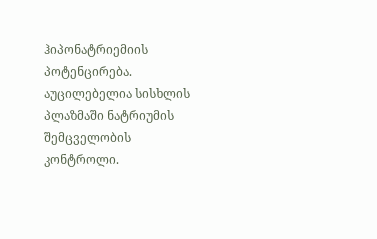ჰიპონატრიემიის  პოტენცირება. აუცილებელია სისხლის პლაზმაში ნატრიუმის შემცველობის კონტროლი.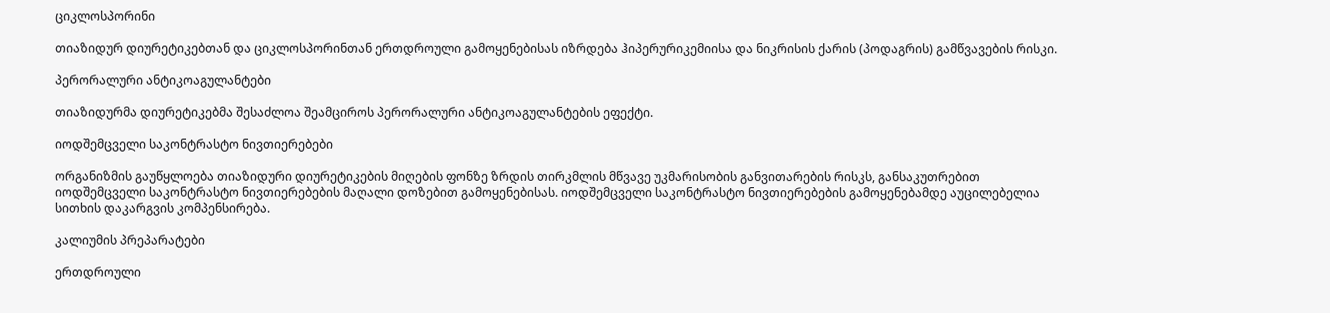ციკლოსპორინი

თიაზიდურ დიურეტიკებთან და ციკლოსპორინთან ერთდროული გამოყენებისას იზრდება ჰიპერურიკემიისა და ნიკრისის ქარის (პოდაგრის) გამწვავების რისკი.

პერორალური ანტიკოაგულანტები

თიაზიდურმა დიურეტიკებმა შესაძლოა შეამციროს პერორალური ანტიკოაგულანტების ეფექტი.

იოდშემცველი საკონტრასტო ნივთიერებები

ორგანიზმის გაუწყლოება თიაზიდური დიურეტიკების მიღების ფონზე ზრდის თირკმლის მწვავე უკმარისობის განვითარების რისკს, განსაკუთრებით იოდშემცველი საკონტრასტო ნივთიერებების მაღალი დოზებით გამოყენებისას. იოდშემცველი საკონტრასტო ნივთიერებების გამოყენებამდე აუცილებელია სითხის დაკარგვის კომპენსირება.

კალიუმის პრეპარატები

ერთდროული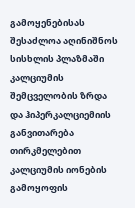გამოყენებისას შესაძლოა აღინიშნოს სისხლის პლაზმაში კალციუმის შემცველობის ზრდა და ჰიპერკალციემიის განვითარება თირკმელებით კალციუმის იონების გამოყოფის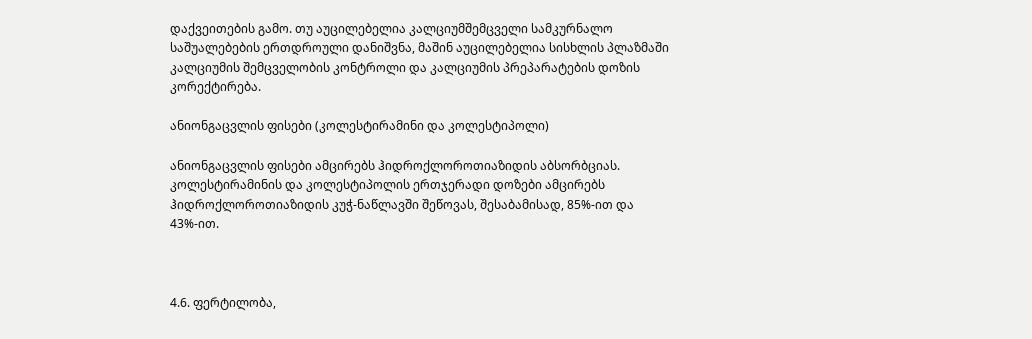დაქვეითების გამო. თუ აუცილებელია კალციუმშემცველი სამკურნალო საშუალებების ერთდროული დანიშვნა, მაშინ აუცილებელია სისხლის პლაზმაში კალციუმის შემცველობის კონტროლი და კალციუმის პრეპარატების დოზის კორექტირება.

ანიონგაცვლის ფისები (კოლესტირამინი და კოლესტიპოლი)

ანიონგაცვლის ფისები ამცირებს ჰიდროქლოროთიაზიდის აბსორბციას. კოლესტირამინის და კოლესტიპოლის ერთჯერადი დოზები ამცირებს ჰიდროქლოროთიაზიდის კუჭ-ნაწლავში შეწოვას, შესაბამისად, 85%-ით და 43%-ით.



4.6. ფერტილობა,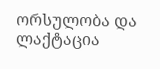ორსულობა და ლაქტაცია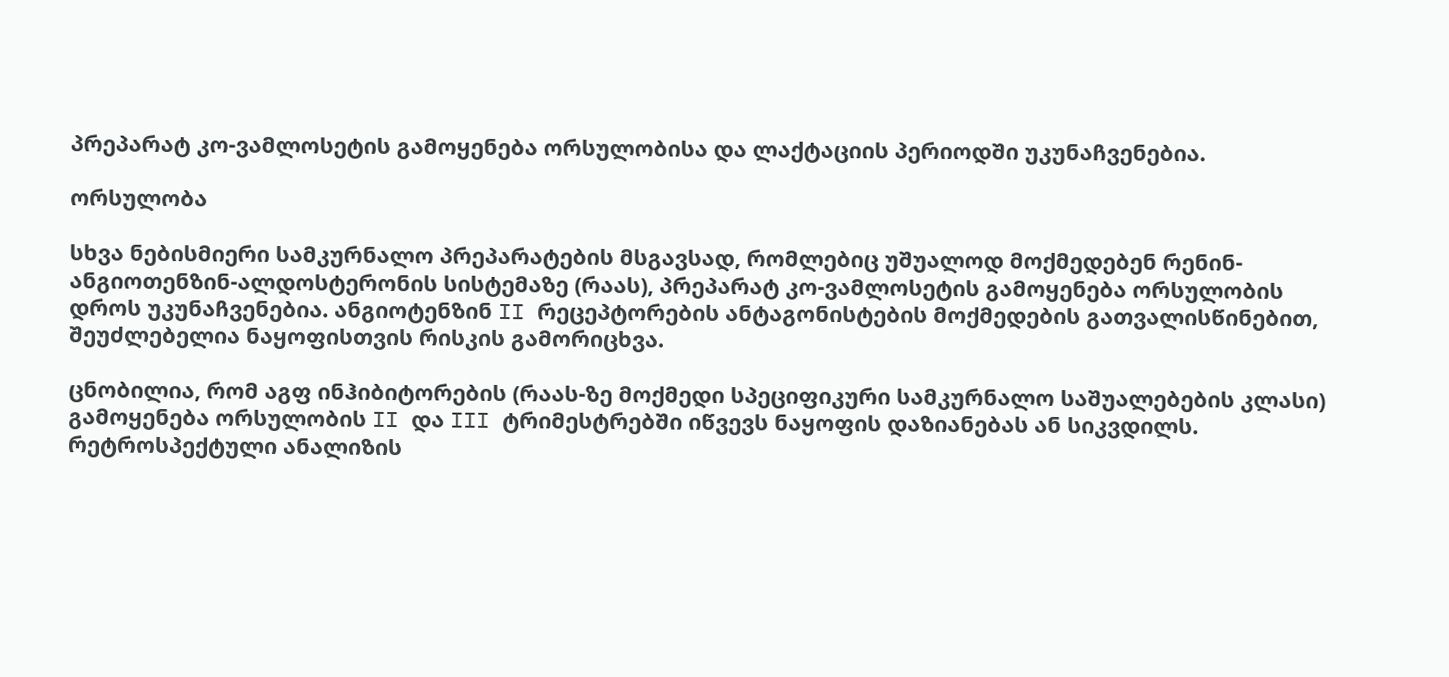პრეპარატ კო-ვამლოსეტის გამოყენება ორსულობისა და ლაქტაციის პერიოდში უკუნაჩვენებია.

ორსულობა

სხვა ნებისმიერი სამკურნალო პრეპარატების მსგავსად, რომლებიც უშუალოდ მოქმედებენ რენინ-ანგიოთენზინ-ალდოსტერონის სისტემაზე (რაას), პრეპარატ კო-ვამლოსეტის გამოყენება ორსულობის დროს უკუნაჩვენებია. ანგიოტენზინ II რეცეპტორების ანტაგონისტების მოქმედების გათვალისწინებით, შეუძლებელია ნაყოფისთვის რისკის გამორიცხვა.

ცნობილია, რომ აგფ ინჰიბიტორების (რაას-ზე მოქმედი სპეციფიკური სამკურნალო საშუალებების კლასი) გამოყენება ორსულობის II და III ტრიმესტრებში იწვევს ნაყოფის დაზიანებას ან სიკვდილს. რეტროსპექტული ანალიზის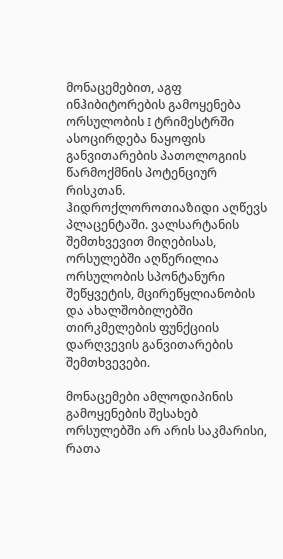მონაცემებით, აგფ ინჰიბიტორების გამოყენება ორსულობის I ტრიმესტრში ასოცირდება ნაყოფის განვითარების პათოლოგიის წარმოქმნის პოტენციურ რისკთან. ჰიდროქლოროთიაზიდი აღწევს პლაცენტაში. ვალსარტანის შემთხვევით მიღებისას, ორსულებში აღწერილია ორსულობის სპონტანური შეწყვეტის, მცირეწყლიანობის და ახალშობილებში თირკმელების ფუნქციის დარღვევის განვითარების შემთხვევები.

მონაცემები ამლოდიპინის გამოყენების შესახებ ორსულებში არ არის საკმარისი, რათა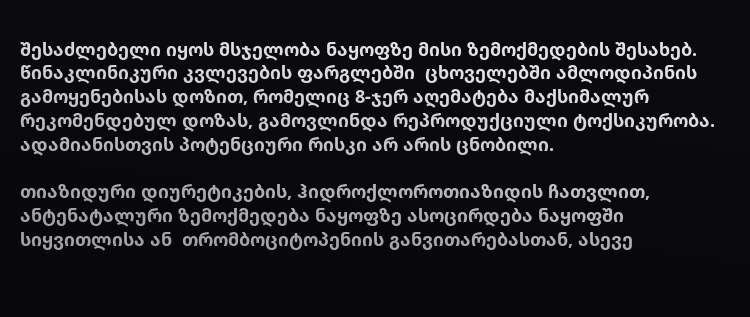შესაძლებელი იყოს მსჯელობა ნაყოფზე მისი ზემოქმედების შესახებ. წინაკლინიკური კვლევების ფარგლებში  ცხოველებში ამლოდიპინის გამოყენებისას დოზით, რომელიც 8-ჯერ აღემატება მაქსიმალურ რეკომენდებულ დოზას, გამოვლინდა რეპროდუქციული ტოქსიკურობა. ადამიანისთვის პოტენციური რისკი არ არის ცნობილი.

თიაზიდური დიურეტიკების, ჰიდროქლოროთიაზიდის ჩათვლით,  ანტენატალური ზემოქმედება ნაყოფზე ასოცირდება ნაყოფში სიყვითლისა ან  თრომბოციტოპენიის განვითარებასთან, ასევე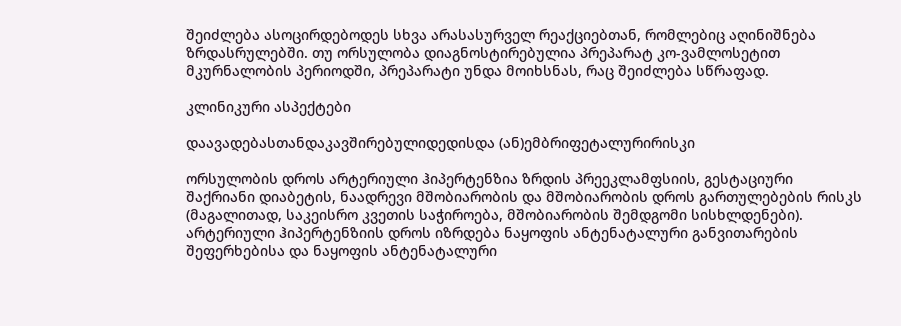შეიძლება ასოცირდებოდეს სხვა არასასურველ რეაქციებთან, რომლებიც აღინიშნება ზრდასრულებში. თუ ორსულობა დიაგნოსტირებულია პრეპარატ კო-ვამლოსეტით მკურნალობის პერიოდში, პრეპარატი უნდა მოიხსნას, რაც შეიძლება სწრაფად.

კლინიკური ასპექტები

დაავადებასთანდაკავშირებულიდედისდა (ან)ემბრიფეტალურირისკი

ორსულობის დროს არტერიული ჰიპერტენზია ზრდის პრეეკლამფსიის, გესტაციური შაქრიანი დიაბეტის, ნაადრევი მშობიარობის და მშობიარობის დროს გართულებების რისკს (მაგალითად, საკეისრო კვეთის საჭიროება, მშობიარობის შემდგომი სისხლდენები). არტერიული ჰიპერტენზიის დროს იზრდება ნაყოფის ანტენატალური განვითარების შეფერხებისა და ნაყოფის ანტენატალური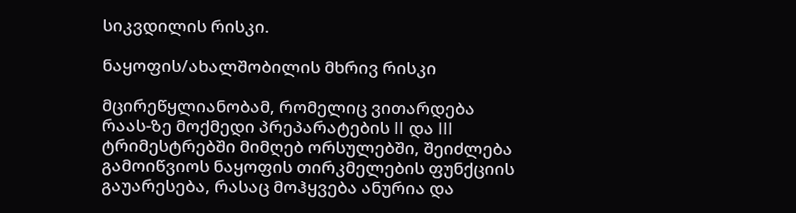სიკვდილის რისკი.

ნაყოფის/ახალშობილის მხრივ რისკი

მცირეწყლიანობამ, რომელიც ვითარდება რაას-ზე მოქმედი პრეპარატების II და III ტრიმესტრებში მიმღებ ორსულებში, შეიძლება გამოიწვიოს ნაყოფის თირკმელების ფუნქციის გაუარესება, რასაც მოჰყვება ანურია და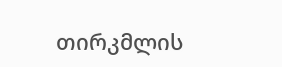თირკმლის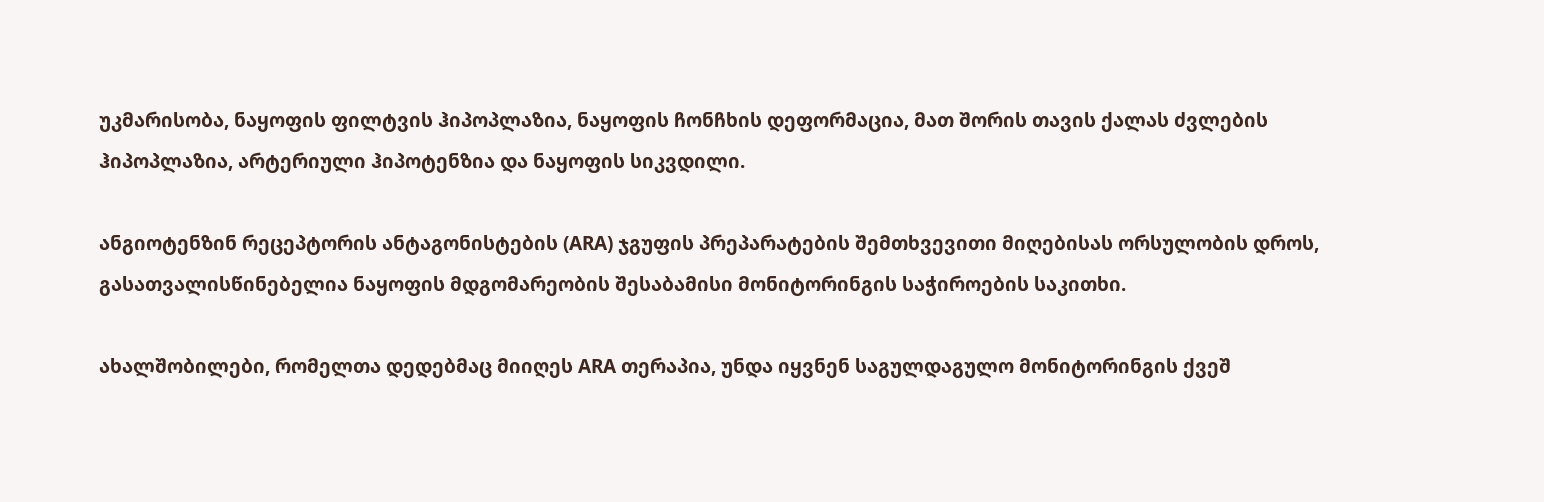უკმარისობა, ნაყოფის ფილტვის ჰიპოპლაზია, ნაყოფის ჩონჩხის დეფორმაცია, მათ შორის თავის ქალას ძვლების ჰიპოპლაზია, არტერიული ჰიპოტენზია და ნაყოფის სიკვდილი.

ანგიოტენზინ რეცეპტორის ანტაგონისტების (ARA) ჯგუფის პრეპარატების შემთხვევითი მიღებისას ორსულობის დროს, გასათვალისწინებელია ნაყოფის მდგომარეობის შესაბამისი მონიტორინგის საჭიროების საკითხი.

ახალშობილები, რომელთა დედებმაც მიიღეს ARA თერაპია, უნდა იყვნენ საგულდაგულო მონიტორინგის ქვეშ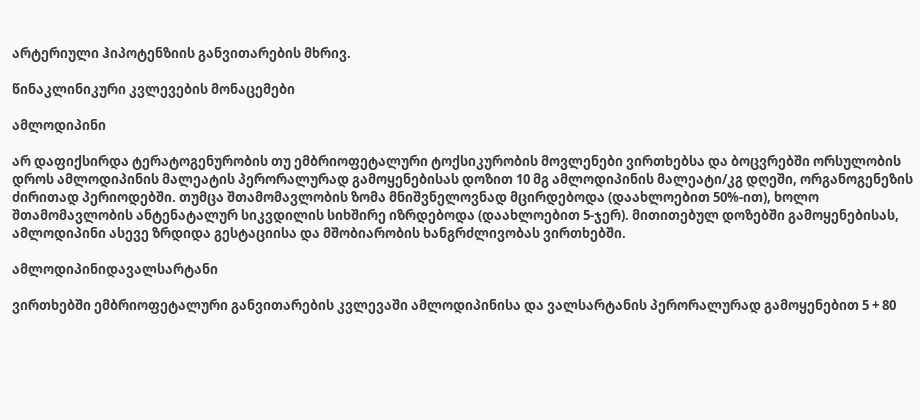არტერიული ჰიპოტენზიის განვითარების მხრივ.

წინაკლინიკური კვლევების მონაცემები

ამლოდიპინი

არ დაფიქსირდა ტერატოგენურობის თუ ემბრიოფეტალური ტოქსიკურობის მოვლენები ვირთხებსა და ბოცვრებში ორსულობის დროს ამლოდიპინის მალეატის პერორალურად გამოყენებისას დოზით 10 მგ ამლოდიპინის მალეატი/კგ დღეში, ორგანოგენეზის ძირითად პერიოდებში. თუმცა შთამომავლობის ზომა მნიშვნელოვნად მცირდებოდა (დაახლოებით 50%-ით), ხოლო შთამომავლობის ანტენატალურ სიკვდილის სიხშირე იზრდებოდა (დაახლოებით 5-ჯერ). მითითებულ დოზებში გამოყენებისას, ამლოდიპინი ასევე ზრდიდა გესტაციისა და მშობიარობის ხანგრძლივობას ვირთხებში.

ამლოდიპინიდავალსარტანი

ვირთხებში ემბრიოფეტალური განვითარების კვლევაში ამლოდიპინისა და ვალსარტანის პერორალურად გამოყენებით 5 + 80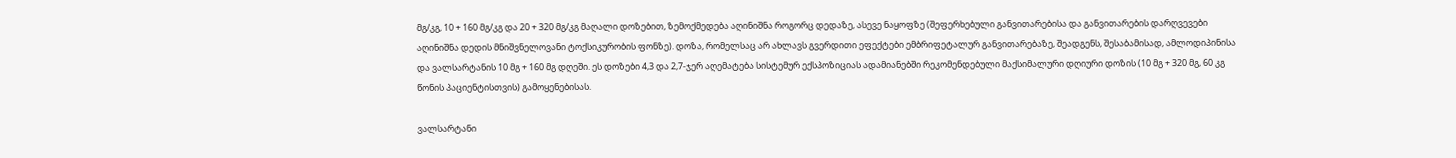მგ/კგ, 10 + 160 მგ/კგ და 20 + 320 მგ/კგ მაღალი დოზებით, ზემოქმედება აღინიშნა როგორც დედაზე, ასევე ნაყოფზე (შეფერხებული განვითარებისა და განვითარების დარღვევები აღინიშნა დედის მნიშვნელოვანი ტოქსიკურობის ფონზე). დოზა, რომელსაც არ ახლავს გვერდითი ეფექტები ემბრიფეტალურ განვითარებაზე, შეადგენს, შესაბამისად, ამლოდიპინისა და ვალსარტანის 10 მგ + 160 მგ დღეში. ეს დოზები 4,3 და 2,7-ჯერ აღემატება სისტემურ ექსპოზიციას ადამიანებში რეკომენდებული მაქსიმალური დღიური დოზის (10 მგ + 320 მგ, 60 კგ წონის პაციენტისთვის) გამოყენებისას.

ვალსარტანი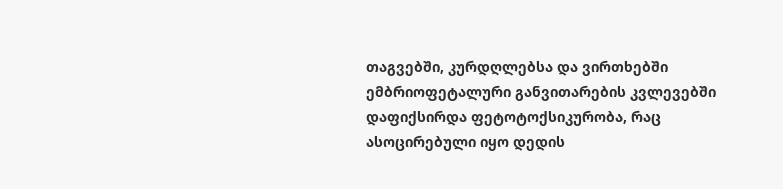თაგვებში, კურდღლებსა და ვირთხებში ემბრიოფეტალური განვითარების კვლევებში დაფიქსირდა ფეტოტოქსიკურობა, რაც ასოცირებული იყო დედის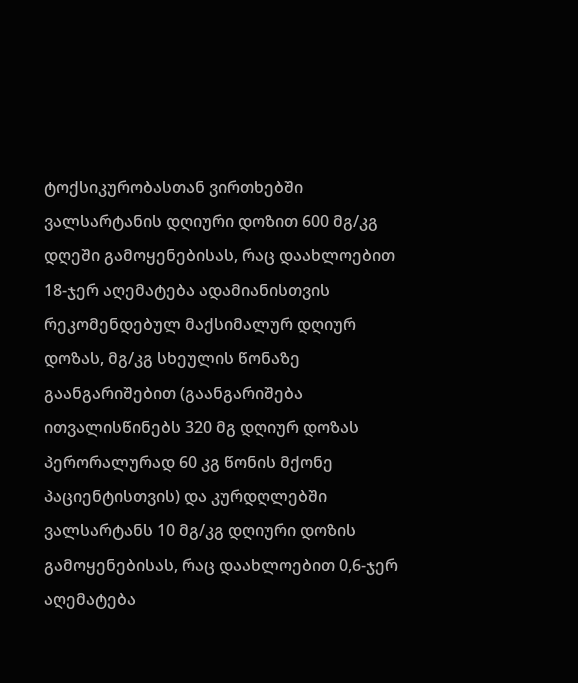ტოქსიკურობასთან ვირთხებში ვალსარტანის დღიური დოზით 600 მგ/კგ დღეში გამოყენებისას, რაც დაახლოებით 18-ჯერ აღემატება ადამიანისთვის რეკომენდებულ მაქსიმალურ დღიურ დოზას, მგ/კგ სხეულის წონაზე გაანგარიშებით (გაანგარიშება ითვალისწინებს 320 მგ დღიურ დოზას პერორალურად 60 კგ წონის მქონე პაციენტისთვის) და კურდღლებში ვალსარტანს 10 მგ/კგ დღიური დოზის გამოყენებისას, რაც დაახლოებით 0,6-ჯერ აღემატება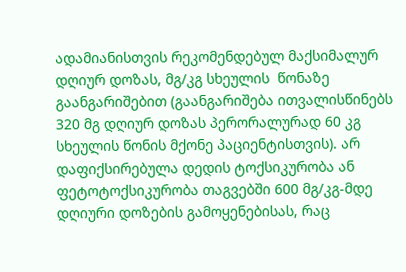ადამიანისთვის რეკომენდებულ მაქსიმალურ დღიურ დოზას, მგ/კგ სხეულის  წონაზე გაანგარიშებით (გაანგარიშება ითვალისწინებს 320 მგ დღიურ დოზას პერორალურად 60 კგ სხეულის წონის მქონე პაციენტისთვის). არ დაფიქსირებულა დედის ტოქსიკურობა ან ფეტოტოქსიკურობა თაგვებში 600 მგ/კგ-მდე დღიური დოზების გამოყენებისას, რაც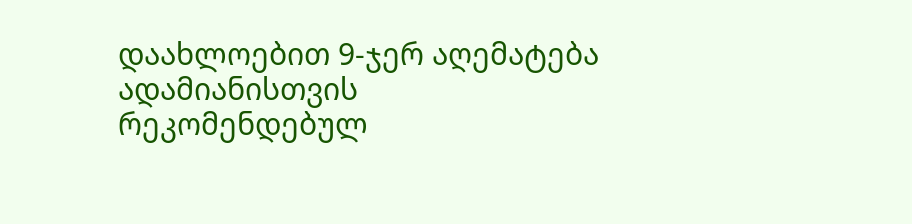დაახლოებით 9-ჯერ აღემატება ადამიანისთვის რეკომენდებულ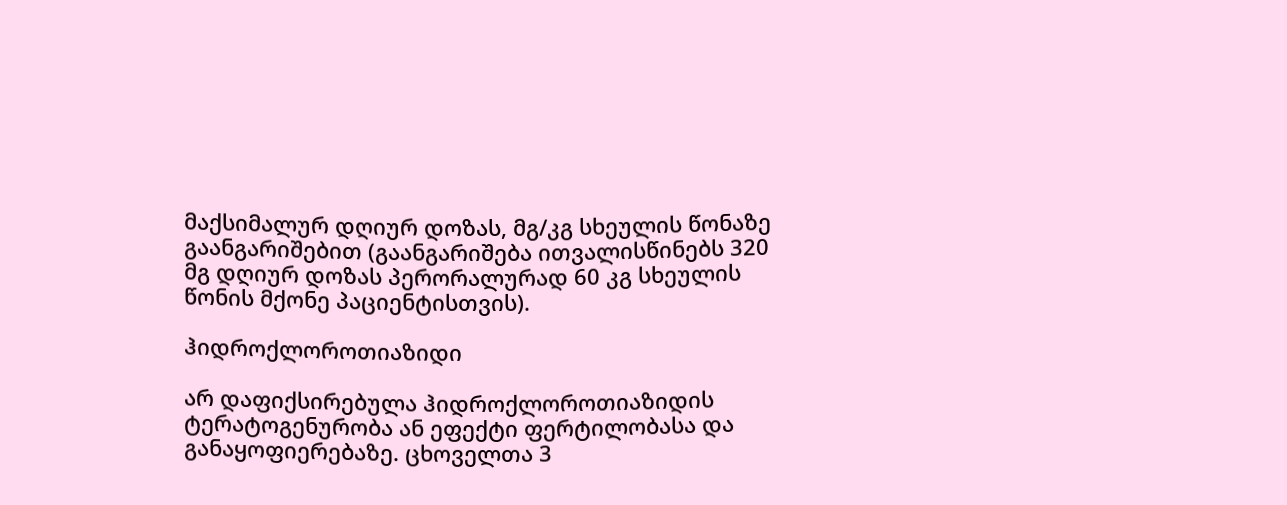მაქსიმალურ დღიურ დოზას, მგ/კგ სხეულის წონაზე გაანგარიშებით (გაანგარიშება ითვალისწინებს 320 მგ დღიურ დოზას პერორალურად 60 კგ სხეულის წონის მქონე პაციენტისთვის).

ჰიდროქლოროთიაზიდი

არ დაფიქსირებულა ჰიდროქლოროთიაზიდის ტერატოგენურობა ან ეფექტი ფერტილობასა და განაყოფიერებაზე. ცხოველთა 3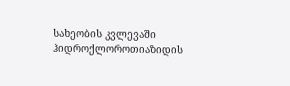სახეობის კვლევაში ჰიდროქლოროთიაზიდის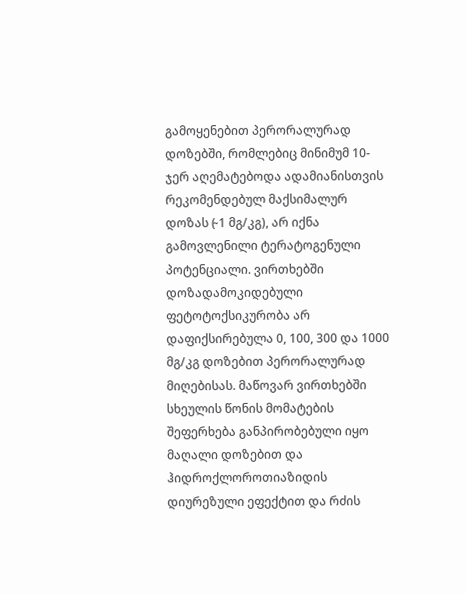გამოყენებით პერორალურად დოზებში, რომლებიც მინიმუმ 10-ჯერ აღემატებოდა ადამიანისთვის რეკომენდებულ მაქსიმალურ დოზას (̴ 1 მგ/კგ), არ იქნა გამოვლენილი ტერატოგენული პოტენციალი. ვირთხებში დოზადამოკიდებული ფეტოტოქსიკურობა არ დაფიქსირებულა 0, 100, 300 და 1000 მგ/კგ დოზებით პერორალურად მიღებისას. მაწოვარ ვირთხებში სხეულის წონის მომატების შეფერხება განპირობებული იყო მაღალი დოზებით და ჰიდროქლოროთიაზიდის დიურეზული ეფექტით და რძის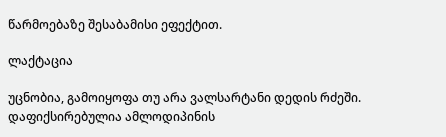წარმოებაზე შესაბამისი ეფექტით.

ლაქტაცია

უცნობია, გამოიყოფა თუ არა ვალსარტანი დედის რძეში. დაფიქსირებულია ამლოდიპინის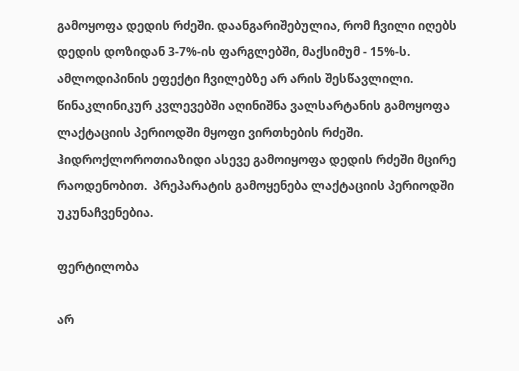გამოყოფა დედის რძეში. დაანგარიშებულია, რომ ჩვილი იღებს დედის დოზიდან 3-7%-ის ფარგლებში, მაქსიმუმ - 15%-ს. ამლოდიპინის ეფექტი ჩვილებზე არ არის შესწავლილი. წინაკლინიკურ კვლევებში აღინიშნა ვალსარტანის გამოყოფა ლაქტაციის პერიოდში მყოფი ვირთხების რძეში. ჰიდროქლოროთიაზიდი ასევე გამოიყოფა დედის რძეში მცირე რაოდენობით.  პრეპარატის გამოყენება ლაქტაციის პერიოდში უკუნაჩვენებია.

ფერტილობა

არ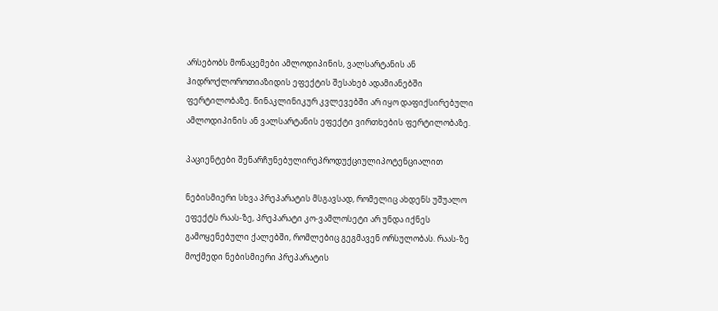არსებობს მონაცემები ამლოდიპინის, ვალსარტანის ან ჰიდროქლოროთიაზიდის ეფექტის შესახებ ადამიანებში ფერტილობაზე. წინაკლინიკურ კვლევებში არ იყო დაფიქსირებული ამლოდიპინის ან ვალსარტანის ეფექტი ვირთხების ფერტილობაზე.

პაციენტები შენარჩუნებულირეპროდუქციულიპოტენციალით

ნებისმიერი სხვა პრეპარატის მსგავსად, რომელიც ახდენს უშუალო ეფექტს რაას-ზე, პრეპარატი კო-ვამლოსეტი არ უნდა იქნეს გამოყენებული ქალებში, რომლებიც გეგმავენ ორსულობას. რაას-ზე მოქმედი ნებისმიერი პრეპარატის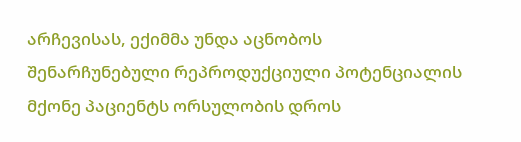არჩევისას, ექიმმა უნდა აცნობოს შენარჩუნებული რეპროდუქციული პოტენციალის მქონე პაციენტს ორსულობის დროს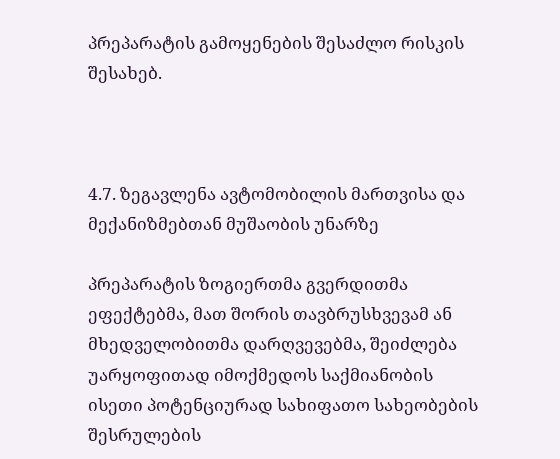პრეპარატის გამოყენების შესაძლო რისკის შესახებ.



4.7. ზეგავლენა ავტომობილის მართვისა და მექანიზმებთან მუშაობის უნარზე

პრეპარატის ზოგიერთმა გვერდითმა ეფექტებმა, მათ შორის თავბრუსხვევამ ან მხედველობითმა დარღვევებმა, შეიძლება უარყოფითად იმოქმედოს საქმიანობის ისეთი პოტენციურად სახიფათო სახეობების შესრულების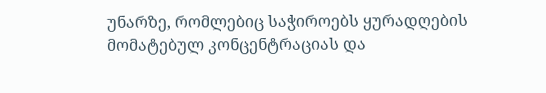უნარზე, რომლებიც საჭიროებს ყურადღების მომატებულ კონცენტრაციას და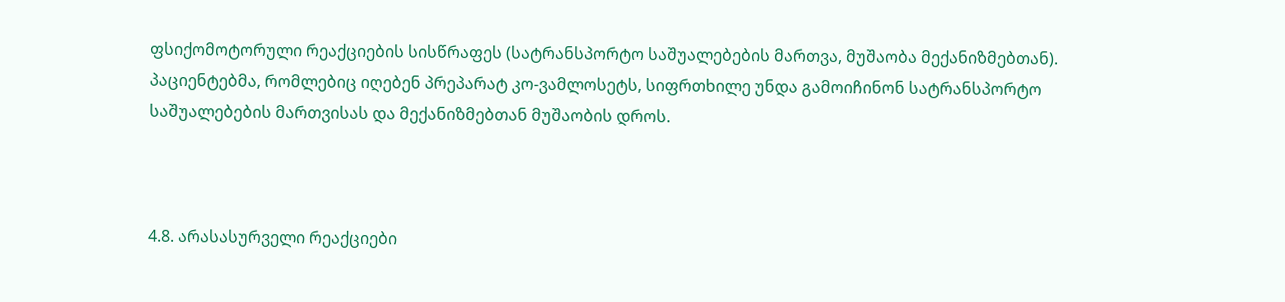ფსიქომოტორული რეაქციების სისწრაფეს (სატრანსპორტო საშუალებების მართვა, მუშაობა მექანიზმებთან). პაციენტებმა, რომლებიც იღებენ პრეპარატ კო-ვამლოსეტს, სიფრთხილე უნდა გამოიჩინონ სატრანსპორტო საშუალებების მართვისას და მექანიზმებთან მუშაობის დროს.



4.8. არასასურველი რეაქციები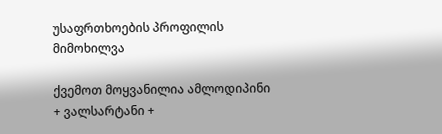უსაფრთხოების პროფილის მიმოხილვა

ქვემოთ მოყვანილია ამლოდიპინი + ვალსარტანი +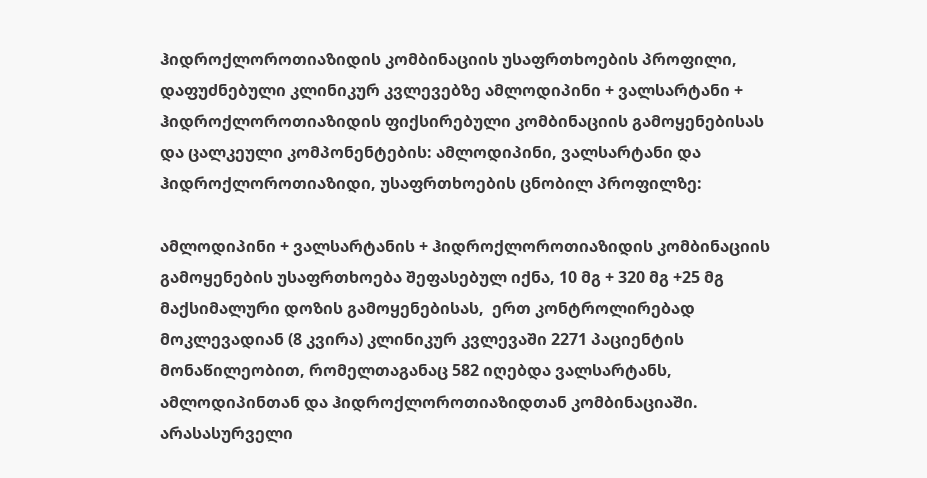ჰიდროქლოროთიაზიდის კომბინაციის უსაფრთხოების პროფილი, დაფუძნებული კლინიკურ კვლევებზე ამლოდიპინი + ვალსარტანი + ჰიდროქლოროთიაზიდის ფიქსირებული კომბინაციის გამოყენებისას და ცალკეული კომპონენტების: ამლოდიპინი, ვალსარტანი და ჰიდროქლოროთიაზიდი, უსაფრთხოების ცნობილ პროფილზე:

ამლოდიპინი + ვალსარტანის + ჰიდროქლოროთიაზიდის კომბინაციის გამოყენების უსაფრთხოება შეფასებულ იქნა, 10 მგ + 320 მგ +25 მგ მაქსიმალური დოზის გამოყენებისას,  ერთ კონტროლირებად მოკლევადიან (8 კვირა) კლინიკურ კვლევაში 2271 პაციენტის მონაწილეობით, რომელთაგანაც 582 იღებდა ვალსარტანს, ამლოდიპინთან და ჰიდროქლოროთიაზიდთან კომბინაციაში. არასასურველი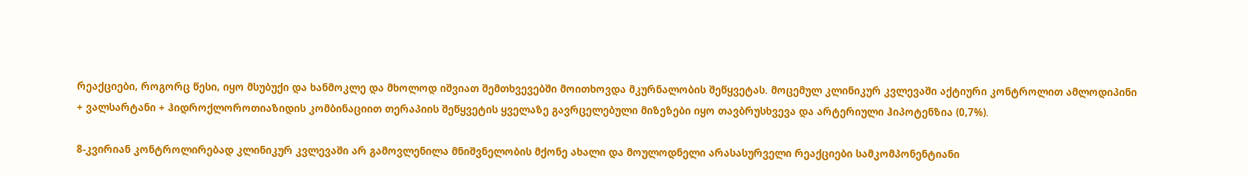რეაქციები, როგორც წესი, იყო მსუბუქი და ხანმოკლე და მხოლოდ იშვიათ შემთხვევებში მოითხოვდა მკურნალობის შეწყვეტას. მოცემულ კლინიკურ კვლევაში აქტიური კონტროლით ამლოდიპინი + ვალსარტანი + ჰიდროქლოროთიაზიდის კომბინაციით თერაპიის შეწყვეტის ყველაზე გავრცელებული მიზეზები იყო თავბრუსხვევა და არტერიული ჰიპოტენზია (0,7%).

8-კვირიან კონტროლირებად კლინიკურ კვლევაში არ გამოვლენილა მნიშვნელობის მქონე ახალი და მოულოდნელი არასასურველი რეაქციები სამკომპონენტიანი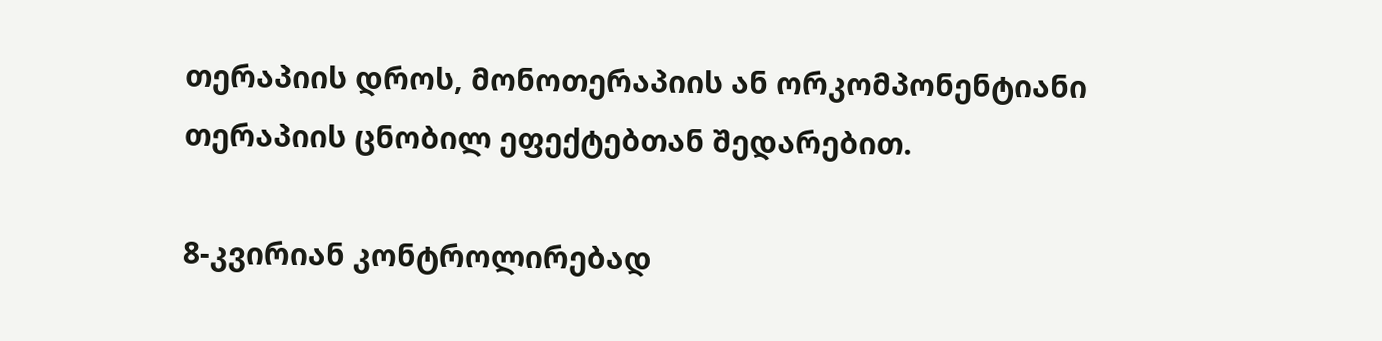თერაპიის დროს, მონოთერაპიის ან ორკომპონენტიანი თერაპიის ცნობილ ეფექტებთან შედარებით.

8-კვირიან კონტროლირებად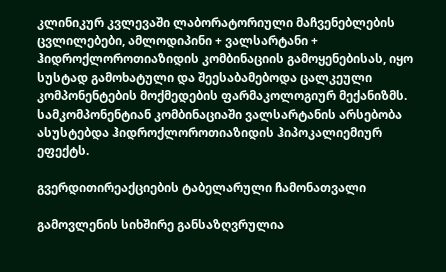კლინიკურ კვლევაში ლაბორატორიული მაჩვენებლების ცვლილებები, ამლოდიპინი + ვალსარტანი + ჰიდროქლოროთიაზიდის კომბინაციის გამოყენებისას, იყო სუსტად გამოხატული და შეესაბამებოდა ცალკეული კომპონენტების მოქმედების ფარმაკოლოგიურ მექანიზმს. სამკომპონენტიან კომბინაციაში ვალსარტანის არსებობა ასუსტებდა ჰიდროქლოროთიაზიდის ჰიპოკალიემიურ ეფექტს.

გვერდითირეაქციების ტაბელარული ჩამონათვალი

გამოვლენის სიხშირე განსაზღვრულია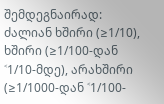შემდეგნაირად: ძალიან ხშირი (≥1/10), ხშირი (≥1/100-დან ˂1/10-მდე), არახშირი (≥1/1000-დან ˂1/100-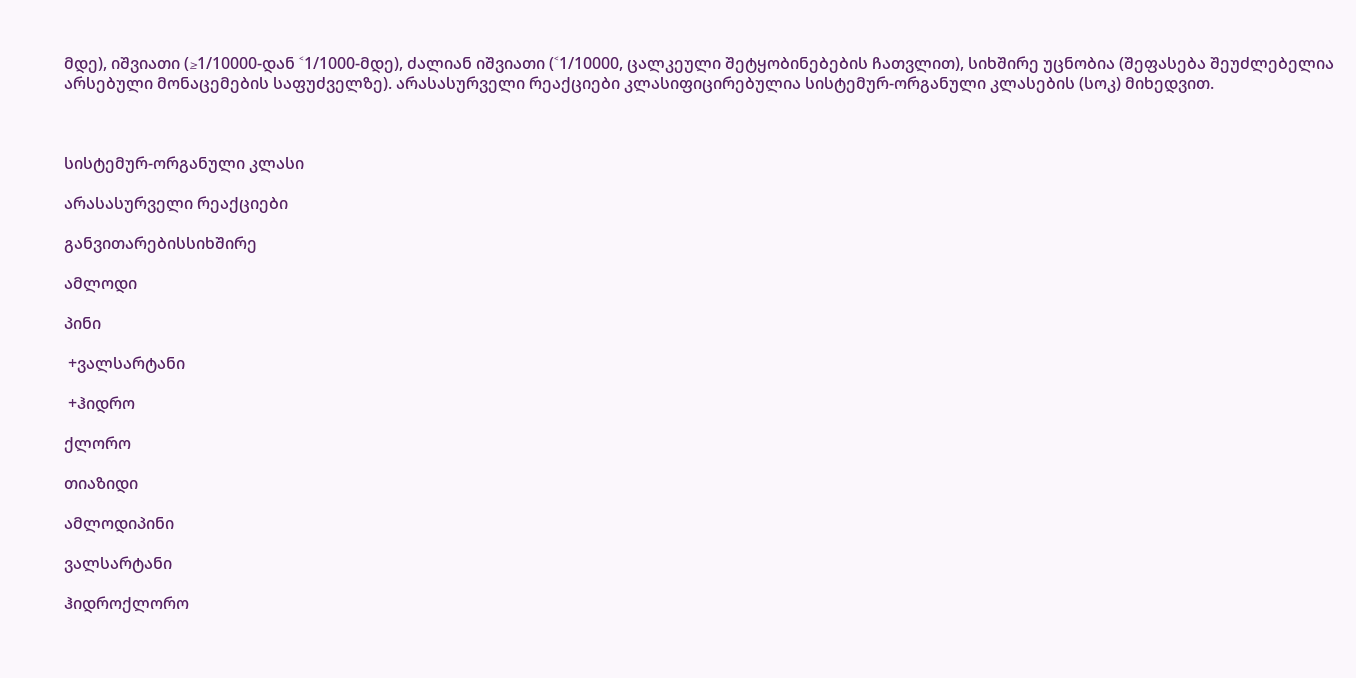მდე), იშვიათი (≥1/10000-დან ˂1/1000-მდე), ძალიან იშვიათი (˂1/10000, ცალკეული შეტყობინებების ჩათვლით), სიხშირე უცნობია (შეფასება შეუძლებელია არსებული მონაცემების საფუძველზე). არასასურველი რეაქციები კლასიფიცირებულია სისტემურ-ორგანული კლასების (სოკ) მიხედვით.



სისტემურ-ორგანული კლასი

არასასურველი რეაქციები

განვითარებისსიხშირე

ამლოდი

პინი

 +ვალსარტანი

 +ჰიდრო

ქლორო

თიაზიდი

ამლოდიპინი

ვალსარტანი

ჰიდროქლორო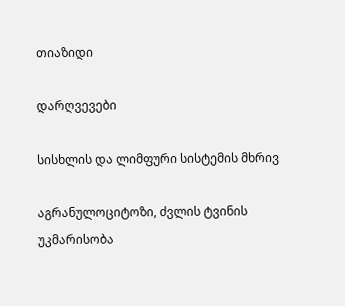თიაზიდი

დარღვევები

სისხლის და ლიმფური სისტემის მხრივ

აგრანულოციტოზი, ძვლის ტვინის უკმარისობა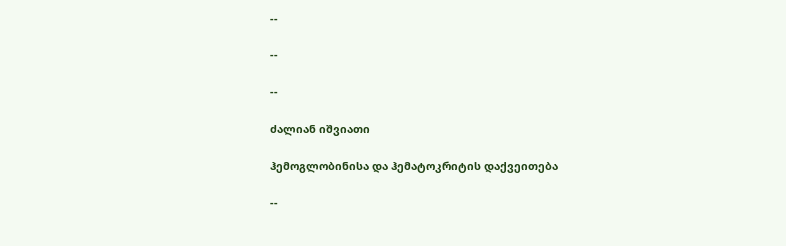--

--

--

ძალიან იშვიათი

ჰემოგლობინისა და ჰემატოკრიტის დაქვეითება

--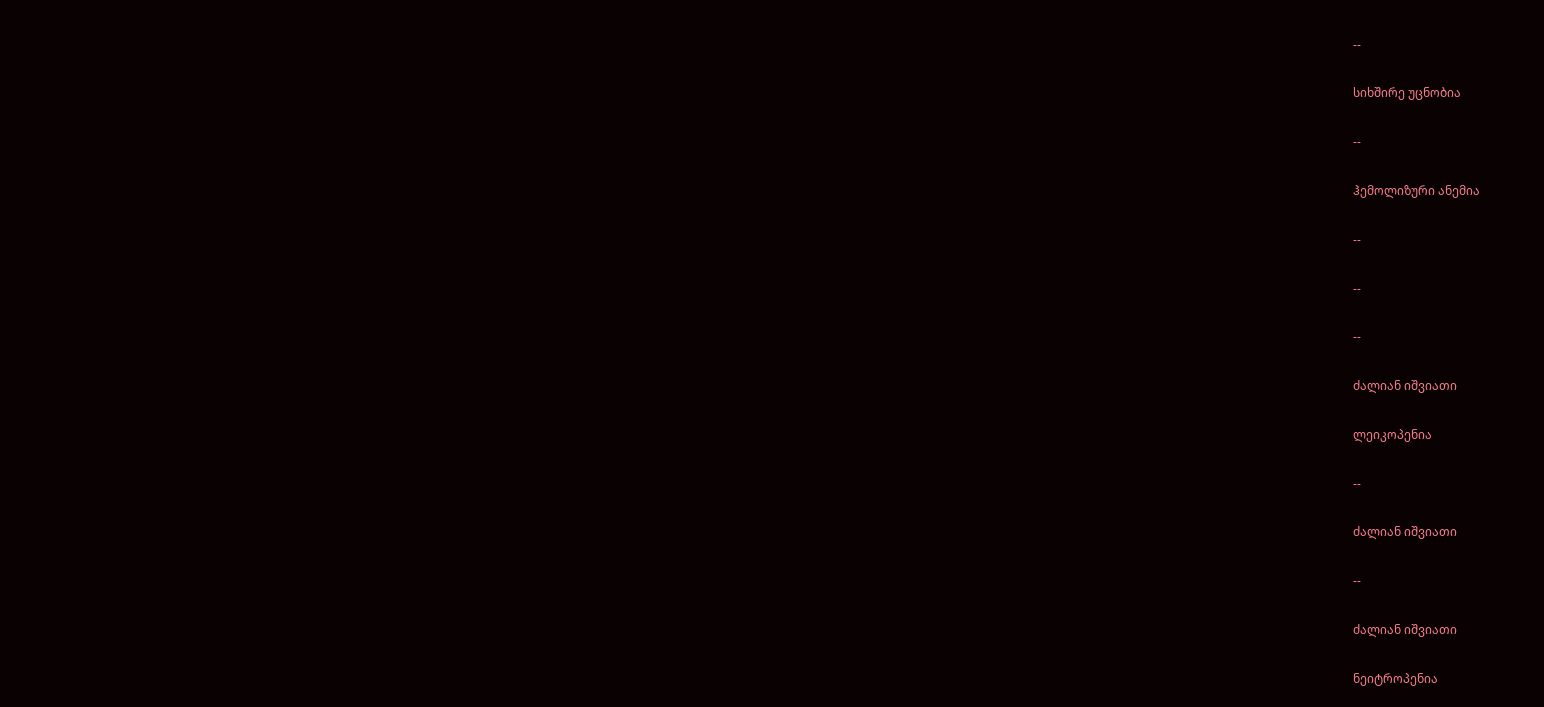--

სიხშირე უცნობია

--

ჰემოლიზური ანემია

--

--

--

ძალიან იშვიათი

ლეიკოპენია

--

ძალიან იშვიათი

--

ძალიან იშვიათი

ნეიტროპენია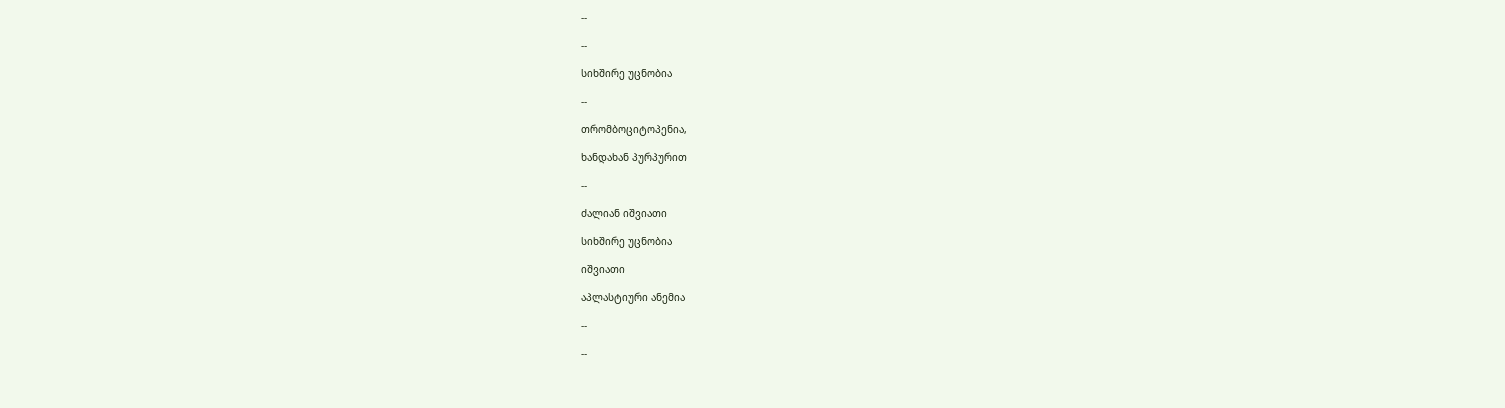--

--

სიხშირე უცნობია

--

თრომბოციტოპენია,

ხანდახან პურპურით

--

ძალიან იშვიათი

სიხშირე უცნობია

იშვიათი

აპლასტიური ანემია

--

--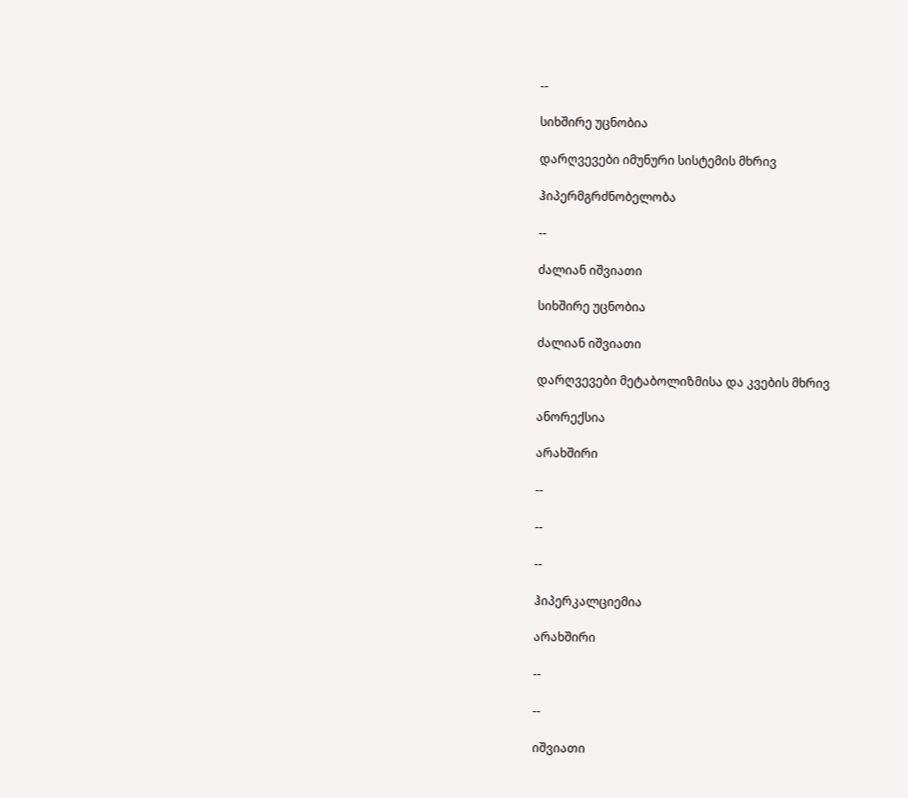--

სიხშირე უცნობია

დარღვევები იმუნური სისტემის მხრივ

ჰიპერმგრძნობელობა

--

ძალიან იშვიათი

სიხშირე უცნობია

ძალიან იშვიათი

დარღვევები მეტაბოლიზმისა და კვების მხრივ

ანორექსია

არახშირი

--

--

--

ჰიპერკალციემია

არახშირი

--

--

იშვიათი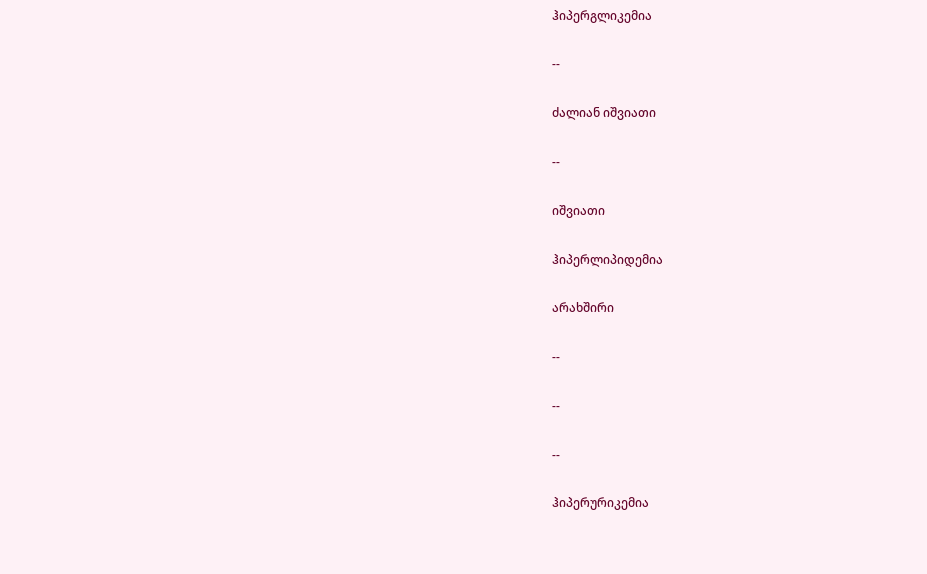ჰიპერგლიკემია

--

ძალიან იშვიათი

--

იშვიათი

ჰიპერლიპიდემია

არახშირი

--

--

--

ჰიპერურიკემია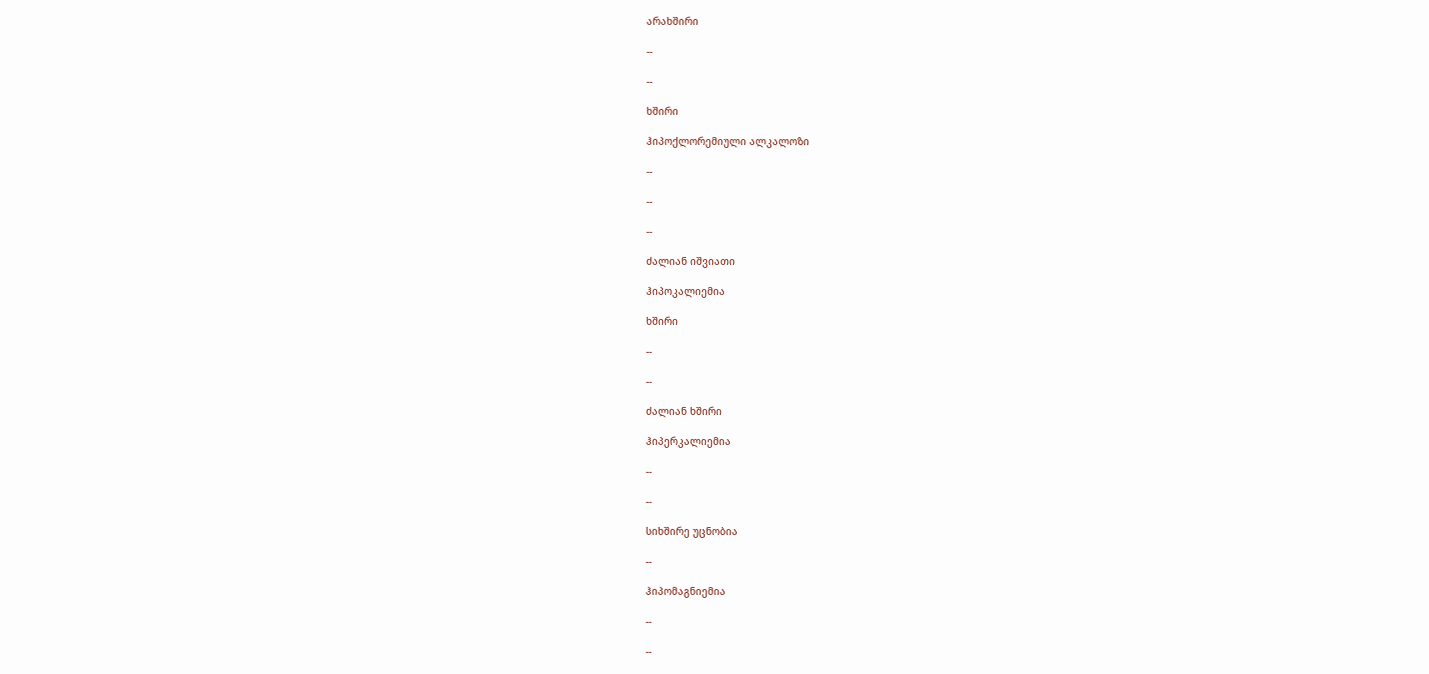არახშირი

--

--

ხშირი

ჰიპოქლორემიული ალკალოზი

--

--

--

ძალიან იშვიათი

ჰიპოკალიემია

ხშირი

--

--

ძალიან ხშირი

ჰიპერკალიემია

--

--

სიხშირე უცნობია

--

ჰიპომაგნიემია

--

--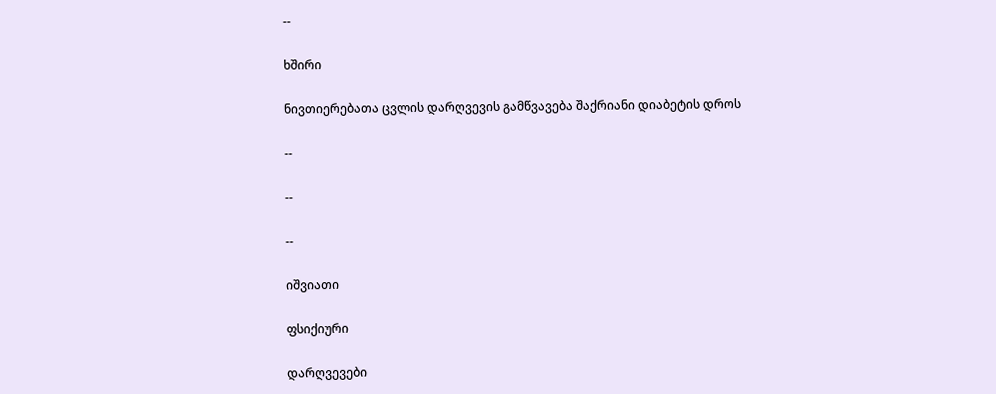--

ხშირი

ნივთიერებათა ცვლის დარღვევის გამწვავება შაქრიანი დიაბეტის დროს

--

--

--

იშვიათი

ფსიქიური

დარღვევები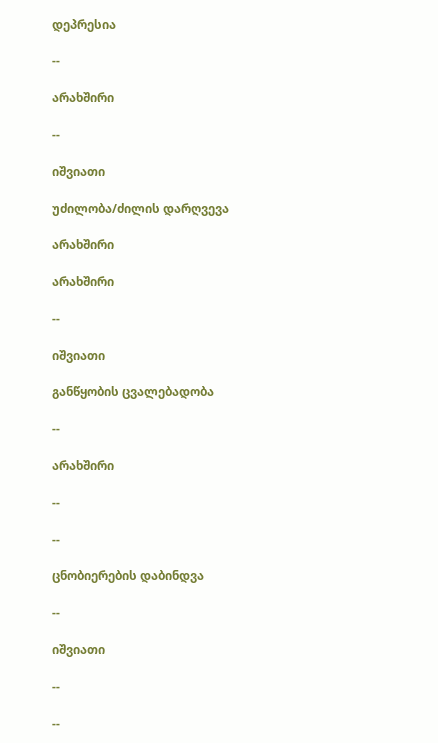დეპრესია

--

არახშირი

--

იშვიათი

უძილობა/ძილის დარღვევა

არახშირი

არახშირი

--

იშვიათი

განწყობის ცვალებადობა

--

არახშირი

--

--

ცნობიერების დაბინდვა

--

იშვიათი

--

--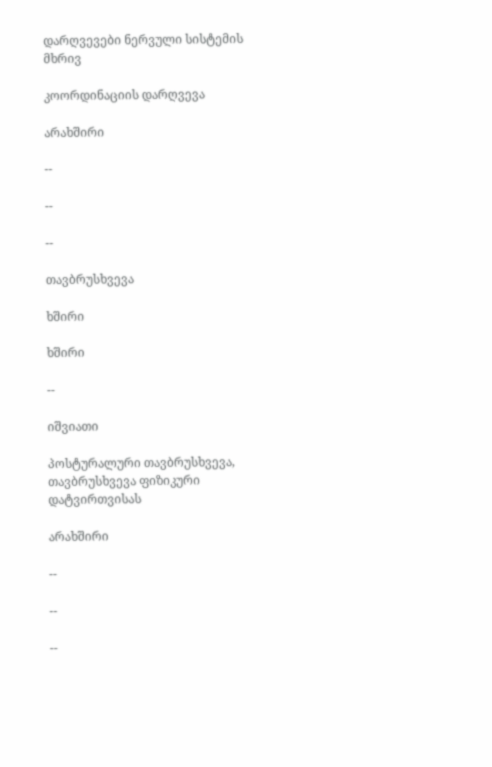დარღვევები ნერვული სისტემის მხრივ

კოორდინაციის დარღვევა

არახშირი

--

--

--

თავბრუსხვევა

ხშირი

ხშირი

--

იშვიათი

პოსტურალური თავბრუსხვევა, თავბრუსხვევა ფიზიკური დატვირთვისას

არახშირი

--

--

--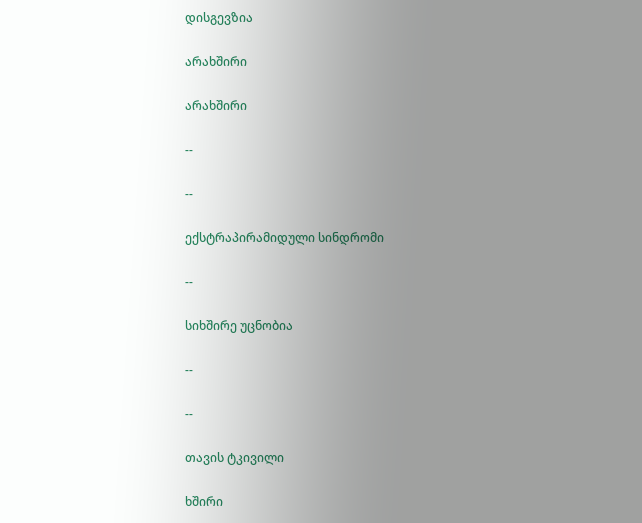დისგევზია

არახშირი

არახშირი

--

--

ექსტრაპირამიდული სინდრომი

--

სიხშირე უცნობია

--

--

თავის ტკივილი

ხშირი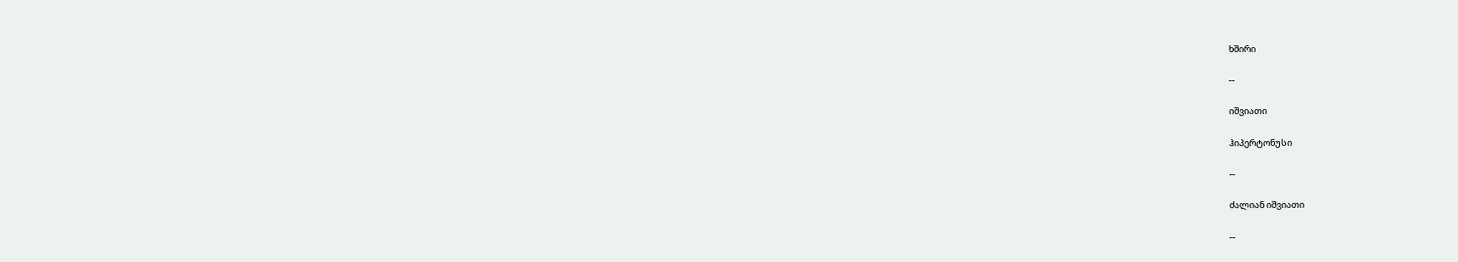ხშირი

--

იშვიათი

ჰიპერტონუსი

--

ძალიან იშვიათი

--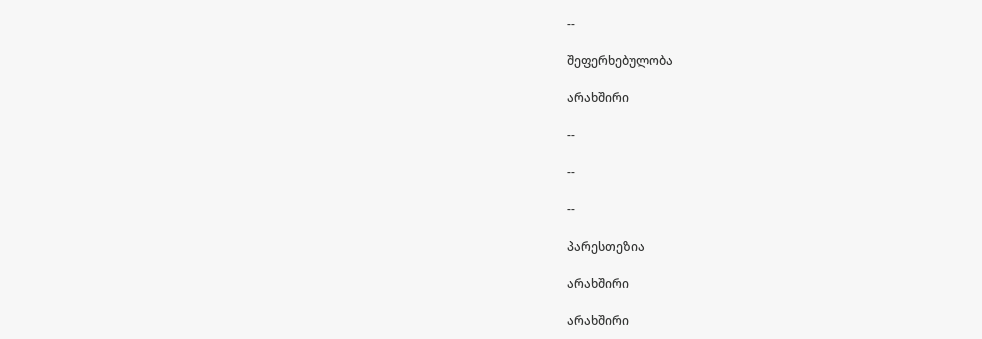--

შეფერხებულობა

არახშირი

--

--

--

პარესთეზია

არახშირი

არახშირი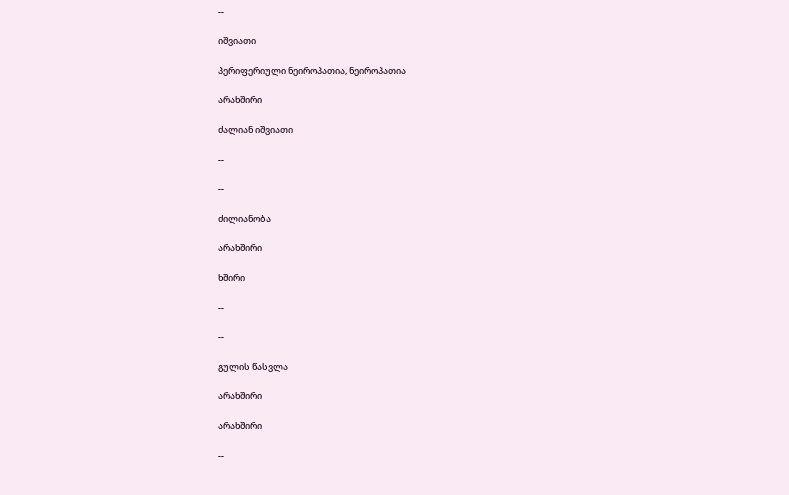--

იშვიათი

პერიფერიული ნეიროპათია, ნეიროპათია

არახშირი

ძალიან იშვიათი

--

--

ძილიანობა

არახშირი

ხშირი

--

--

გულის წასვლა

არახშირი

არახშირი

--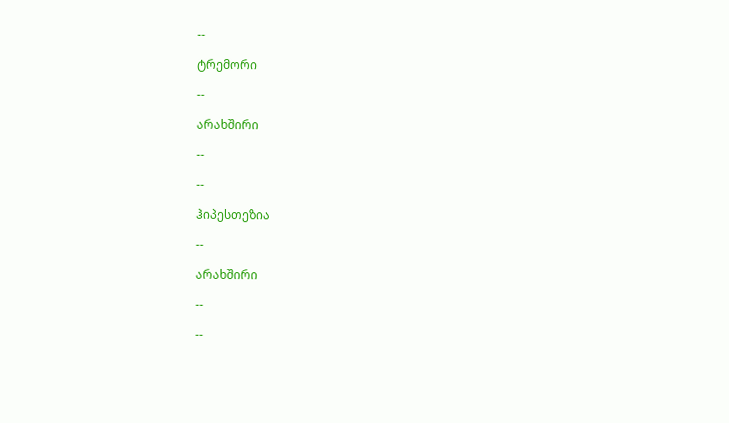--

ტრემორი

--

არახშირი

--

--

ჰიპესთეზია

--

არახშირი

--

--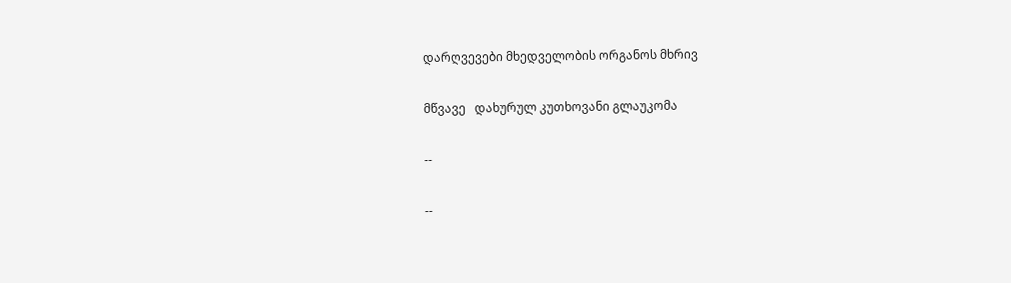დარღვევები მხედველობის ორგანოს მხრივ

მწვავე   დახურულ კუთხოვანი გლაუკომა

--

--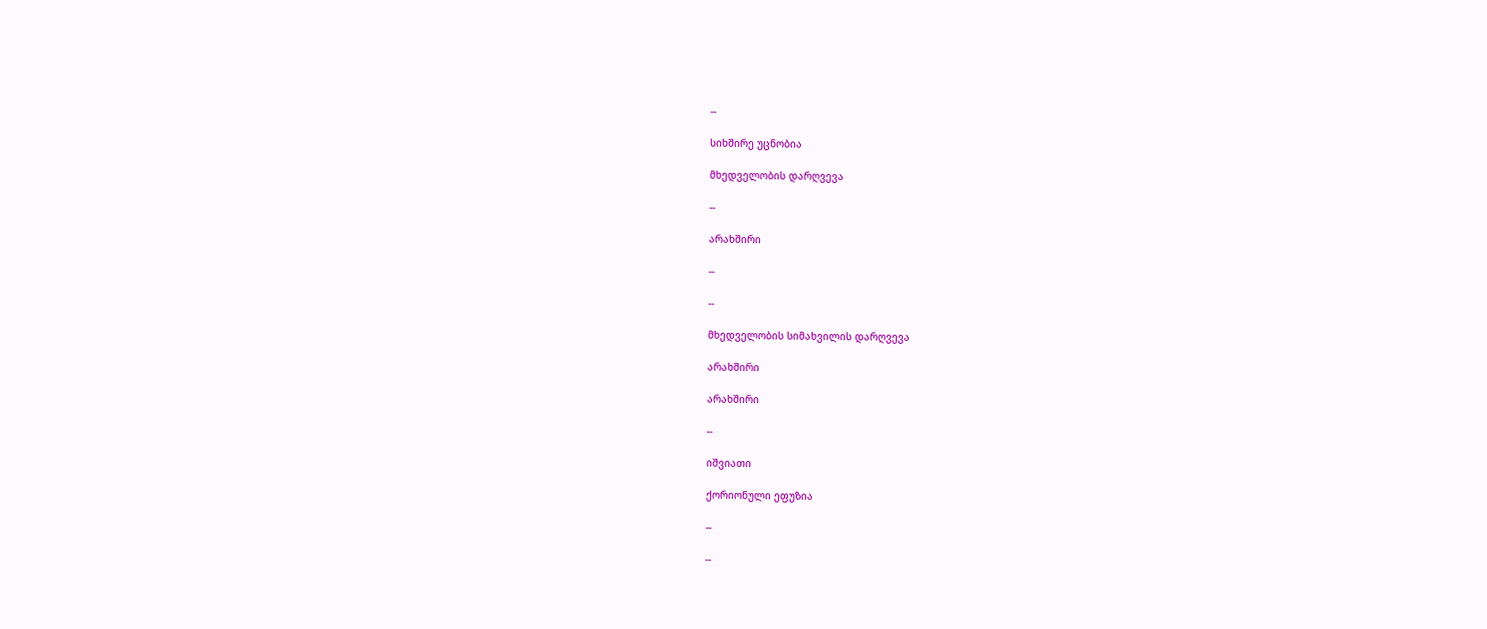--

სიხშირე უცნობია

მხედველობის დარღვევა

--

არახშირი

--

--

მხედველობის სიმახვილის დარღვევა

არახშირი

არახშირი

--

იშვიათი

ქორიონული ეფუზია

--

--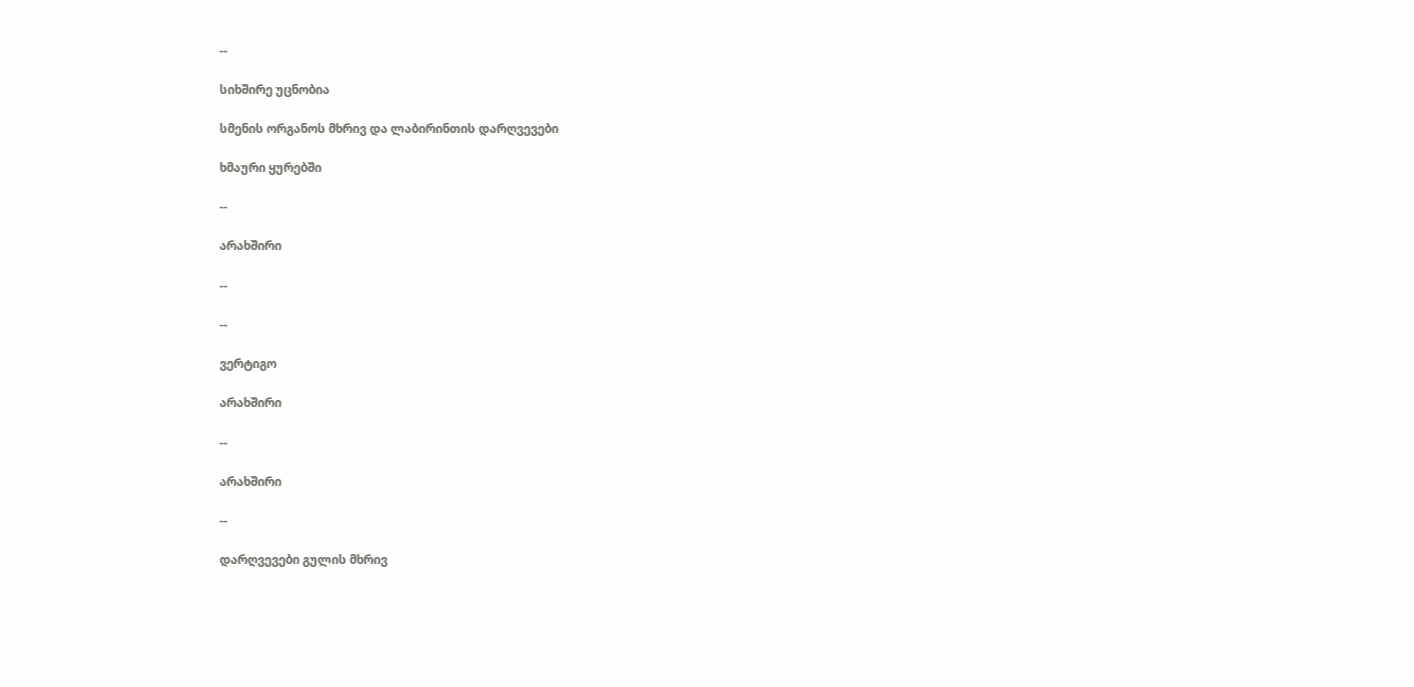--

სიხშირე უცნობია

სმენის ორგანოს მხრივ და ლაბირინთის დარღვევები

ხმაური ყურებში

--

არახშირი

--

--

ვერტიგო

არახშირი

--

არახშირი

--

დარღვევები გულის მხრივ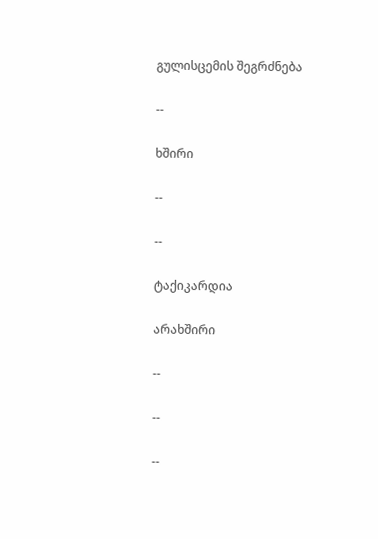გულისცემის შეგრძნება

--

ხშირი

--

--

ტაქიკარდია

არახშირი

--

--

--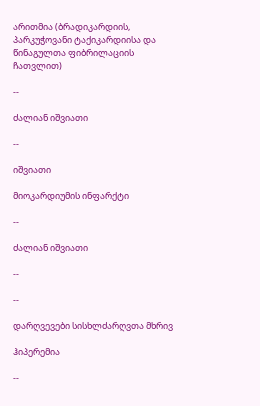არითმია (ბრადიკარდიის, პარკუჭოვანი ტაქიკარდიისა და წინაგულთა ფიბრილაციის ჩათვლით)

--

ძალიან იშვიათი

--

იშვიათი

მიოკარდიუმის ინფარქტი

--

ძალიან იშვიათი

--

--

დარღვევები სისხლძარღვთა მხრივ

ჰიპერემია

--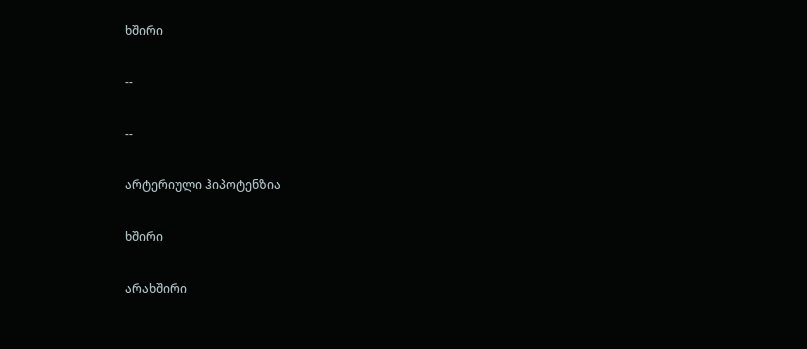ხშირი

--

--

არტერიული ჰიპოტენზია

ხშირი

არახშირი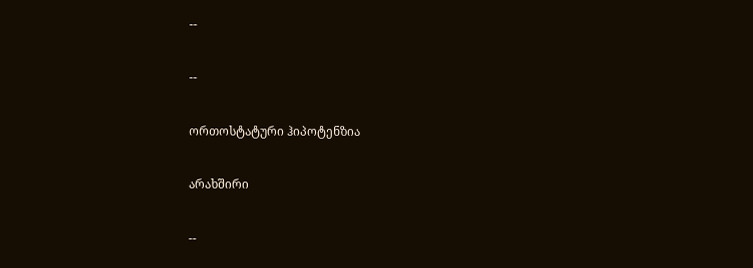--

--

ორთოსტატური ჰიპოტენზია

არახშირი

--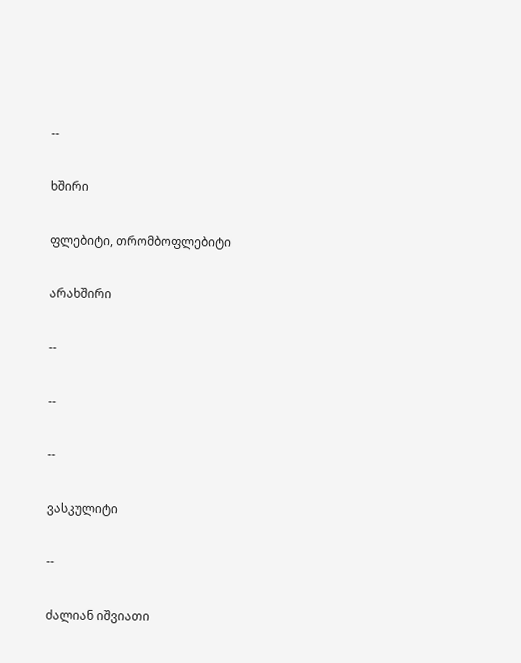--

ხშირი

ფლებიტი, თრომბოფლებიტი

არახშირი

--

--

--

ვასკულიტი

--

ძალიან იშვიათი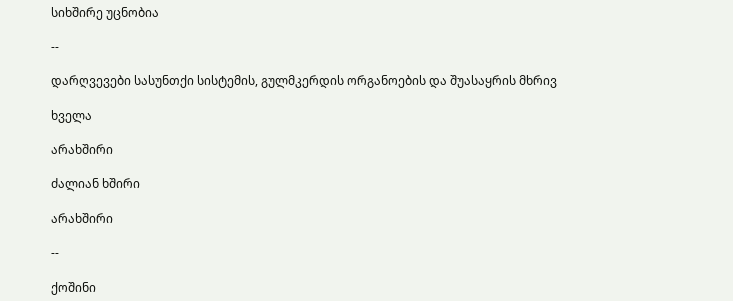სიხშირე უცნობია

--

დარღვევები სასუნთქი სისტემის, გულმკერდის ორგანოების და შუასაყრის მხრივ

ხველა

არახშირი

ძალიან ხშირი

არახშირი

--

ქოშინი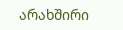არახშირი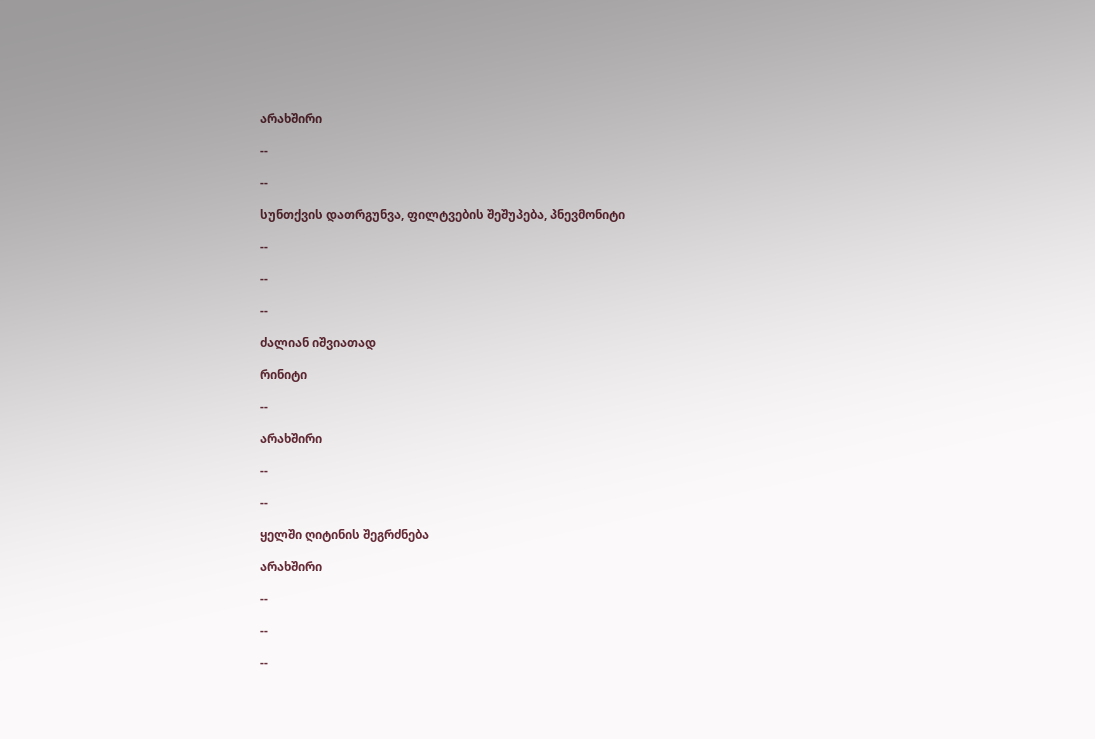არახშირი

--

--

სუნთქვის დათრგუნვა, ფილტვების შეშუპება, პნევმონიტი

--

--

--

ძალიან იშვიათად

რინიტი

--

არახშირი

--

--

ყელში ღიტინის შეგრძნება

არახშირი

--

--

--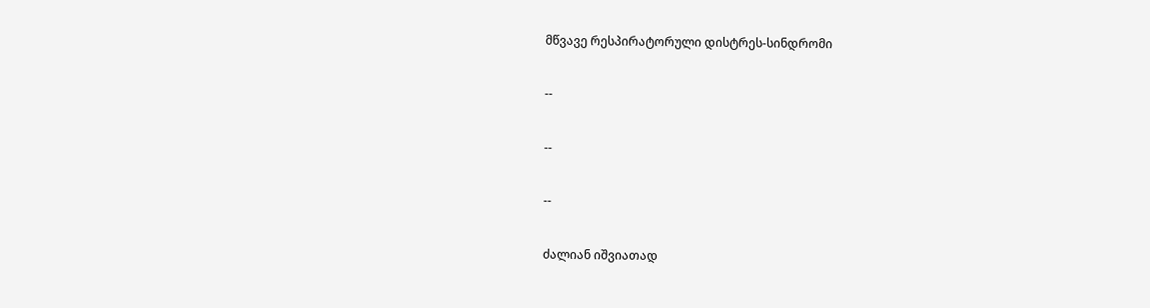მწვავე რესპირატორული დისტრეს-სინდრომი

--

--

--

ძალიან იშვიათად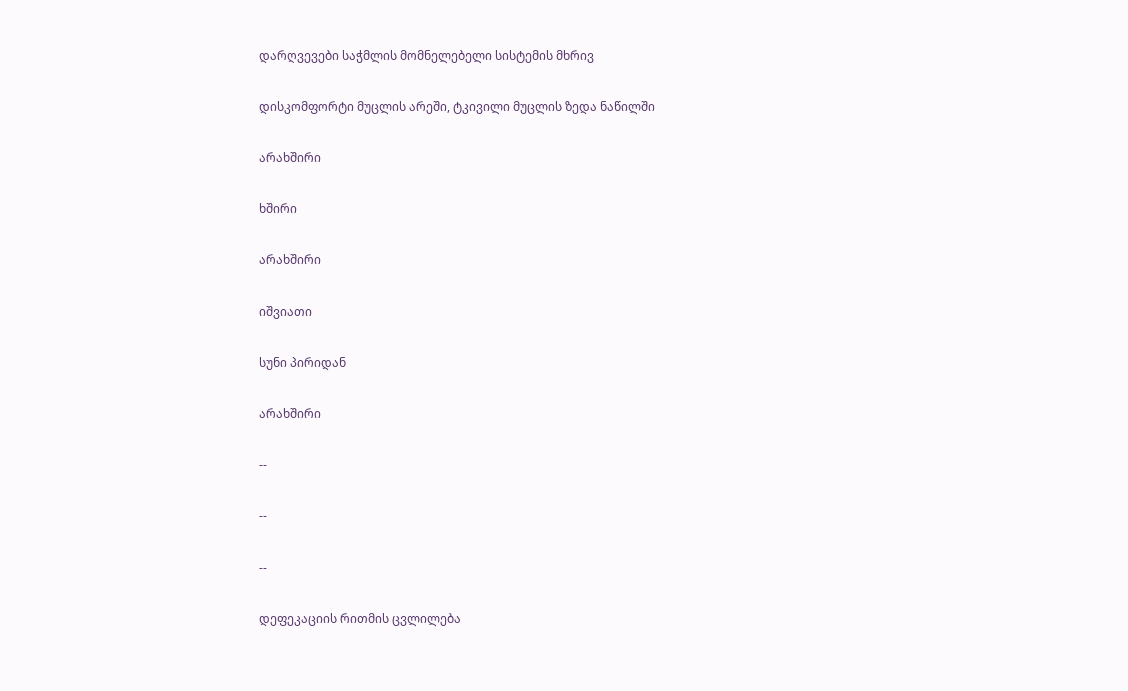დარღვევები საჭმლის მომნელებელი სისტემის მხრივ

დისკომფორტი მუცლის არეში, ტკივილი მუცლის ზედა ნაწილში

არახშირი

ხშირი

არახშირი

იშვიათი

სუნი პირიდან

არახშირი

--

--

--

დეფეკაციის რითმის ცვლილება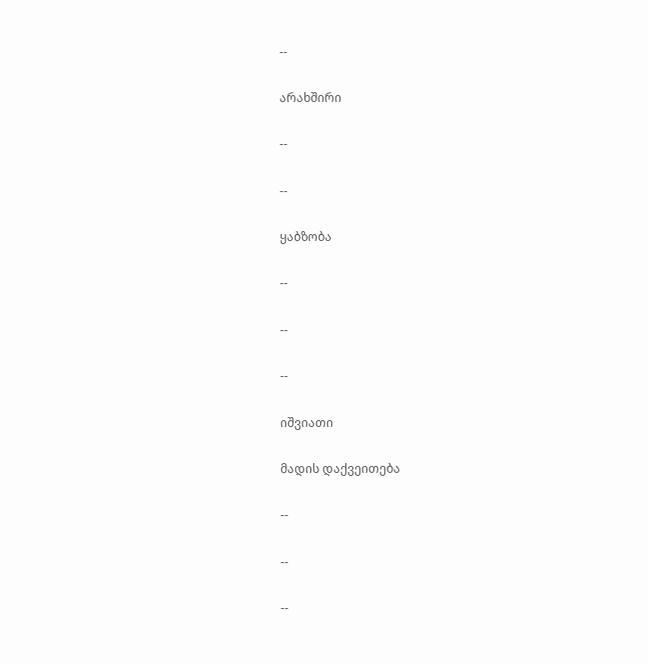--

არახშირი

--

--

ყაბზობა

--

--

--

იშვიათი

მადის დაქვეითება

--

--

--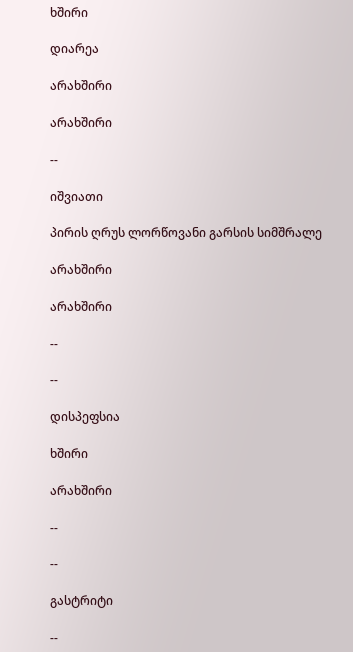ხშირი

დიარეა

არახშირი

არახშირი

--

იშვიათი

პირის ღრუს ლორწოვანი გარსის სიმშრალე

არახშირი

არახშირი

--

--

დისპეფსია

ხშირი

არახშირი

--

--

გასტრიტი

--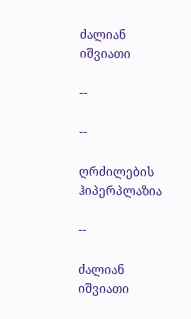ძალიან იშვიათი

--

--

ღრძილების ჰიპერპლაზია

--

ძალიან იშვიათი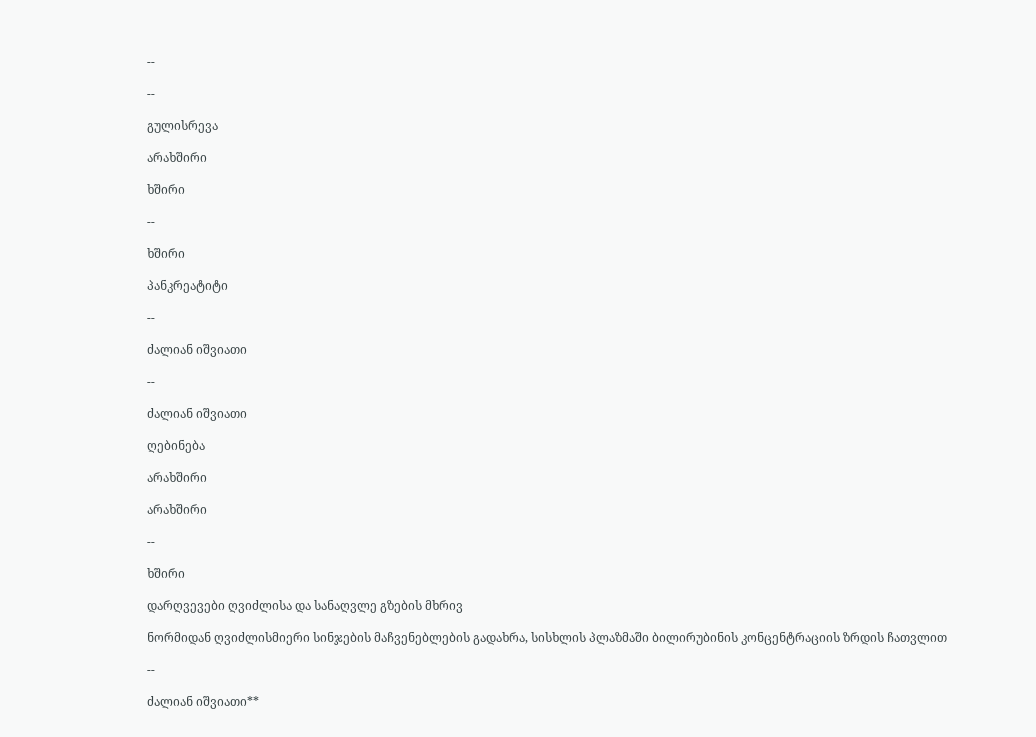--

--

გულისრევა

არახშირი

ხშირი

--

ხშირი

პანკრეატიტი

--

ძალიან იშვიათი

--

ძალიან იშვიათი

ღებინება

არახშირი

არახშირი

--

ხშირი

დარღვევები ღვიძლისა და სანაღვლე გზების მხრივ

ნორმიდან ღვიძლისმიერი სინჯების მაჩვენებლების გადახრა, სისხლის პლაზმაში ბილირუბინის კონცენტრაციის ზრდის ჩათვლით

--

ძალიან იშვიათი**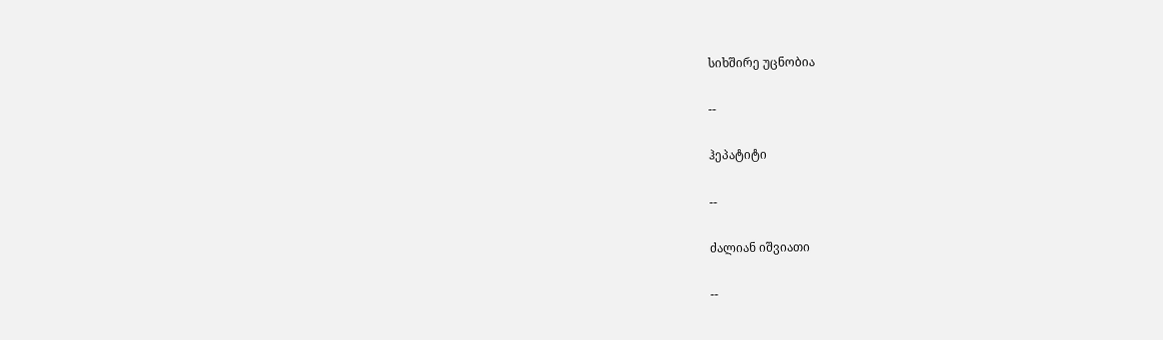სიხშირე უცნობია

--

ჰეპატიტი

--

ძალიან იშვიათი

--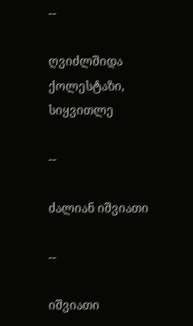--

ღვიძლშიდა ქოლესტაზი, სიყვითლე

--

ძალიან იშვიათი

--

იშვიათი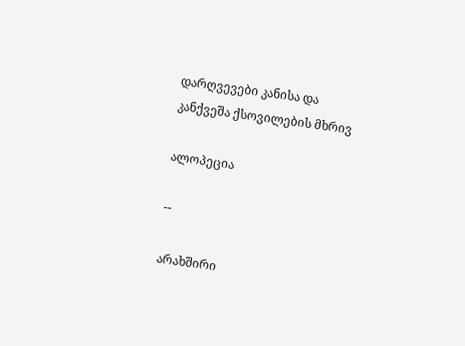დარღვევები კანისა და კანქვეშა ქსოვილების მხრივ

ალოპეცია

--

არახშირი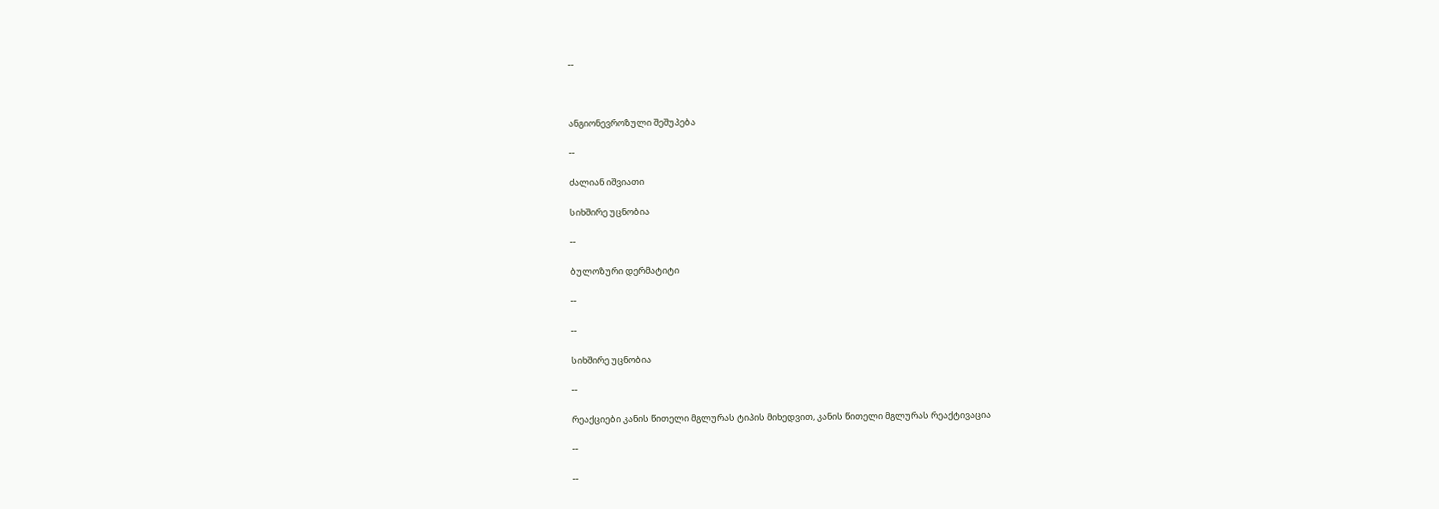--



ანგიონევროზული შეშუპება

--

ძალიან იშვიათი

სიხშირე უცნობია

--

ბულოზური დერმატიტი

--

--

სიხშირე უცნობია

--

რეაქციები კანის წითელი მგლურას ტიპის მიხედვით, კანის წითელი მგლურას რეაქტივაცია

--

--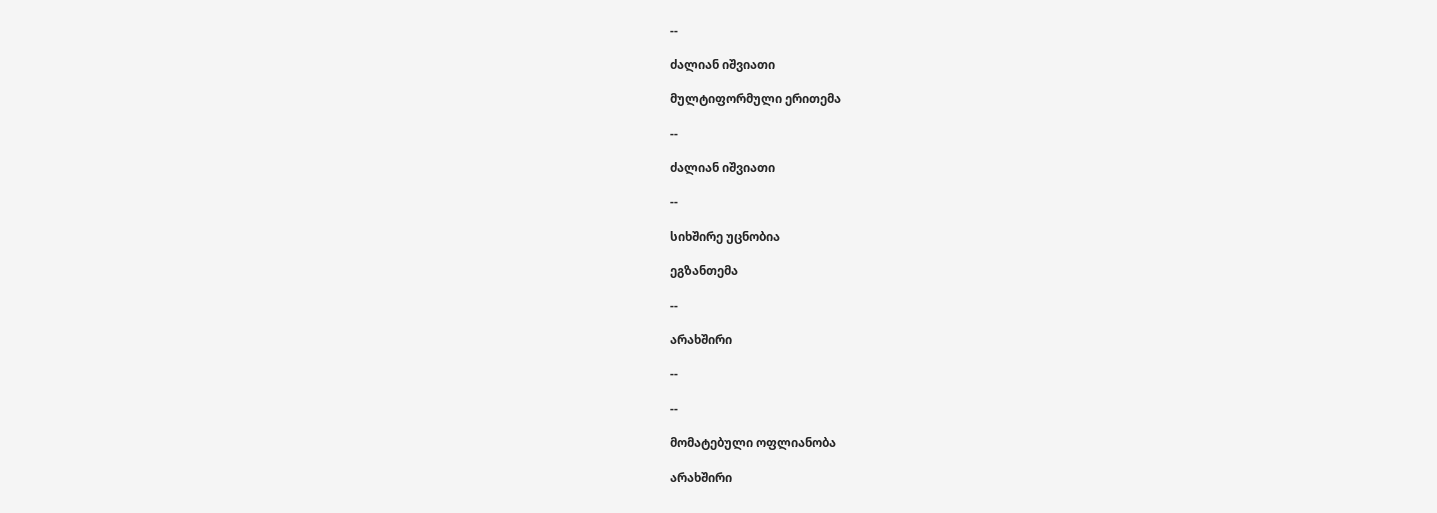--

ძალიან იშვიათი

მულტიფორმული ერითემა

--

ძალიან იშვიათი

--

სიხშირე უცნობია

ეგზანთემა

--

არახშირი

--

--

მომატებული ოფლიანობა

არახშირი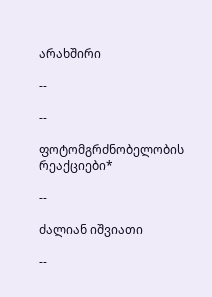არახშირი

--

--

ფოტომგრძნობელობის რეაქციები*

--

ძალიან იშვიათი

--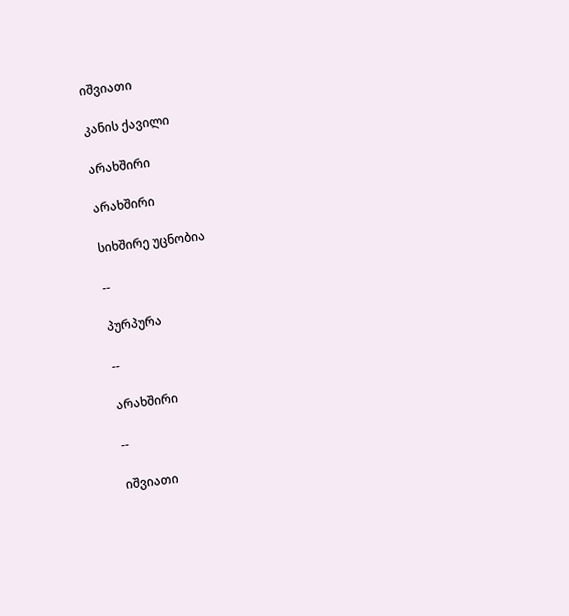იშვიათი

კანის ქავილი

არახშირი

არახშირი

სიხშირე უცნობია

--

პურპურა

--

არახშირი

--

იშვიათი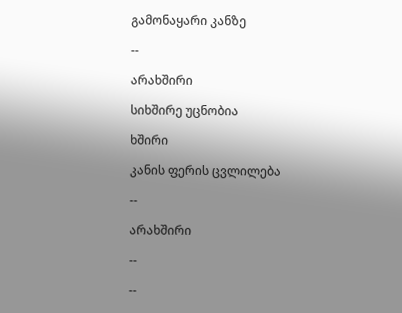გამონაყარი კანზე

--

არახშირი

სიხშირე უცნობია

ხშირი

კანის ფერის ცვლილება

--

არახშირი

--

--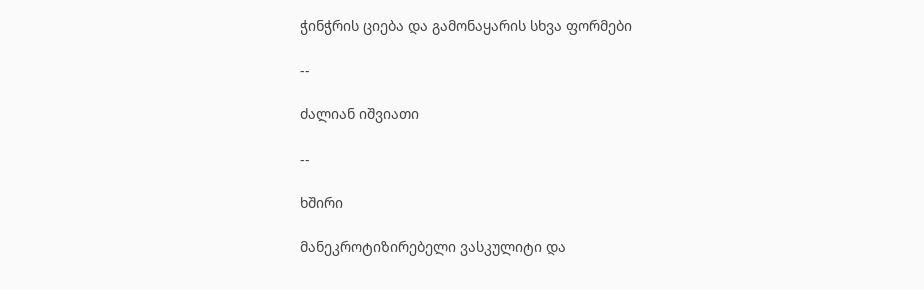ჭინჭრის ციება და გამონაყარის სხვა ფორმები

--

ძალიან იშვიათი

--

ხშირი

მანეკროტიზირებელი ვასკულიტი და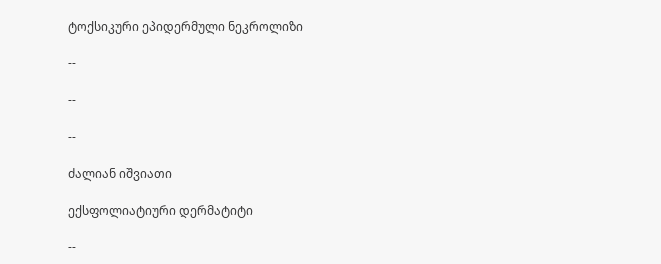ტოქსიკური ეპიდერმული ნეკროლიზი

--

--

--

ძალიან იშვიათი

ექსფოლიატიური დერმატიტი

--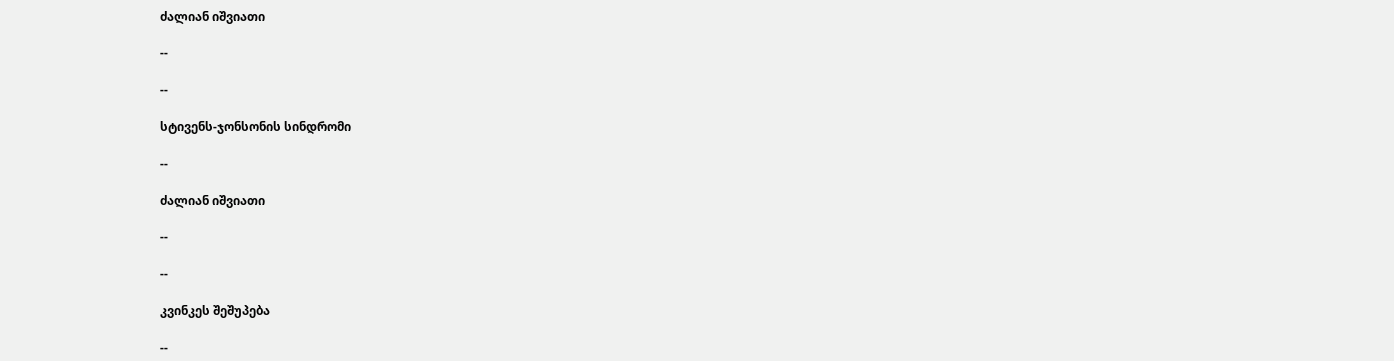ძალიან იშვიათი

--

--

სტივენს-ჯონსონის სინდრომი

--

ძალიან იშვიათი

--

--

კვინკეს შეშუპება

--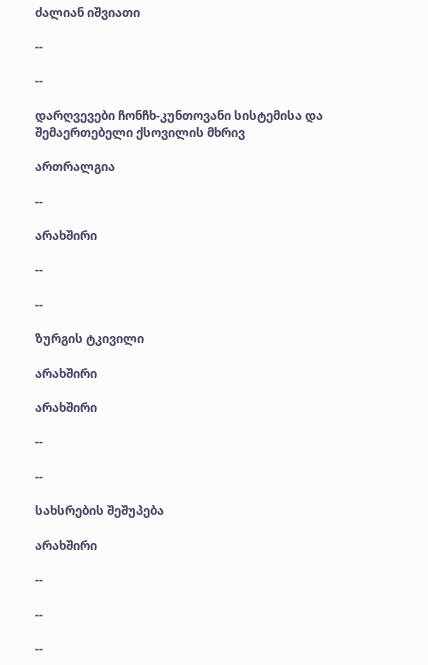ძალიან იშვიათი

--

--

დარღვევები ჩონჩხ-კუნთოვანი სისტემისა და შემაერთებელი ქსოვილის მხრივ

ართრალგია

--

არახშირი

--

--

ზურგის ტკივილი

არახშირი

არახშირი

--

--

სახსრების შეშუპება

არახშირი

--

--

--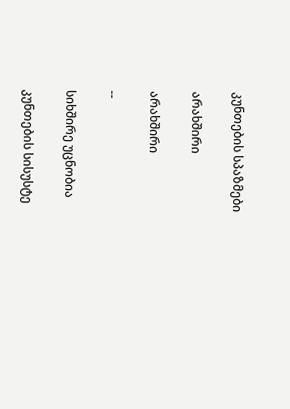კუნთების სპაზმები

არახშირი

არახშირი

--

სიხშირე უცნობია

კუნთების სისუსტე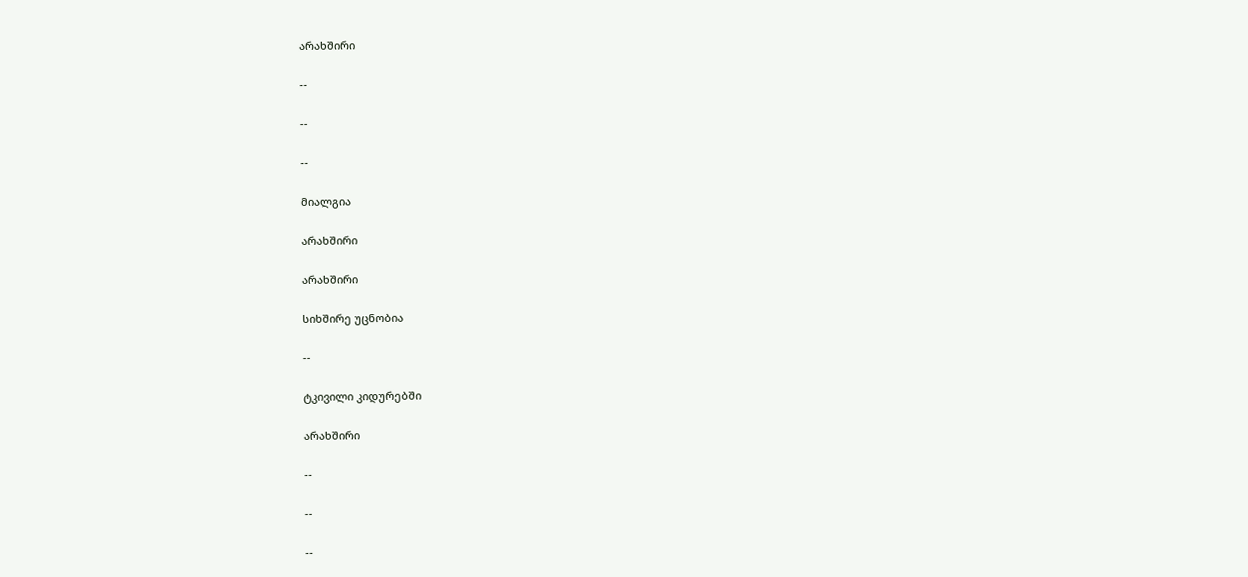არახშირი

--

--

--

მიალგია

არახშირი

არახშირი

სიხშირე უცნობია

--

ტკივილი კიდურებში

არახშირი

--

--

--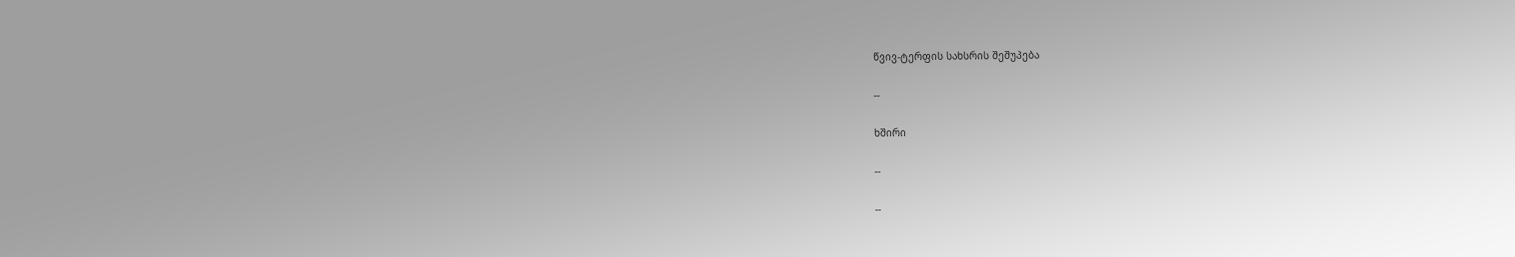წვივ-ტერფის სახსრის შეშუპება

--

ხშირი

--

--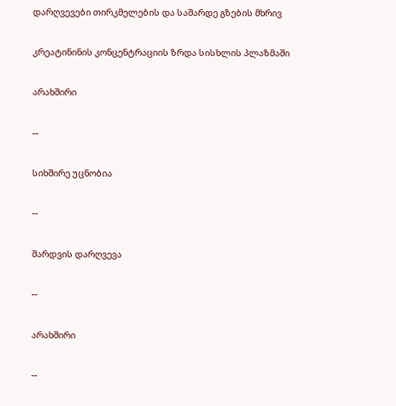დარღვევები თირკმელების და საშარდე გზების მხრივ

კრეატინინის კონცენტრაციის ზრდა სისხლის პლაზმაში

არახშირი

--

სიხშირე უცნობია

--

შარდვის დარღვევა

--

არახშირი

--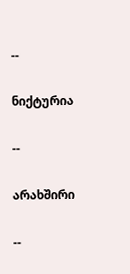--

ნიქტურია

--

არახშირი

--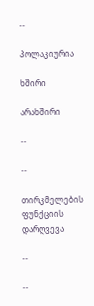--

პოლაკიურია

ხშირი

არახშირი

--

--

თირკმელების ფუნქციის დარღვევა

--

--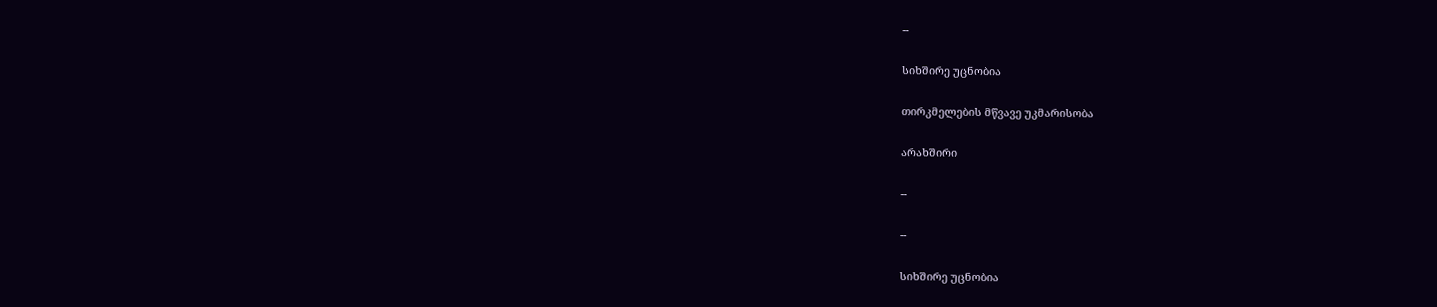--

სიხშირე უცნობია

თირკმელების მწვავე უკმარისობა

არახშირი

--

--

სიხშირე უცნობია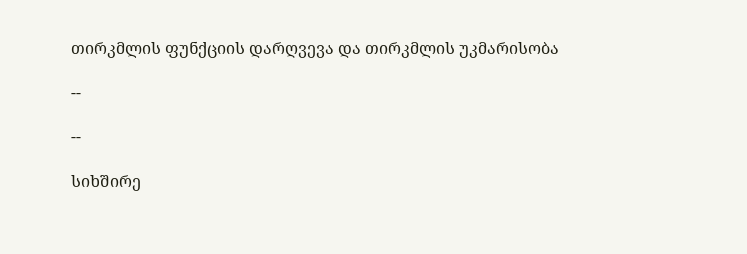თირკმლის ფუნქციის დარღვევა და თირკმლის უკმარისობა

--

--

სიხშირე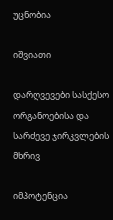უცნობია

იშვიათი

დარღვევები სასქესო ორგანოებისა და სარძევე ჯირკვლების მხრივ

იმპოტენცია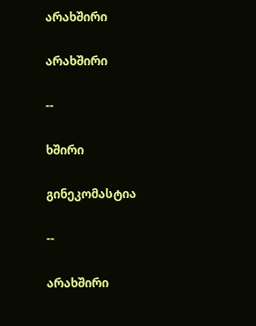არახშირი

არახშირი

--

ხშირი

გინეკომასტია

--

არახშირი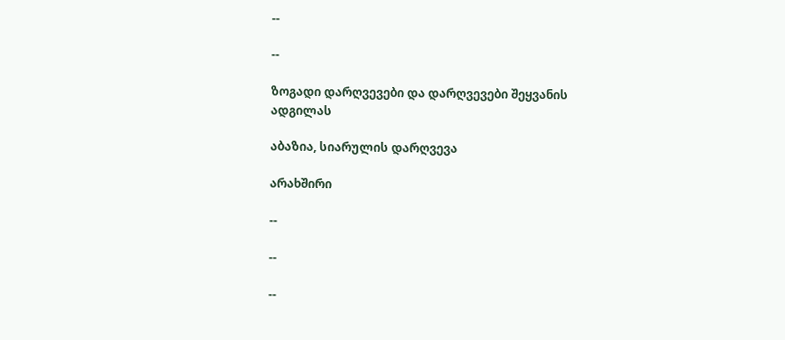--

--

ზოგადი დარღვევები და დარღვევები შეყვანის ადგილას

აბაზია, სიარულის დარღვევა

არახშირი

--

--

--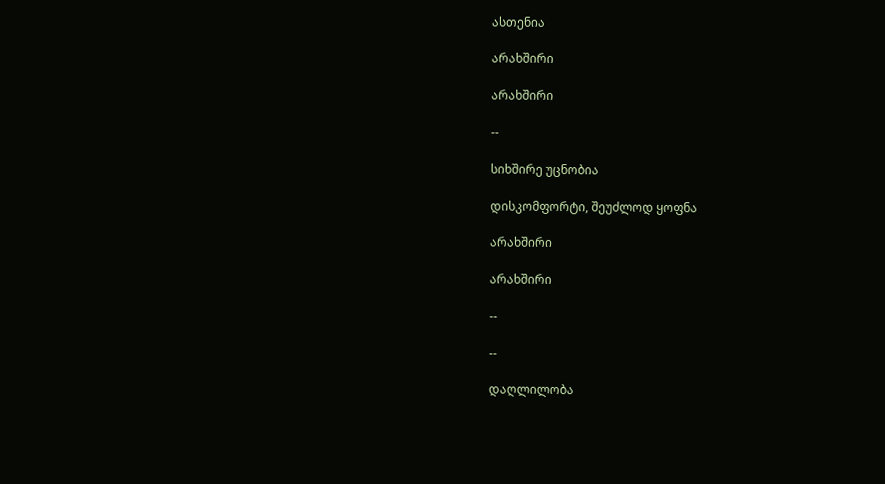ასთენია

არახშირი

არახშირი

--

სიხშირე უცნობია

დისკომფორტი, შეუძლოდ ყოფნა

არახშირი

არახშირი

--

--

დაღლილობა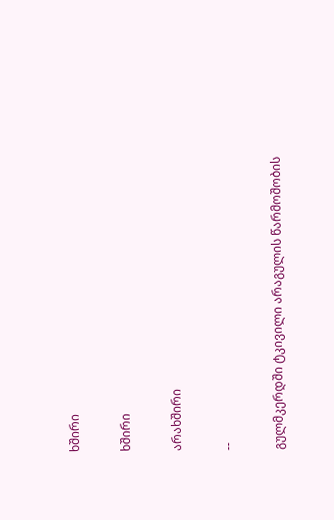ხშირი

ხშირი

არახშირი

--

გულმკერდში ტკივილი არაგულის წარმოშობის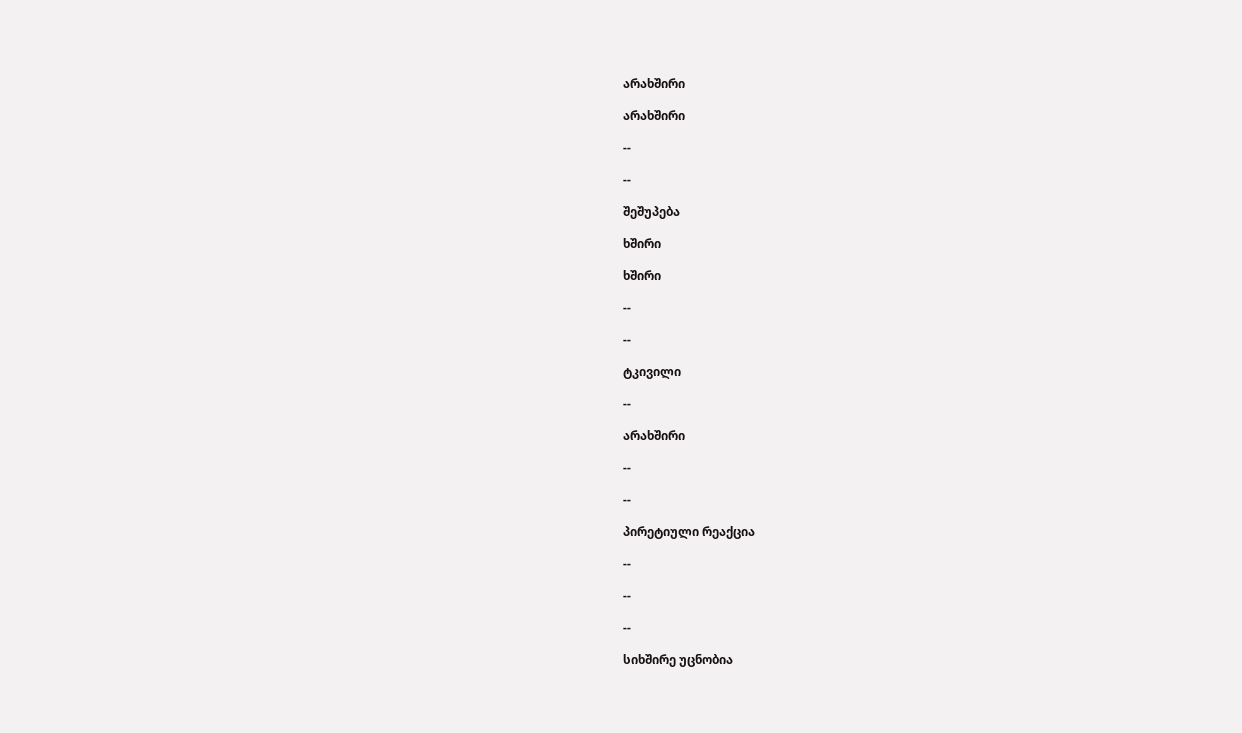არახშირი

არახშირი

--

--

შეშუპება

ხშირი

ხშირი

--

--

ტკივილი

--

არახშირი

--

--

პირეტიული რეაქცია

--

--

--

სიხშირე უცნობია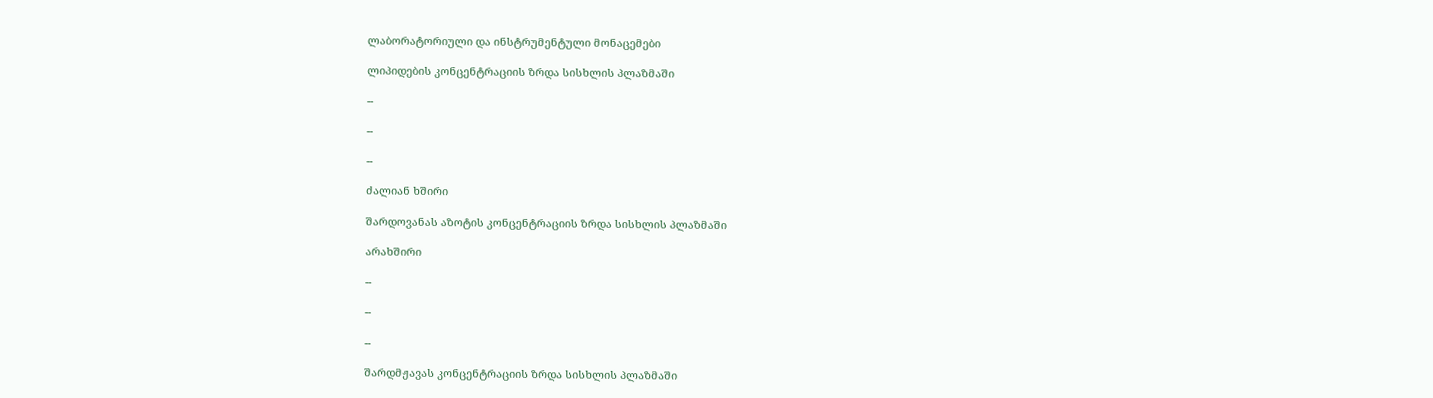ლაბორატორიული და ინსტრუმენტული მონაცემები

ლიპიდების კონცენტრაციის ზრდა სისხლის პლაზმაში

--

--

--

ძალიან ხშირი

შარდოვანას აზოტის კონცენტრაციის ზრდა სისხლის პლაზმაში

არახშირი

--

--

--

შარდმჟავას კონცენტრაციის ზრდა სისხლის პლაზმაში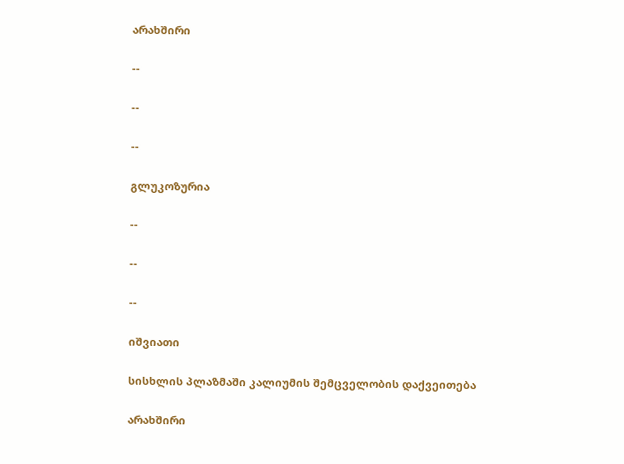არახშირი

--

--

--

გლუკოზურია

--

--

--

იშვიათი

სისხლის პლაზმაში კალიუმის შემცველობის დაქვეითება

არახშირი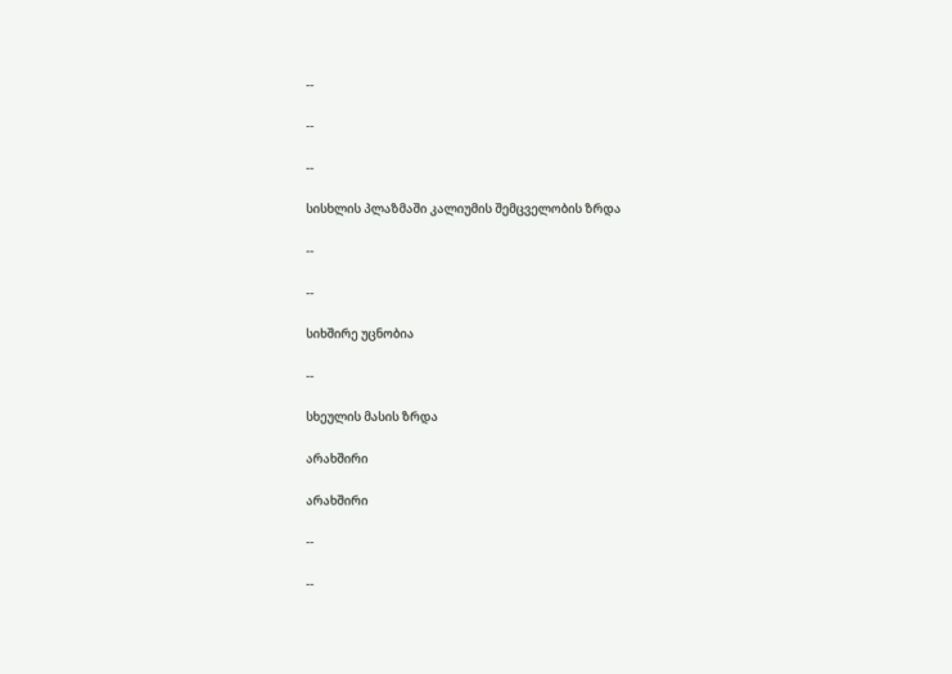--

--

--

სისხლის პლაზმაში კალიუმის შემცველობის ზრდა

--

--

სიხშირე უცნობია

--

სხეულის მასის ზრდა

არახშირი

არახშირი

--

--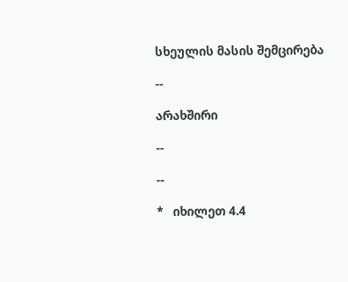სხეულის მასის შემცირება

--

არახშირი

--

--

*   იხილეთ 4.4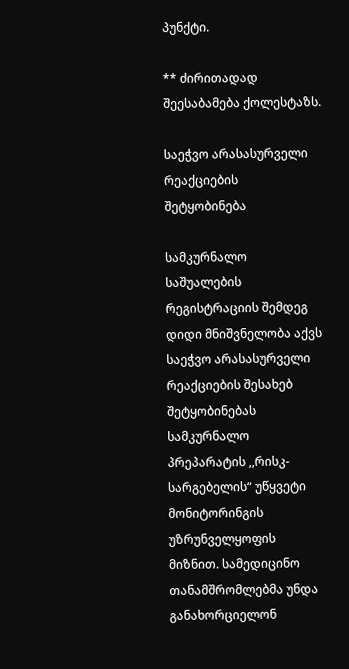პუნქტი.

** ძირითადად შეესაბამება ქოლესტაზს.

საეჭვო არასასურველი რეაქციების შეტყობინება

სამკურნალო საშუალების რეგისტრაციის შემდეგ დიდი მნიშვნელობა აქვს საეჭვო არასასურველი რეაქციების შესახებ შეტყობინებას სამკურნალო პრეპარატის ,,რისკ-სარგებელის“ უწყვეტი მონიტორინგის უზრუნველყოფის მიზნით. სამედიცინო თანამშრომლებმა უნდა განახორციელონ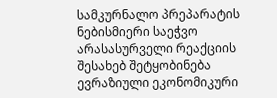სამკურნალო პრეპარატის ნებისმიერი საეჭვო არასასურველი რეაქციის შესახებ შეტყობინება ევრაზიული ეკონომიკური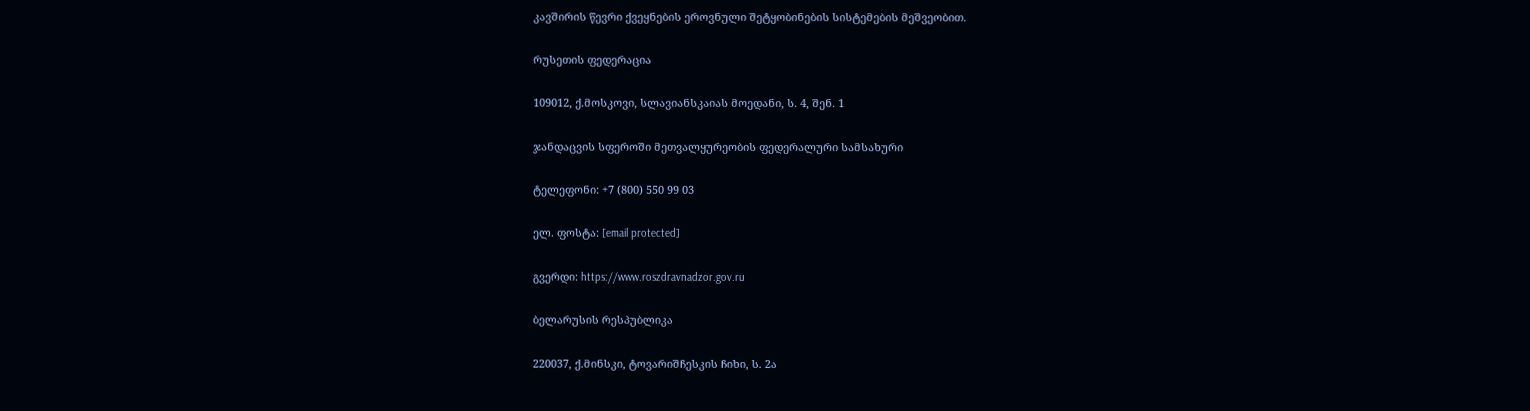კავშირის წევრი ქვეყნების ეროვნული შეტყობინების სისტემების მეშვეობით.

რუსეთის ფედერაცია

109012, ქ.მოსკოვი, სლავიანსკაიას მოედანი, ს. 4, შენ. 1

ჯანდაცვის სფეროში მეთვალყურეობის ფედერალური სამსახური

ტელეფონი: +7 (800) 550 99 03

ელ. ფოსტა: [email protected]

გვერდი: https://www.roszdravnadzor.gov.ru

ბელარუსის რესპუბლიკა

220037, ქ.მინსკი, ტოვარიშჩესკის ჩიხი, ს. 2ა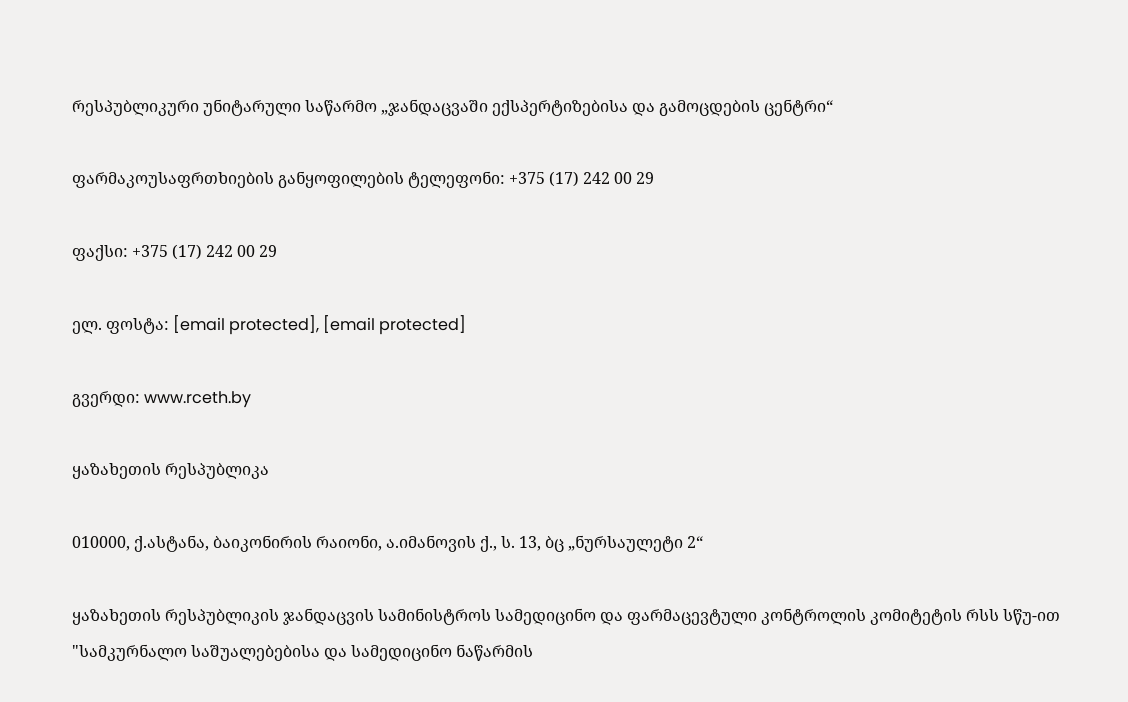რესპუბლიკური უნიტარული საწარმო „ჯანდაცვაში ექსპერტიზებისა და გამოცდების ცენტრი“

ფარმაკოუსაფრთხიების განყოფილების ტელეფონი: +375 (17) 242 00 29

ფაქსი: +375 (17) 242 00 29

ელ. ფოსტა: [email protected], [email protected]

გვერდი: www.rceth.by

ყაზახეთის რესპუბლიკა

010000, ქ.ასტანა, ბაიკონირის რაიონი, ა.იმანოვის ქ., ს. 13, ბც „ნურსაულეტი 2“

ყაზახეთის რესპუბლიკის ჯანდაცვის სამინისტროს სამედიცინო და ფარმაცევტული კონტროლის კომიტეტის რსს სწუ-ით "სამკურნალო საშუალებებისა და სამედიცინო ნაწარმის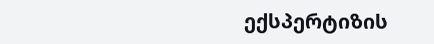ექსპერტიზის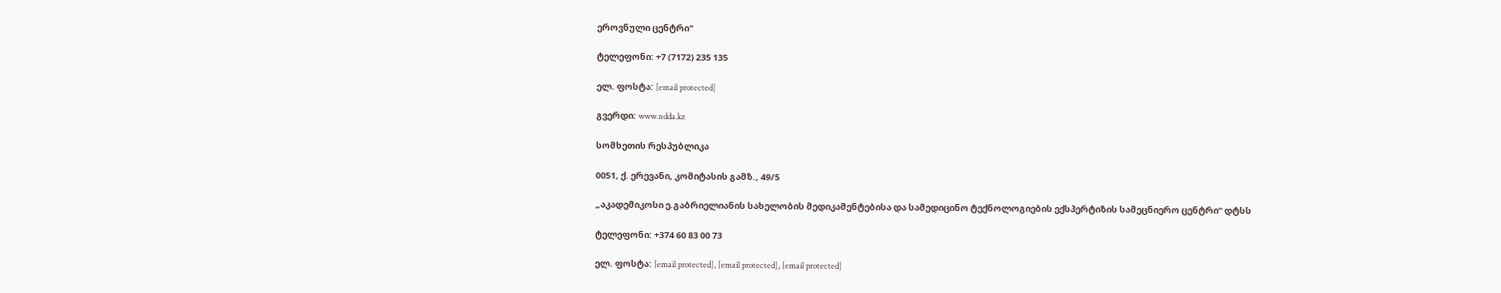ეროვნული ცენტრი"

ტელეფონი: +7 (7172) 235 135

ელ. ფოსტა: [email protected]

გვერდი: www.ndda.kz

სომხეთის რესპუბლიკა

0051, ქ. ერევანი, კომიტასის გამზ., 49/5

„აკადემიკოსი ე.გაბრიელიანის სახელობის მედიკამენტებისა და სამედიცინო ტექნოლოგიების ექსპერტიზის სამეცნიერო ცენტრი“ დტსს

ტელეფონი: +374 60 83 00 73

ელ. ფოსტა: [email protected], [email protected], [email protected]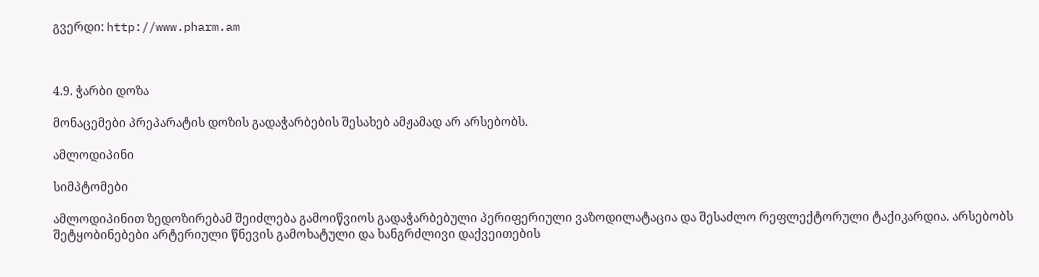გვერდი: http://www.pharm.am



4.9. ჭარბი დოზა

მონაცემები პრეპარატის დოზის გადაჭარბების შესახებ ამჟამად არ არსებობს.

ამლოდიპინი

სიმპტომები

ამლოდიპინით ზედოზირებამ შეიძლება გამოიწვიოს გადაჭარბებული პერიფერიული ვაზოდილატაცია და შესაძლო რეფლექტორული ტაქიკარდია. არსებობს შეტყობინებები არტერიული წნევის გამოხატული და ხანგრძლივი დაქვეითების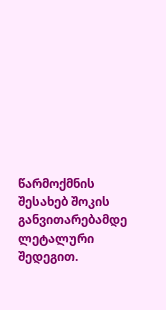წარმოქმნის შესახებ შოკის განვითარებამდე ლეტალური შედეგით.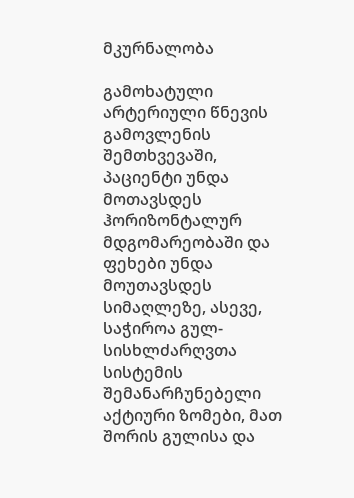მკურნალობა

გამოხატული არტერიული წნევის გამოვლენის შემთხვევაში, პაციენტი უნდა მოთავსდეს ჰორიზონტალურ მდგომარეობაში და ფეხები უნდა მოუთავსდეს სიმაღლეზე, ასევე, საჭიროა გულ-სისხლძარღვთა სისტემის შემანარჩუნებელი აქტიური ზომები, მათ შორის გულისა და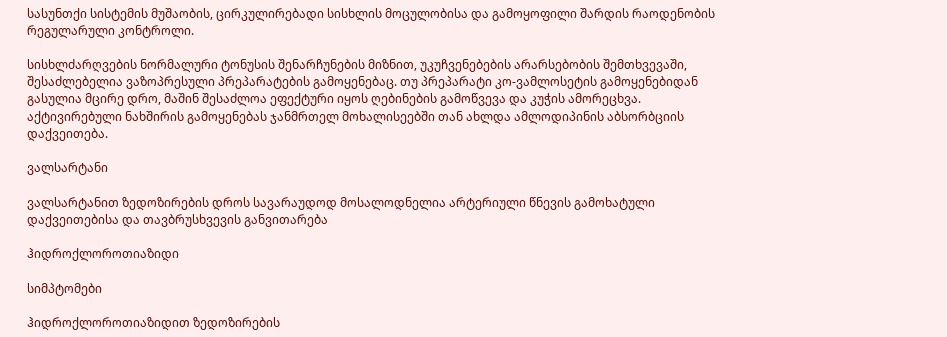სასუნთქი სისტემის მუშაობის, ცირკულირებადი სისხლის მოცულობისა და გამოყოფილი შარდის რაოდენობის რეგულარული კონტროლი.

სისხლძარღვების ნორმალური ტონუსის შენარჩუნების მიზნით, უკუჩვენებების არარსებობის შემთხვევაში, შესაძლებელია ვაზოპრესული პრეპარატების გამოყენებაც. თუ პრეპარატი კო-ვამლოსეტის გამოყენებიდან გასულია მცირე დრო, მაშინ შესაძლოა ეფექტური იყოს ღებინების გამოწვევა და კუჭის ამორეცხვა. აქტივირებული ნახშირის გამოყენებას ჯანმრთელ მოხალისეებში თან ახლდა ამლოდიპინის აბსორბციის დაქვეითება.

ვალსარტანი

ვალსარტანით ზედოზირების დროს სავარაუდოდ მოსალოდნელია არტერიული წნევის გამოხატული დაქვეითებისა და თავბრუსხვევის განვითარება

ჰიდროქლოროთიაზიდი

სიმპტომები

ჰიდროქლოროთიაზიდით ზედოზირების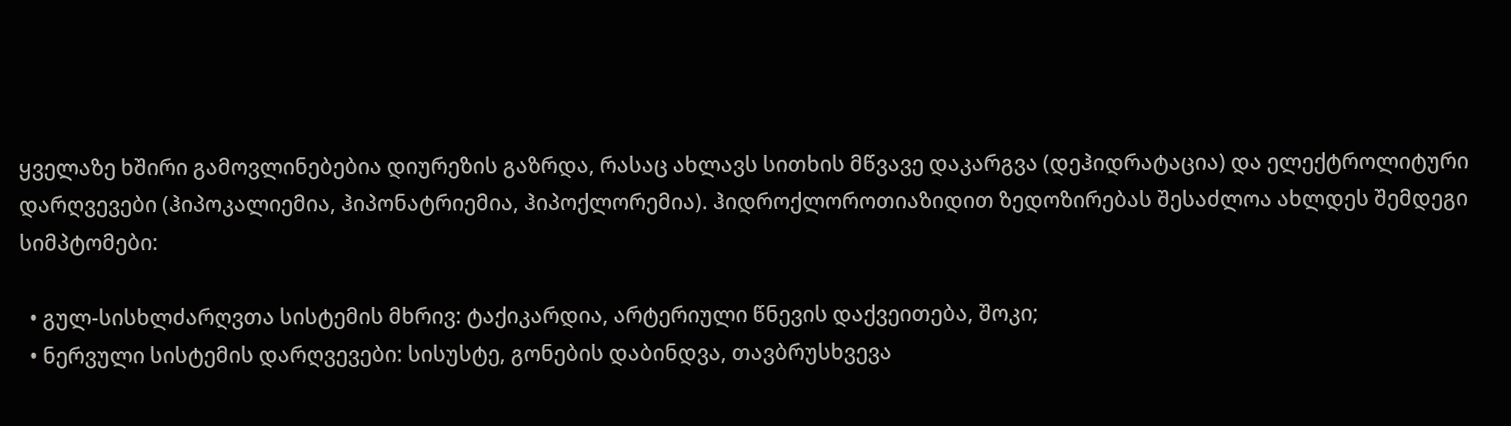ყველაზე ხშირი გამოვლინებებია დიურეზის გაზრდა, რასაც ახლავს სითხის მწვავე დაკარგვა (დეჰიდრატაცია) და ელექტროლიტური დარღვევები (ჰიპოკალიემია, ჰიპონატრიემია, ჰიპოქლორემია). ჰიდროქლოროთიაზიდით ზედოზირებას შესაძლოა ახლდეს შემდეგი სიმპტომები:

  • გულ-სისხლძარღვთა სისტემის მხრივ: ტაქიკარდია, არტერიული წნევის დაქვეითება, შოკი;
  • ნერვული სისტემის დარღვევები: სისუსტე, გონების დაბინდვა, თავბრუსხვევა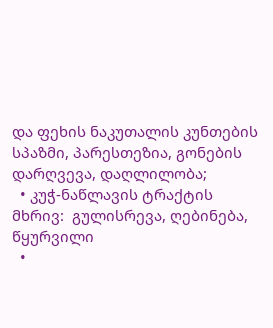და ფეხის ნაკუთალის კუნთების სპაზმი, პარესთეზია, გონების დარღვევა, დაღლილობა;
  • კუჭ-ნაწლავის ტრაქტის მხრივ:  გულისრევა, ღებინება, წყურვილი
  •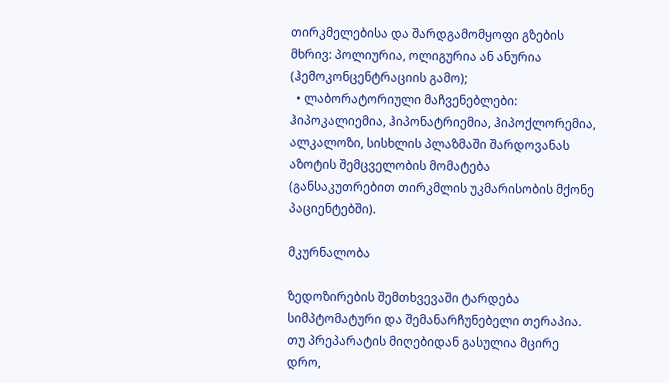თირკმელებისა და შარდგამომყოფი გზების მხრივ: პოლიურია, ოლიგურია ან ანურია (ჰემოკონცენტრაციის გამო);
  • ლაბორატორიული მაჩვენებლები: ჰიპოკალიემია, ჰიპონატრიემია, ჰიპოქლორემია, ალკალოზი, სისხლის პლაზმაში შარდოვანას აზოტის შემცველობის მომატება (განსაკუთრებით თირკმლის უკმარისობის მქონე პაციენტებში).

მკურნალობა

ზედოზირების შემთხვევაში ტარდება სიმპტომატური და შემანარჩუნებელი თერაპია. თუ პრეპარატის მიღებიდან გასულია მცირე დრო,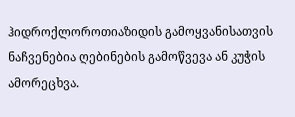ჰიდროქლოროთიაზიდის გამოყვანისათვის ნაჩვენებია ღებინების გამოწვევა ან კუჭის ამორეცხვა.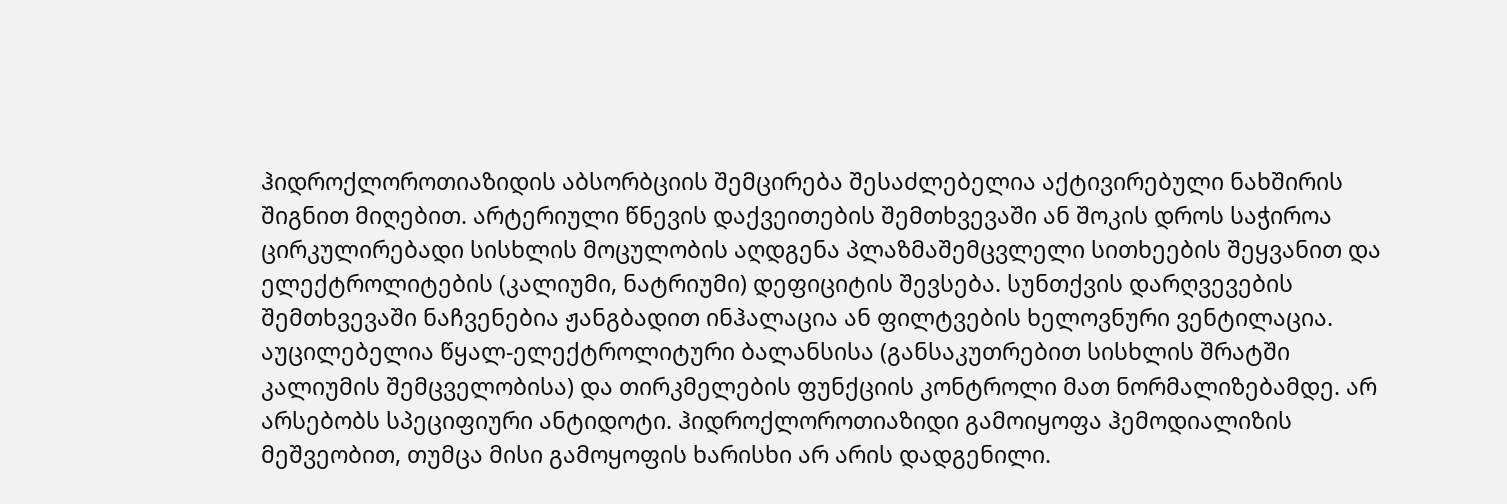ჰიდროქლოროთიაზიდის აბსორბციის შემცირება შესაძლებელია აქტივირებული ნახშირის შიგნით მიღებით. არტერიული წნევის დაქვეითების შემთხვევაში ან შოკის დროს საჭიროა ცირკულირებადი სისხლის მოცულობის აღდგენა პლაზმაშემცვლელი სითხეების შეყვანით და ელექტროლიტების (კალიუმი, ნატრიუმი) დეფიციტის შევსება. სუნთქვის დარღვევების შემთხვევაში ნაჩვენებია ჟანგბადით ინჰალაცია ან ფილტვების ხელოვნური ვენტილაცია. აუცილებელია წყალ-ელექტროლიტური ბალანსისა (განსაკუთრებით სისხლის შრატში კალიუმის შემცველობისა) და თირკმელების ფუნქციის კონტროლი მათ ნორმალიზებამდე. არ არსებობს სპეციფიური ანტიდოტი. ჰიდროქლოროთიაზიდი გამოიყოფა ჰემოდიალიზის მეშვეობით, თუმცა მისი გამოყოფის ხარისხი არ არის დადგენილი.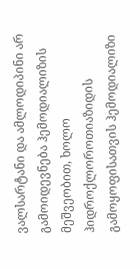ვალსარტანი და ამლოდიპინი არ გამოიდევნება ჰემოდიალიზის მეშვეობით, ხოლო ჰიდროქლოროთიაზიდის გამოყოფისათვის ჰემოდიალიზი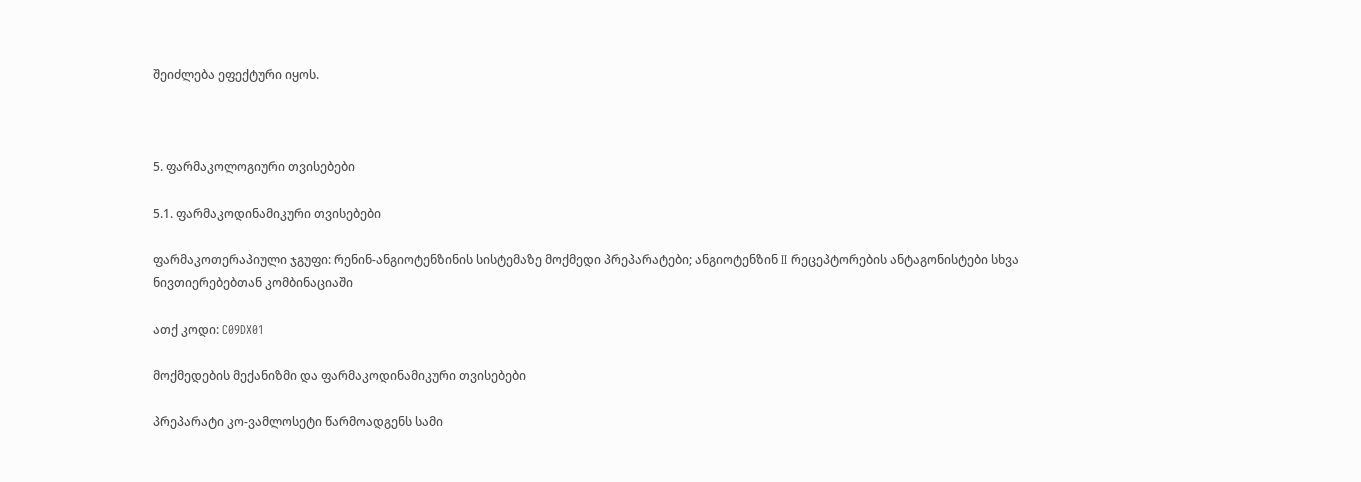შეიძლება ეფექტური იყოს.



5. ფარმაკოლოგიური თვისებები

5.1. ფარმაკოდინამიკური თვისებები

ფარმაკოთერაპიული ჯგუფი: რენინ-ანგიოტენზინის სისტემაზე მოქმედი პრეპარატები; ანგიოტენზინ II რეცეპტორების ანტაგონისტები სხვა ნივთიერებებთან კომბინაციაში

ათქ კოდი: C09DX01

მოქმედების მექანიზმი და ფარმაკოდინამიკური თვისებები

პრეპარატი კო-ვამლოსეტი წარმოადგენს სამი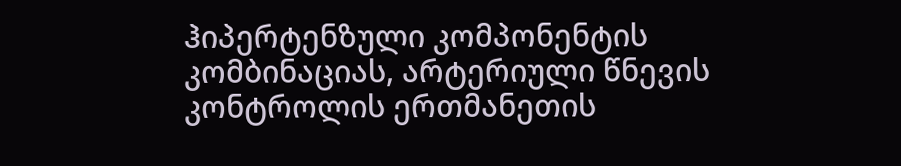ჰიპერტენზული კომპონენტის კომბინაციას, არტერიული წნევის კონტროლის ერთმანეთის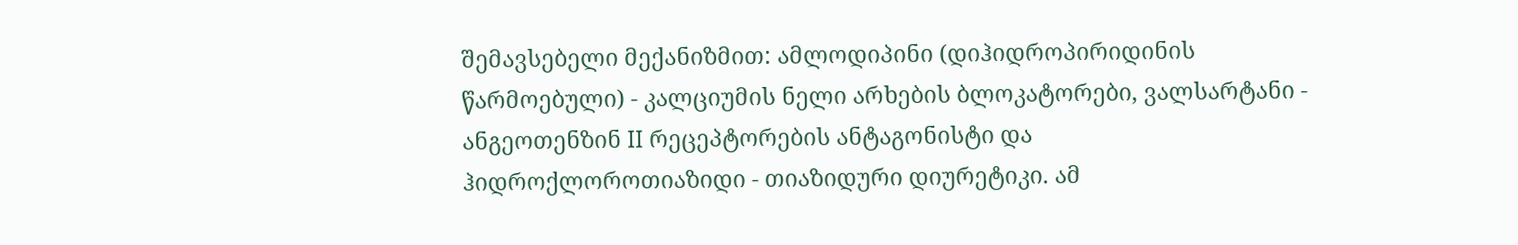შემავსებელი მექანიზმით: ამლოდიპინი (დიჰიდროპირიდინის წარმოებული) - კალციუმის ნელი არხების ბლოკატორები, ვალსარტანი - ანგეოთენზინ II რეცეპტორების ანტაგონისტი და ჰიდროქლოროთიაზიდი - თიაზიდური დიურეტიკი. ამ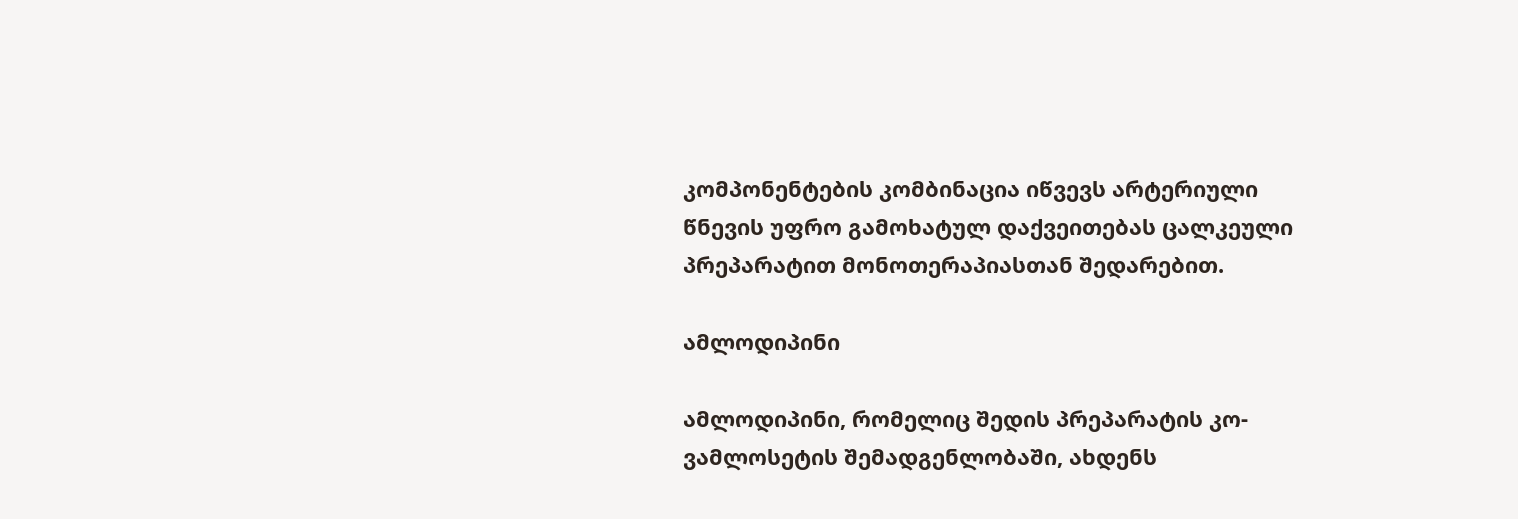კომპონენტების კომბინაცია იწვევს არტერიული წნევის უფრო გამოხატულ დაქვეითებას ცალკეული პრეპარატით მონოთერაპიასთან შედარებით.

ამლოდიპინი

ამლოდიპინი, რომელიც შედის პრეპარატის კო-ვამლოსეტის შემადგენლობაში, ახდენს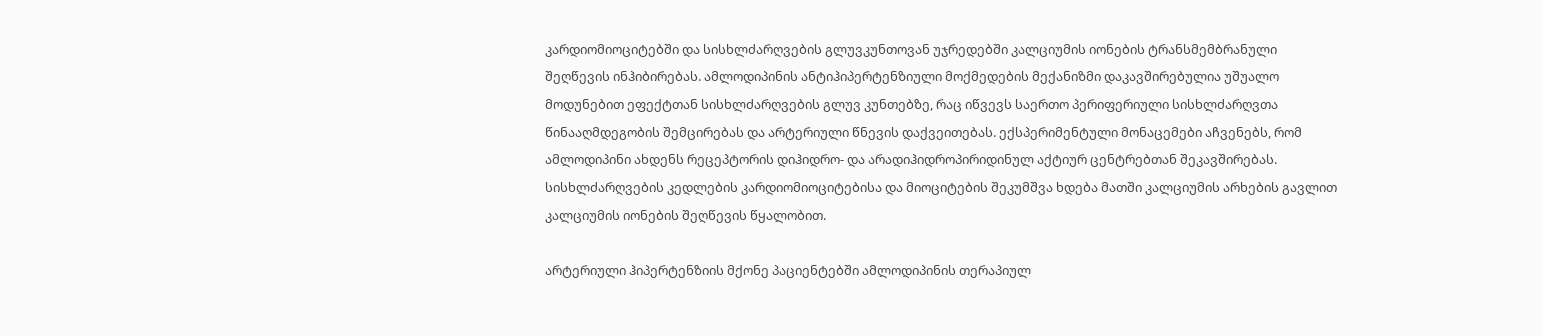კარდიომიოციტებში და სისხლძარღვების გლუვკუნთოვან უჯრედებში კალციუმის იონების ტრანსმემბრანული შეღწევის ინჰიბირებას. ამლოდიპინის ანტიჰიპერტენზიული მოქმედების მექანიზმი დაკავშირებულია უშუალო მოდუნებით ეფექტთან სისხლძარღვების გლუვ კუნთებზე, რაც იწვევს საერთო პერიფერიული სისხლძარღვთა წინააღმდეგობის შემცირებას და არტერიული წნევის დაქვეითებას. ექსპერიმენტული მონაცემები აჩვენებს, რომ ამლოდიპინი ახდენს რეცეპტორის დიჰიდრო- და არადიჰიდროპირიდინულ აქტიურ ცენტრებთან შეკავშირებას. სისხლძარღვების კედლების კარდიომიოციტებისა და მიოციტების შეკუმშვა ხდება მათში კალციუმის არხების გავლით კალციუმის იონების შეღწევის წყალობით.

არტერიული ჰიპერტენზიის მქონე პაციენტებში ამლოდიპინის თერაპიულ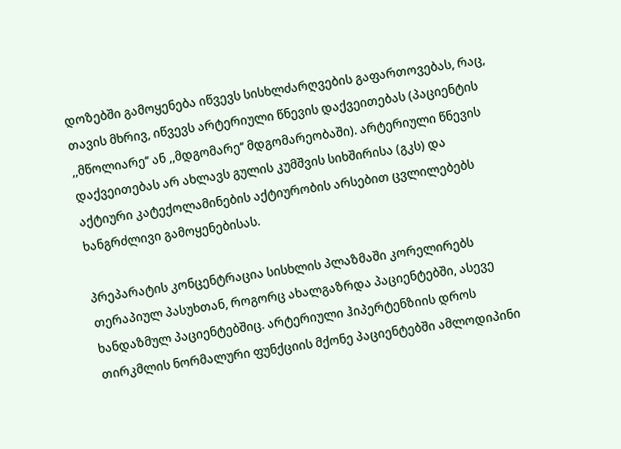დოზებში გამოყენება იწვევს სისხლძარღვების გაფართოვებას, რაც, თავის მხრივ, იწვევს არტერიული წნევის დაქვეითებას (პაციენტის ,,მწოლიარე‘‘ ან ,,მდგომარე‘‘ მდგომარეობაში). არტერიული წნევის დაქვეითებას არ ახლავს გულის კუმშვის სიხშირისა (გკს) და აქტიური კატექოლამინების აქტიურობის არსებით ცვლილებებს ხანგრძლივი გამოყენებისას.

პრეპარატის კონცენტრაცია სისხლის პლაზმაში კორელირებს თერაპიულ პასუხთან, როგორც ახალგაზრდა პაციენტებში, ასევე ხანდაზმულ პაციენტებშიც. არტერიული ჰიპერტენზიის დროს თირკმლის ნორმალური ფუნქციის მქონე პაციენტებში ამლოდიპინი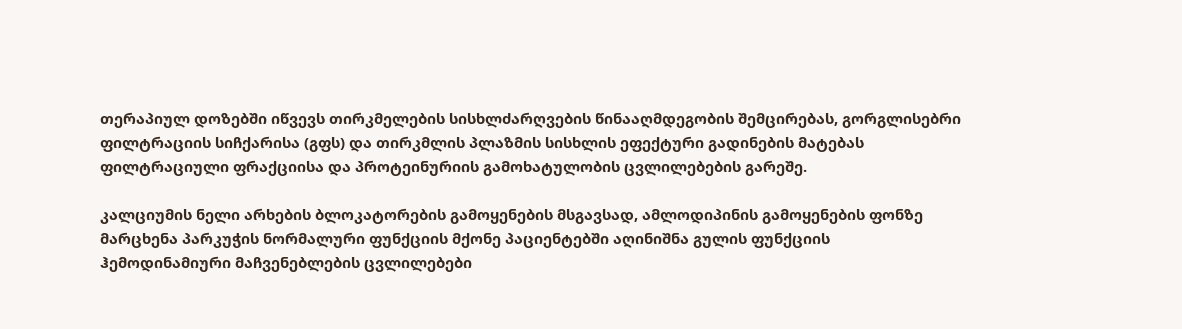თერაპიულ დოზებში იწვევს თირკმელების სისხლძარღვების წინააღმდეგობის შემცირებას, გორგლისებრი ფილტრაციის სიჩქარისა (გფს) და თირკმლის პლაზმის სისხლის ეფექტური გადინების მატებას ფილტრაციული ფრაქციისა და პროტეინურიის გამოხატულობის ცვლილებების გარეშე.

კალციუმის ნელი არხების ბლოკატორების გამოყენების მსგავსად, ამლოდიპინის გამოყენების ფონზე მარცხენა პარკუჭის ნორმალური ფუნქციის მქონე პაციენტებში აღინიშნა გულის ფუნქციის ჰემოდინამიური მაჩვენებლების ცვლილებები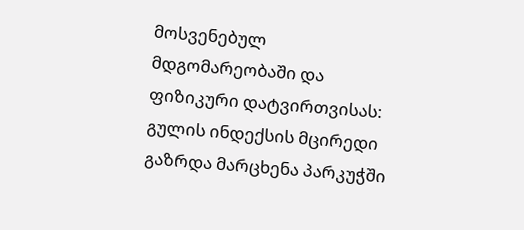მოსვენებულ მდგომარეობაში და ფიზიკური დატვირთვისას: გულის ინდექსის მცირედი გაზრდა მარცხენა პარკუჭში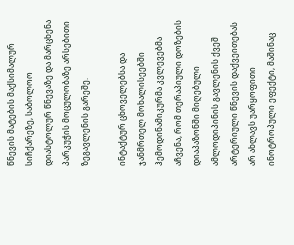წნევის მატების მაქსიმალურ სიჩქარეზე, საბოლოო დიასტოლურ წნევაზე და მარცხენა პარკუჭის მოცულობაზე არსებითი ზეგავლენის გარეშე.

ინტაქტურ ცხოველებსა და ჯანმრთელ მოხალისეებში ჰემოდინამიკურმა კვლევებმა აჩვენა, რომ თერაპიული დოზების დიაპაზონში მიღებული ამლოდიპინის გავლენის ქვეშ არტერიული წნევის დაქვეითებას არ ახლავს უარყოფითი ინოტროპული ეფექტი, მაშინაც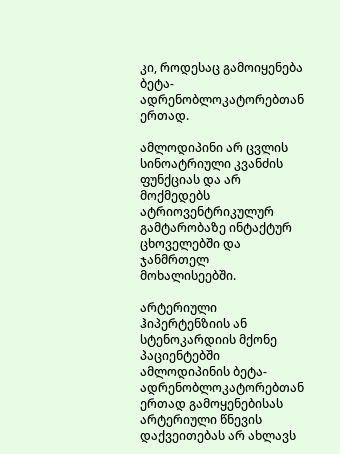კი, როდესაც გამოიყენება ბეტა-ადრენობლოკატორებთან ერთად.

ამლოდიპინი არ ცვლის სინოატრიული კვანძის ფუნქციას და არ მოქმედებს ატრიოვენტრიკულურ გამტარობაზე ინტაქტურ ცხოველებში და ჯანმრთელ მოხალისეებში.

არტერიული ჰიპერტენზიის ან სტენოკარდიის მქონე პაციენტებში ამლოდიპინის ბეტა-ადრენობლოკატორებთან ერთად გამოყენებისას არტერიული წნევის დაქვეითებას არ ახლავს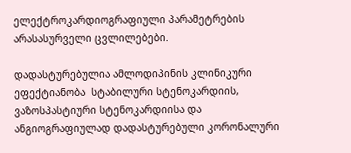ელექტროკარდიოგრაფიული პარამეტრების არასასურველი ცვლილებები.

დადასტურებულია ამლოდიპინის კლინიკური ეფექტიანობა  სტაბილური სტენოკარდიის, ვაზოსპასტიური სტენოკარდიისა და ანგიოგრაფიულად დადასტურებული კორონალური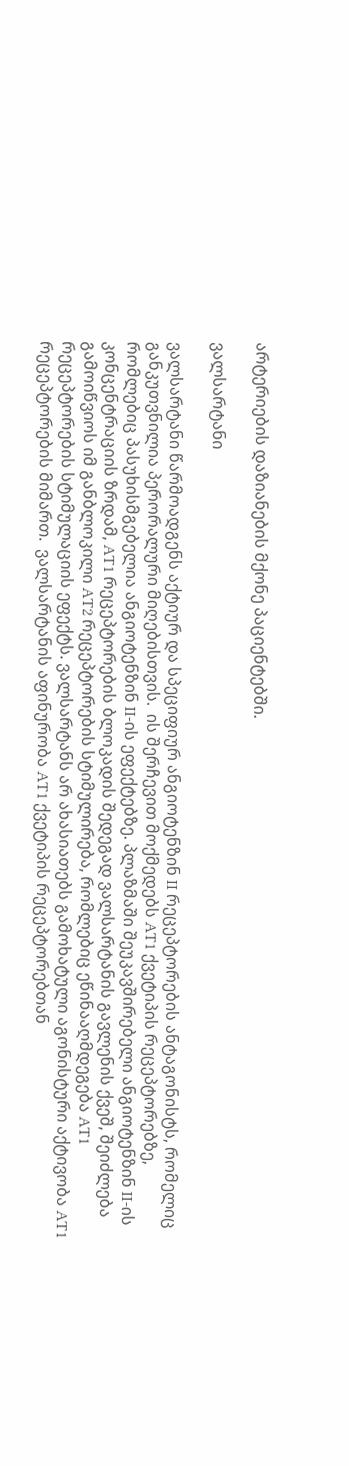არტერიების დაზიანების მქონე პაციენტებში.

ვალსარტანი

ვალსარტანი წარმოადგენს აქტიურ და სპეციფიურ ანგიოტენზინ II რეცეპტორების ანტაგონისტს, რომელიც განკუთვნილია პერორალური მიღებისთვის.  ის შერჩევით მოქმედებს AT1 ქვეტიპის რეცეპტორებზე, რომლებიც პასუხისმგებელია ანგიოტენზინ II-ის ეფექტებზე. პლაზმაში შეუკავშირებელი ანგიოტენზინ II-ის კონცენტრაციის ზრდამ, AT1 რეცეპტორების ბლოკადის შედეგად ვალსარტანის გავლენის ქვეშ, შეიძლება გამოიწვიოს იმ განბლოკილი AT2 რეცეპტორების სტიმულირება, რომლებიც ეწინააღმდეგება AT1 რეცეპტორების სტიმულაციის ეფექტს. ვალსარტანს არ ახასიათებს გამოხატული აგონისტური აქტივობა AT1 რეცეპტორების მიმართ.  ვალსარტანის აფინურობა AT1 ქვეტიპის რეცეპტორებთან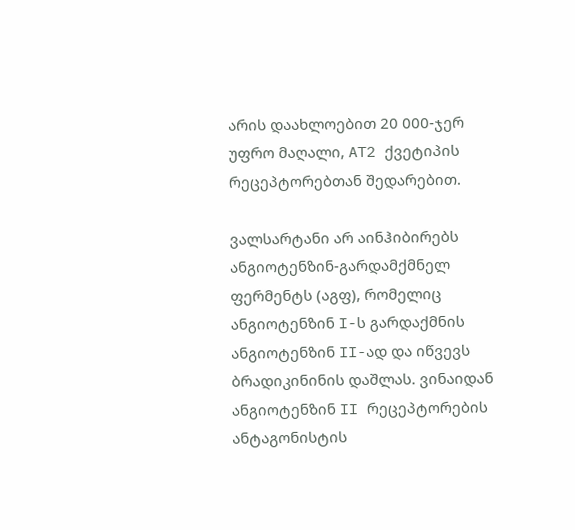არის დაახლოებით 20 000-ჯერ უფრო მაღალი, AT2 ქვეტიპის რეცეპტორებთან შედარებით.

ვალსარტანი არ აინჰიბირებს ანგიოტენზინ-გარდამქმნელ ფერმენტს (აგფ), რომელიც ანგიოტენზინ I-ს გარდაქმნის ანგიოტენზინ II-ად და იწვევს ბრადიკინინის დაშლას. ვინაიდან ანგიოტენზინ II რეცეპტორების ანტაგონისტის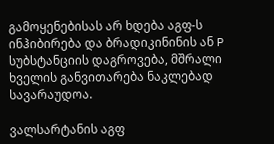გამოყენებისას არ ხდება აგფ-ს ინჰიბირება და ბრადიკინინის ან P სუბსტანციის დაგროვება, მშრალი ხველის განვითარება ნაკლებად სავარაუდოა.

ვალსარტანის აგფ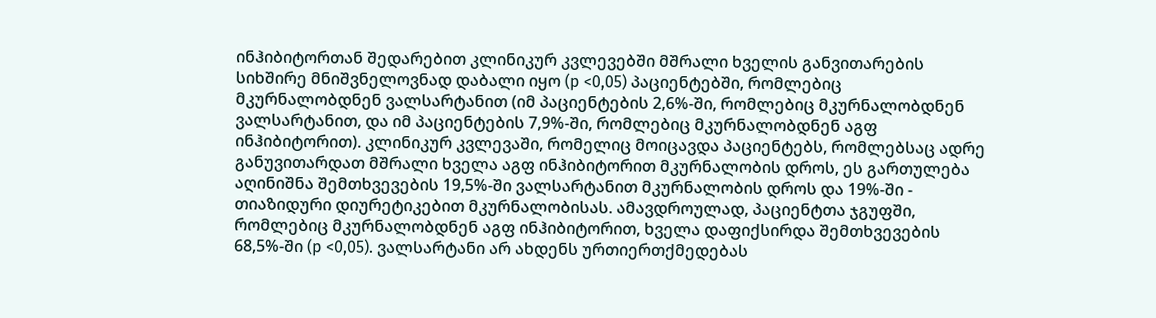ინჰიბიტორთან შედარებით კლინიკურ კვლევებში მშრალი ხველის განვითარების სიხშირე მნიშვნელოვნად დაბალი იყო (p <0,05) პაციენტებში, რომლებიც მკურნალობდნენ ვალსარტანით (იმ პაციენტების 2,6%-ში, რომლებიც მკურნალობდნენ ვალსარტანით, და იმ პაციენტების 7,9%-ში, რომლებიც მკურნალობდნენ აგფ ინჰიბიტორით). კლინიკურ კვლევაში, რომელიც მოიცავდა პაციენტებს, რომლებსაც ადრე განუვითარდათ მშრალი ხველა აგფ ინჰიბიტორით მკურნალობის დროს, ეს გართულება აღინიშნა შემთხვევების 19,5%-ში ვალსარტანით მკურნალობის დროს და 19%-ში - თიაზიდური დიურეტიკებით მკურნალობისას. ამავდროულად, პაციენტთა ჯგუფში, რომლებიც მკურნალობდნენ აგფ ინჰიბიტორით, ხველა დაფიქსირდა შემთხვევების 68,5%-ში (p <0,05). ვალსარტანი არ ახდენს ურთიერთქმედებას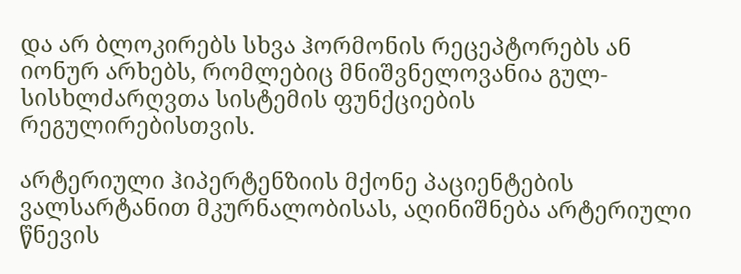და არ ბლოკირებს სხვა ჰორმონის რეცეპტორებს ან იონურ არხებს, რომლებიც მნიშვნელოვანია გულ-სისხლძარღვთა სისტემის ფუნქციების რეგულირებისთვის.

არტერიული ჰიპერტენზიის მქონე პაციენტების ვალსარტანით მკურნალობისას, აღინიშნება არტერიული წნევის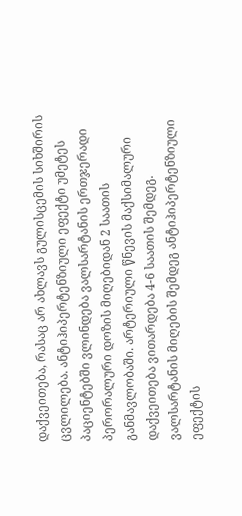დაქვეითება, რასაც არ ახლავს გულისცემის სიხშირის ცვლილება. ანტიჰიპერტენზიული ეფექტი უმეტეს პაციენტებში ვლინდება ვალსარტანის ერთჯერადი პერორალური დოზის მიღებიდან 2 საათის განმავლობაში. არტერიული წნევის მაქსიმალური დაქვეითება ვითარდება 4-6 საათის შემდეგ. ვალსარტანის მიღების შემდეგ ანტიჰიპერტენზიული ეფექტის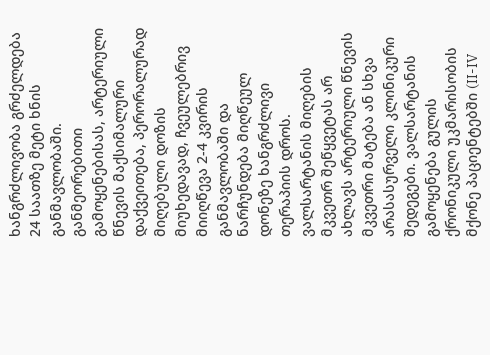ხანგრძლივობა გრძელდება 24 საათზე მეტი ხნის განმავლობაში. განმეორებითი გამოყენებისას, არტერიული წნევის მაქსიმალური დაქვეითება, პერორალურად მიღებული დოზის მიუხედავად, ჩვეულებრივ მიიღწევა 2-4 კვირის განმავლობაში და ნარჩუნდება მიღწეულ დონეზე ხანგრძლივი თერაპიის დროს.  ვალსარტანის მიღების მკვეთრ შეწყვეტას არ ახლავს არტერიული წნევის მკვეთრი მატება ან სხვა არასასურველი კლინიკური შედეგები. ვალსარტანის გამოყენება გულის ქრონიკული უკმარისობის მქონე პაციენტებში (II-IV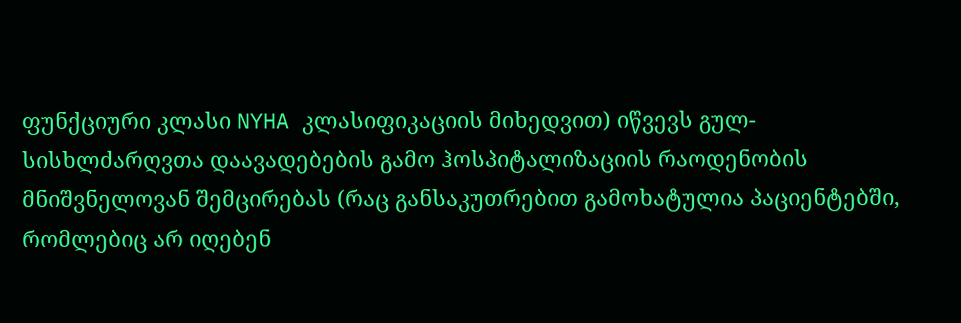ფუნქციური კლასი NYHA კლასიფიკაციის მიხედვით) იწვევს გულ-სისხლძარღვთა დაავადებების გამო ჰოსპიტალიზაციის რაოდენობის მნიშვნელოვან შემცირებას (რაც განსაკუთრებით გამოხატულია პაციენტებში, რომლებიც არ იღებენ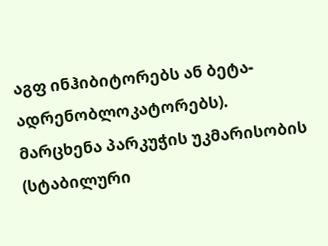აგფ ინჰიბიტორებს ან ბეტა-ადრენობლოკატორებს).  მარცხენა პარკუჭის უკმარისობის (სტაბილური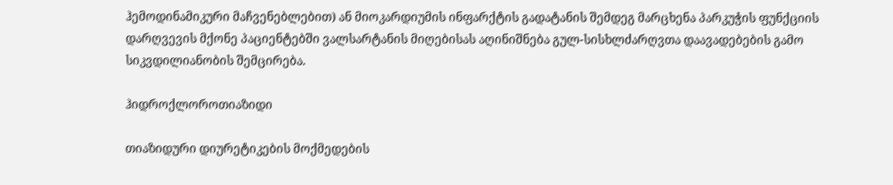ჰემოდინამიკური მაჩვენებლებით) ან მიოკარდიუმის ინფარქტის გადატანის შემდეგ მარცხენა პარკუჭის ფუნქციის დარღვევის მქონე პაციენტებში ვალსარტანის მიღებისას აღინიშნება გულ-სისხლძარღვთა დაავადებების გამო სიკვდილიანობის შემცირება.

ჰიდროქლოროთიაზიდი

თიაზიდური დიურეტიკების მოქმედების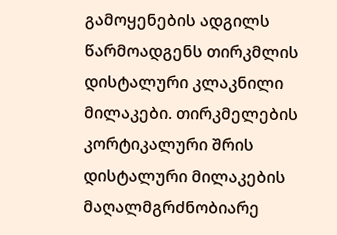გამოყენების ადგილს წარმოადგენს თირკმლის  დისტალური კლაკნილი მილაკები. თირკმელების კორტიკალური შრის დისტალური მილაკების მაღალმგრძნობიარე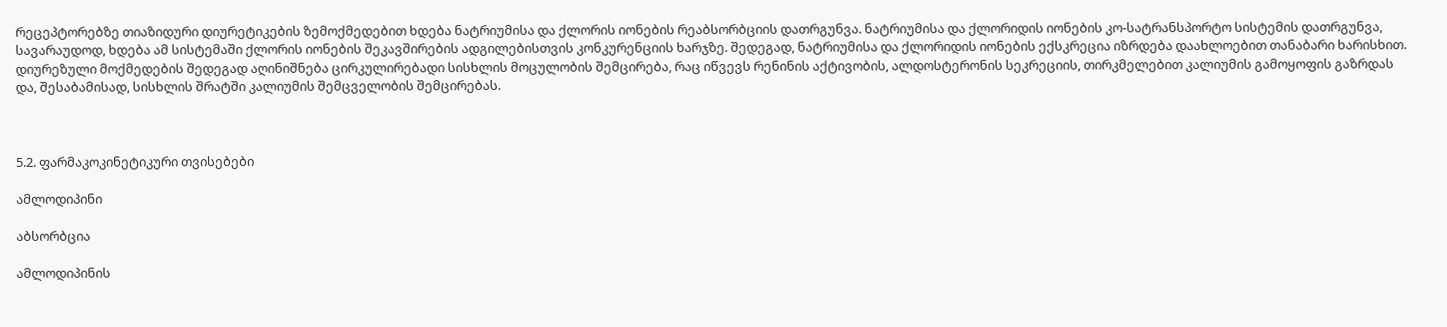რეცეპტორებზე თიაზიდური დიურეტიკების ზემოქმედებით ხდება ნატრიუმისა და ქლორის იონების რეაბსორბციის დათრგუნვა. ნატრიუმისა და ქლორიდის იონების კო-სატრანსპორტო სისტემის დათრგუნვა, სავარაუდოდ, ხდება ამ სისტემაში ქლორის იონების შეკავშირების ადგილებისთვის კონკურენციის ხარჯზე. შედეგად, ნატრიუმისა და ქლორიდის იონების ექსკრეცია იზრდება დაახლოებით თანაბარი ხარისხით. დიურეზული მოქმედების შედეგად აღინიშნება ცირკულირებადი სისხლის მოცულობის შემცირება, რაც იწვევს რენინის აქტივობის, ალდოსტერონის სეკრეციის, თირკმელებით კალიუმის გამოყოფის გაზრდას და, შესაბამისად, სისხლის შრატში კალიუმის შემცველობის შემცირებას.



5.2. ფარმაკოკინეტიკური თვისებები

ამლოდიპინი

აბსორბცია

ამლოდიპინის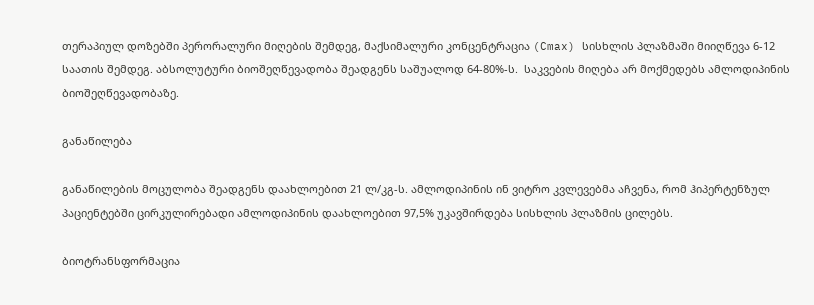თერაპიულ დოზებში პერორალური მიღების შემდეგ, მაქსიმალური კონცენტრაცია (Cmax) სისხლის პლაზმაში მიიღწევა 6-12 საათის შემდეგ. აბსოლუტური ბიოშეღწევადობა შეადგენს საშუალოდ 64-80%-ს.  საკვების მიღება არ მოქმედებს ამლოდიპინის ბიოშეღწევადობაზე.

განაწილება

განაწილების მოცულობა შეადგენს დაახლოებით 21 ლ/კგ-ს. ამლოდიპინის ინ ვიტრო კვლევებმა აჩვენა, რომ ჰიპერტენზულ პაციენტებში ცირკულირებადი ამლოდიპინის დაახლოებით 97,5% უკავშირდება სისხლის პლაზმის ცილებს.

ბიოტრანსფორმაცია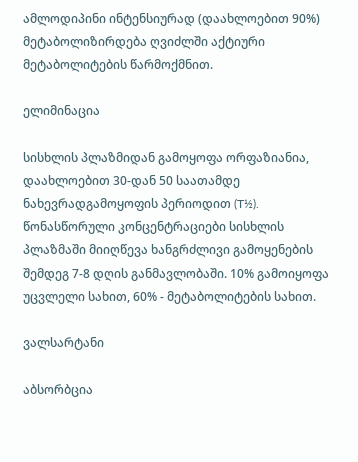ამლოდიპინი ინტენსიურად (დაახლოებით 90%) მეტაბოლიზირდება ღვიძლში აქტიური მეტაბოლიტების წარმოქმნით.

ელიმინაცია

სისხლის პლაზმიდან გამოყოფა ორფაზიანია, დაახლოებით 30-დან 50 საათამდე ნახევრადგამოყოფის პერიოდით (T½). წონასწორული კონცენტრაციები სისხლის პლაზმაში მიიღწევა ხანგრძლივი გამოყენების შემდეგ 7-8 დღის განმავლობაში. 10% გამოიყოფა უცვლელი სახით, 60% - მეტაბოლიტების სახით.

ვალსარტანი

აბსორბცია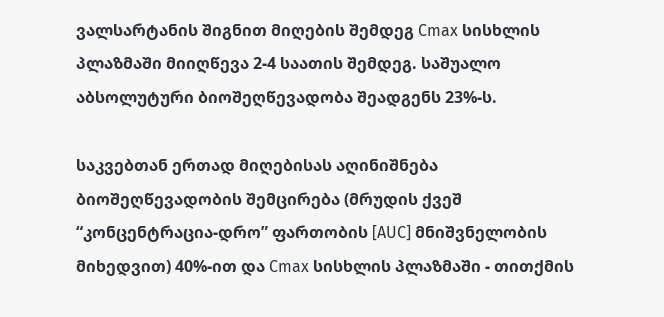ვალსარტანის შიგნით მიღების შემდეგ Cmax სისხლის პლაზმაში მიიღწევა 2-4 საათის შემდეგ. საშუალო აბსოლუტური ბიოშეღწევადობა შეადგენს 23%-ს.

საკვებთან ერთად მიღებისას აღინიშნება ბიოშეღწევადობის შემცირება (მრუდის ქვეშ “კონცენტრაცია-დრო” ფართობის [AUC] მნიშვნელობის მიხედვით) 40%-ით და Cmax სისხლის პლაზმაში - თითქმის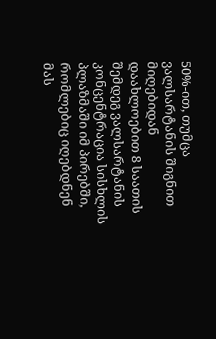50%-ით, თუმცა ვალსარტანის შიგნით მიღებიდან დაახლოებით 8 საათის შემდეგ ვალსარტანის კონცენტრაცია სისხლის პლაზმაში იმ პირებში, რომლებიც იღებდნენ მას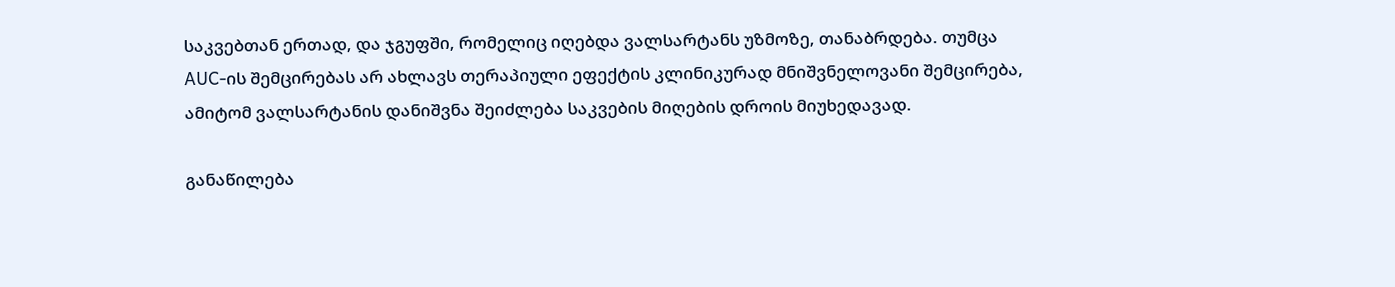საკვებთან ერთად, და ჯგუფში, რომელიც იღებდა ვალსარტანს უზმოზე, თანაბრდება. თუმცა AUC-ის შემცირებას არ ახლავს თერაპიული ეფექტის კლინიკურად მნიშვნელოვანი შემცირება, ამიტომ ვალსარტანის დანიშვნა შეიძლება საკვების მიღების დროის მიუხედავად.

განაწილება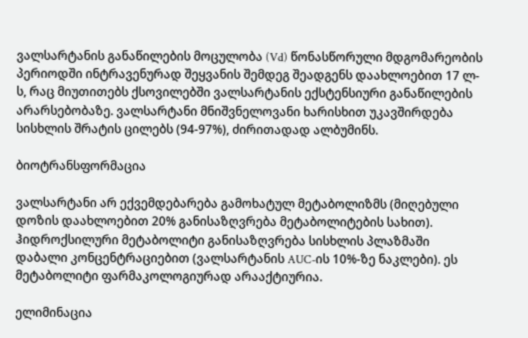ვალსარტანის განაწილების მოცულობა (Vd) წონასწორული მდგომარეობის პერიოდში ინტრავენურად შეყვანის შემდეგ შეადგენს დაახლოებით 17 ლ-ს, რაც მიუთითებს ქსოვილებში ვალსარტანის ექსტენსიური განაწილების არარსებობაზე. ვალსარტანი მნიშვნელოვანი ხარისხით უკავშირდება სისხლის შრატის ცილებს (94-97%), ძირითადად ალბუმინს.

ბიოტრანსფორმაცია

ვალსარტანი არ ექვემდებარება გამოხატულ მეტაბოლიზმს (მიღებული დოზის დაახლოებით 20% განისაზღვრება მეტაბოლიტების სახით). ჰიდროქსილური მეტაბოლიტი განისაზღვრება სისხლის პლაზმაში დაბალი კონცენტრაციებით (ვალსარტანის AUC-ის 10%-ზე ნაკლები). ეს მეტაბოლიტი ფარმაკოლოგიურად არააქტიურია.

ელიმინაცია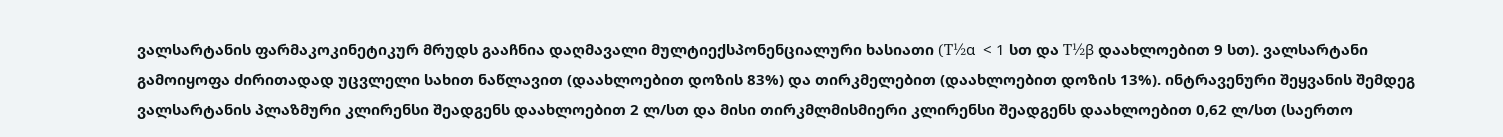ვალსარტანის ფარმაკოკინეტიკურ მრუდს გააჩნია დაღმავალი მულტიექსპონენციალური ხასიათი (T½α  < 1 სთ და T½β დაახლოებით 9 სთ). ვალსარტანი გამოიყოფა ძირითადად უცვლელი სახით ნაწლავით (დაახლოებით დოზის 83%) და თირკმელებით (დაახლოებით დოზის 13%). ინტრავენური შეყვანის შემდეგ ვალსარტანის პლაზმური კლირენსი შეადგენს დაახლოებით 2 ლ/სთ და მისი თირკმლმისმიერი კლირენსი შეადგენს დაახლოებით 0,62 ლ/სთ (საერთო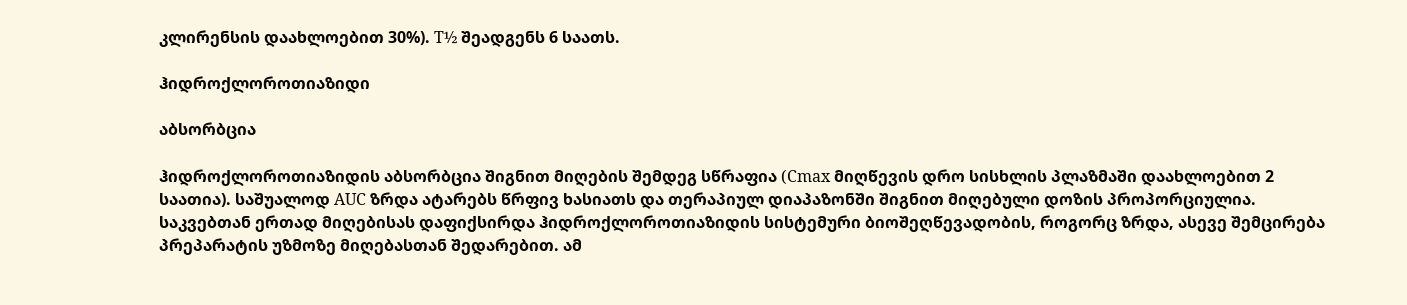კლირენსის დაახლოებით 30%). T½ შეადგენს 6 საათს.

ჰიდროქლოროთიაზიდი

აბსორბცია

ჰიდროქლოროთიაზიდის აბსორბცია შიგნით მიღების შემდეგ სწრაფია (Cmax მიღწევის დრო სისხლის პლაზმაში დაახლოებით 2 საათია). საშუალოდ AUC ზრდა ატარებს წრფივ ხასიათს და თერაპიულ დიაპაზონში შიგნით მიღებული დოზის პროპორციულია. საკვებთან ერთად მიღებისას დაფიქსირდა ჰიდროქლოროთიაზიდის სისტემური ბიოშეღწევადობის, როგორც ზრდა, ასევე შემცირება პრეპარატის უზმოზე მიღებასთან შედარებით. ამ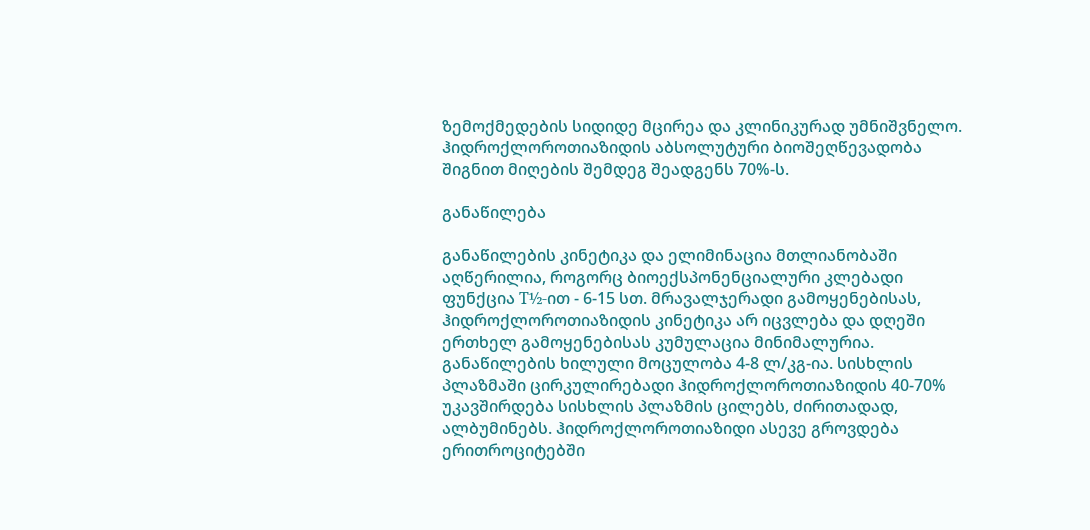ზემოქმედების სიდიდე მცირეა და კლინიკურად უმნიშვნელო. ჰიდროქლოროთიაზიდის აბსოლუტური ბიოშეღწევადობა შიგნით მიღების შემდეგ შეადგენს 70%-ს.

განაწილება

განაწილების კინეტიკა და ელიმინაცია მთლიანობაში აღწერილია, როგორც ბიოექსპონენციალური კლებადი ფუნქცია T½-ით - 6-15 სთ. მრავალჯერადი გამოყენებისას, ჰიდროქლოროთიაზიდის კინეტიკა არ იცვლება და დღეში ერთხელ გამოყენებისას კუმულაცია მინიმალურია. განაწილების ხილული მოცულობა 4-8 ლ/კგ-ია. სისხლის პლაზმაში ცირკულირებადი ჰიდროქლოროთიაზიდის 40-70% უკავშირდება სისხლის პლაზმის ცილებს, ძირითადად, ალბუმინებს. ჰიდროქლოროთიაზიდი ასევე გროვდება ერითროციტებში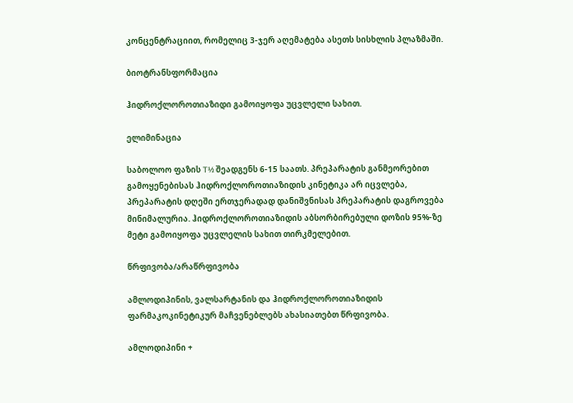კონცენტრაციით, რომელიც 3-ჯერ აღემატება ასეთს სისხლის პლაზმაში.

ბიოტრანსფორმაცია

ჰიდროქლოროთიაზიდი გამოიყოფა უცვლელი სახით.

ელიმინაცია

საბოლოო ფაზის T½ შეადგენს 6-15 საათს. პრეპარატის განმეორებით გამოყენებისას ჰიდროქლოროთიაზიდის კინეტიკა არ იცვლება, პრეპარატის დღეში ერთჯერადად დანიშვნისას პრეპარატის დაგროვება მინიმალურია. ჰიდროქლოროთიაზიდის აბსორბირებული დოზის 95%-ზე მეტი გამოიყოფა უცვლელის სახით თირკმელებით.

წრფივობა/არაწრფივობა

ამლოდიპინის, ვალსარტანის და ჰიდროქლოროთიაზიდის ფარმაკოკინეტიკურ მაჩვენებლებს ახასიათებთ წრფივობა.

ამლოდიპინი +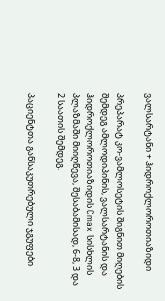ვალსარტანი + ჰიდროქლოროთიაზიდი

პრეპარატ კო-ვამლოსეტის შიგნით მიღების შემდეგ ამლოდიპინის, ვალსარტანის და ჰიდროქლოროთიაზიდის Cmax სისხლის პლაზმაში მიიღწევა, შესაბამისად, 6-8, 3 და 2 საათის შემდეგ.

პაციენტთა განსაკუთრებული ჯგუფები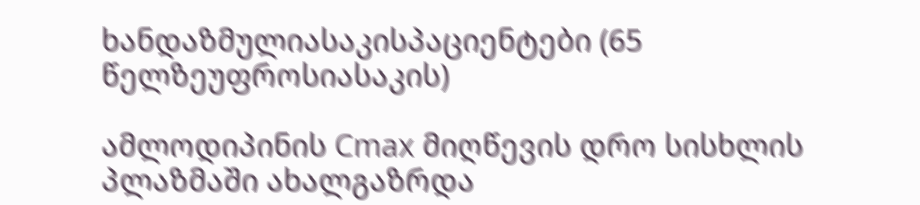ხანდაზმულიასაკისპაციენტები (65 წელზეუფროსიასაკის)

ამლოდიპინის Cmax მიღწევის დრო სისხლის პლაზმაში ახალგაზრდა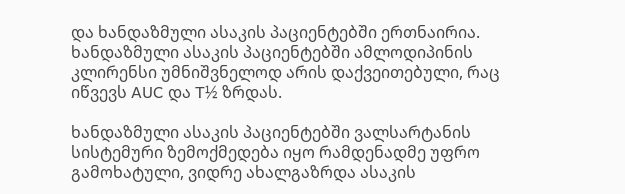და ხანდაზმული ასაკის პაციენტებში ერთნაირია. ხანდაზმული ასაკის პაციენტებში ამლოდიპინის კლირენსი უმნიშვნელოდ არის დაქვეითებული, რაც იწვევს AUC და T½ ზრდას.

ხანდაზმული ასაკის პაციენტებში ვალსარტანის სისტემური ზემოქმედება იყო რამდენადმე უფრო გამოხატული, ვიდრე ახალგაზრდა ასაკის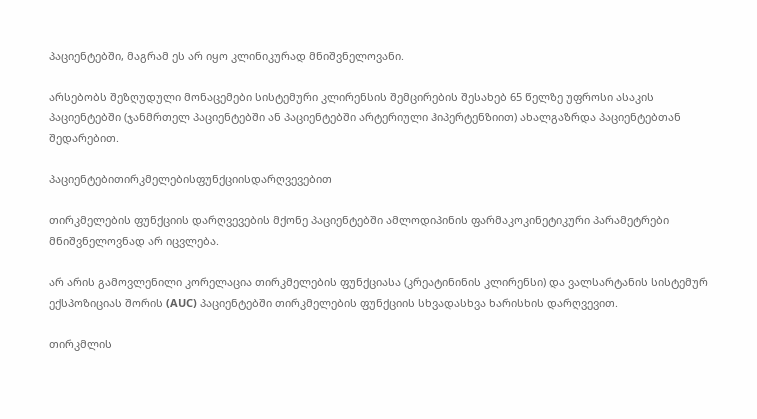პაციენტებში, მაგრამ ეს არ იყო კლინიკურად მნიშვნელოვანი.

არსებობს შეზღუდული მონაცემები სისტემური კლირენსის შემცირების შესახებ 65 წელზე უფროსი ასაკის პაციენტებში (ჯანმრთელ პაციენტებში ან პაციენტებში არტერიული ჰიპერტენზიით) ახალგაზრდა პაციენტებთან შედარებით.

პაციენტებითირკმელებისფუნქციისდარღვევებით

თირკმელების ფუნქციის დარღვევების მქონე პაციენტებში ამლოდიპინის ფარმაკოკინეტიკური პარამეტრები მნიშვნელოვნად არ იცვლება.

არ არის გამოვლენილი კორელაცია თირკმელების ფუნქციასა (კრეატინინის კლირენსი) და ვალსარტანის სისტემურ ექსპოზიციას შორის (AUC) პაციენტებში თირკმელების ფუნქციის სხვადასხვა ხარისხის დარღვევით.

თირკმლის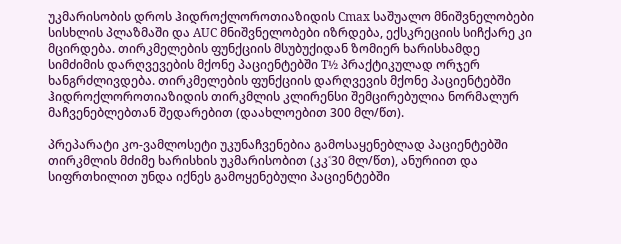უკმარისობის დროს ჰიდროქლოროთიაზიდის Cmax საშუალო მნიშვნელობები სისხლის პლაზმაში და AUC მნიშვნელობები იზრდება, ექსკრეციის სიჩქარე კი მცირდება. თირკმელების ფუნქციის მსუბუქიდან ზომიერ ხარისხამდე სიმძიმის დარღვევების მქონე პაციენტებში T½ პრაქტიკულად ორჯერ ხანგრძლივდება. თირკმელების ფუნქციის დარღვევის მქონე პაციენტებში ჰიდროქლოროთიაზიდის თირკმლის კლირენსი შემცირებულია ნორმალურ მაჩვენებლებთან შედარებით (დაახლოებით 300 მლ/წთ).

პრეპარატი კო-ვამლოსეტი უკუნაჩვენებია გამოსაყენებლად პაციენტებში თირკმლის მძიმე ხარისხის უკმარისობით (კკ˂30 მლ/წთ), ანურიით და სიფრთხილით უნდა იქნეს გამოყენებული პაციენტებში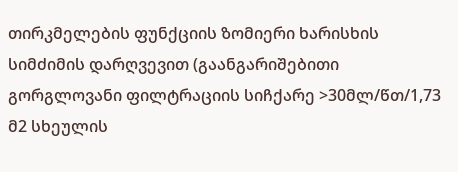თირკმელების ფუნქციის ზომიერი ხარისხის სიმძიმის დარღვევით (გაანგარიშებითი გორგლოვანი ფილტრაციის სიჩქარე >30მლ/წთ/1,73 მ2 სხეულის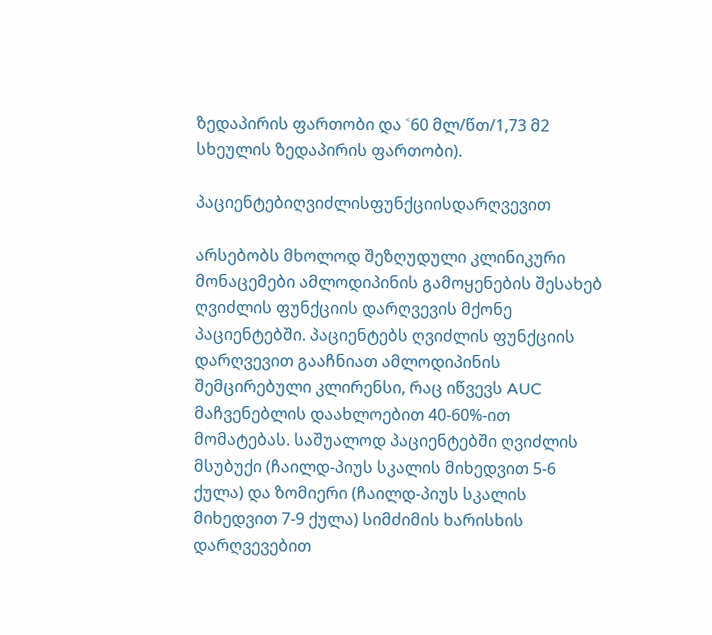ზედაპირის ფართობი და ˂60 მლ/წთ/1,73 მ2 სხეულის ზედაპირის ფართობი).

პაციენტებიღვიძლისფუნქციისდარღვევით

არსებობს მხოლოდ შეზღუდული კლინიკური მონაცემები ამლოდიპინის გამოყენების შესახებ ღვიძლის ფუნქციის დარღვევის მქონე პაციენტებში. პაციენტებს ღვიძლის ფუნქციის დარღვევით გააჩნიათ ამლოდიპინის შემცირებული კლირენსი, რაც იწვევს AUC მაჩვენებლის დაახლოებით 40-60%-ით მომატებას. საშუალოდ პაციენტებში ღვიძლის მსუბუქი (ჩაილდ-პიუს სკალის მიხედვით 5-6 ქულა) და ზომიერი (ჩაილდ-პიუს სკალის მიხედვით 7-9 ქულა) სიმძიმის ხარისხის დარღვევებით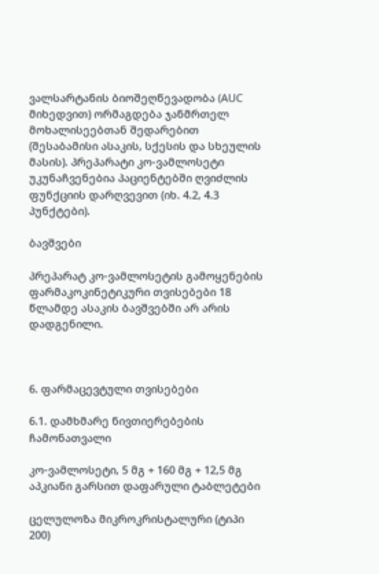ვალსარტანის ბიოშეღწევადობა (AUC მიხედვით) ორმაგდება ჯანმრთელ მოხალისეებთან შედარებით (შესაბამისი ასაკის, სქესის და სხეულის მასის). პრეპარატი კო-ვამლოსეტი უკუნაჩვენებია პაციენტებში ღვიძლის ფუნქციის დარღვევით (იხ. 4.2, 4.3 პუნქტები).

ბავშვები

პრეპარატ კო-ვამლოსეტის გამოყენების ფარმაკოკინეტიკური თვისებები 18 წლამდე ასაკის ბავშვებში არ არის დადგენილი.



6. ფარმაცევტული თვისებები

6.1. დამხმარე ნივთიერებების ჩამონათვალი

კო-ვამლოსეტი, 5 მგ + 160 მგ + 12,5 მგ აპკიანი გარსით დაფარული ტაბლეტები

ცელულოზა მიკროკრისტალური (ტიპი 200)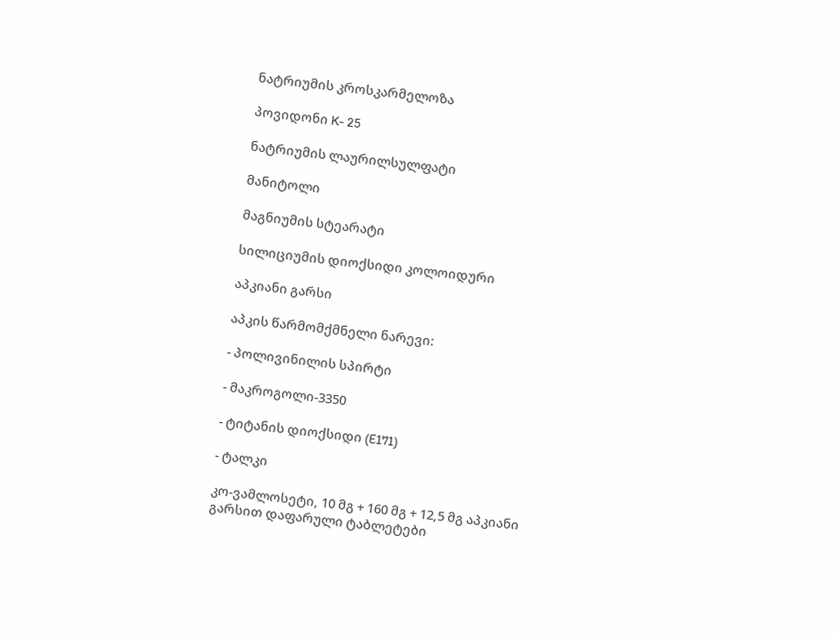ნატრიუმის კროსკარმელოზა

პოვიდონი K- 25

ნატრიუმის ლაურილსულფატი

მანიტოლი

მაგნიუმის სტეარატი

სილიციუმის დიოქსიდი კოლოიდური

აპკიანი გარსი

აპკის წარმომქმნელი ნარევი:

- პოლივინილის სპირტი

- მაკროგოლი-3350

- ტიტანის დიოქსიდი (E171)

- ტალკი

კო-ვამლოსეტი, 10 მგ + 160 მგ + 12,5 მგ აპკიანი გარსით დაფარული ტაბლეტები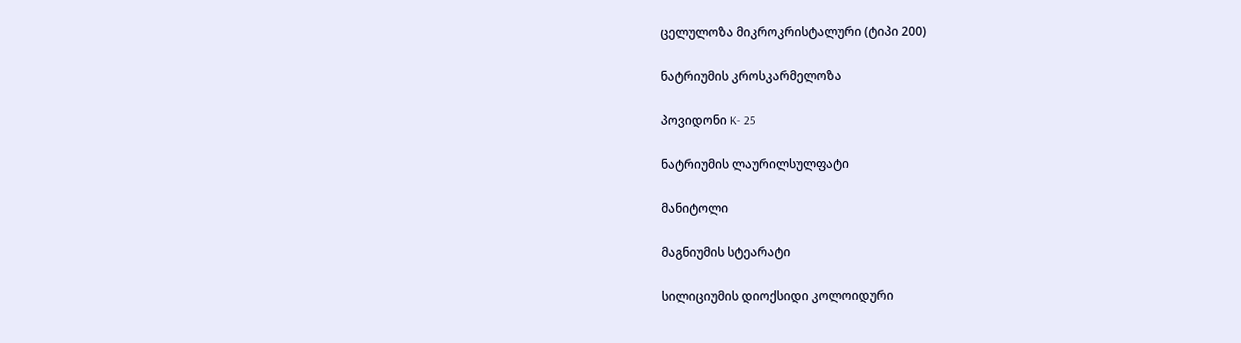ცელულოზა მიკროკრისტალური (ტიპი 200)

ნატრიუმის კროსკარმელოზა

პოვიდონი K- 25

ნატრიუმის ლაურილსულფატი

მანიტოლი

მაგნიუმის სტეარატი

სილიციუმის დიოქსიდი კოლოიდური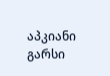აპკიანი გარსი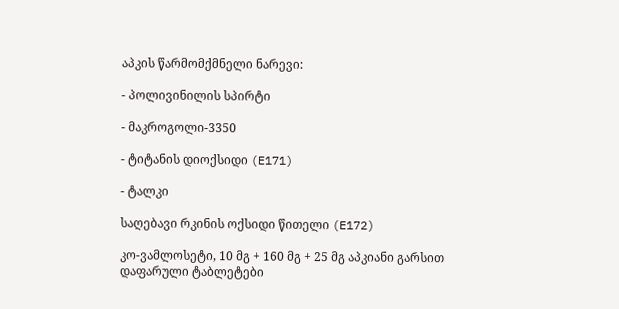აპკის წარმომქმნელი ნარევი:

- პოლივინილის სპირტი

- მაკროგოლი-3350

- ტიტანის დიოქსიდი (E171)

- ტალკი

საღებავი რკინის ოქსიდი წითელი (E172)

კო-ვამლოსეტი, 10 მგ + 160 მგ + 25 მგ აპკიანი გარსით დაფარული ტაბლეტები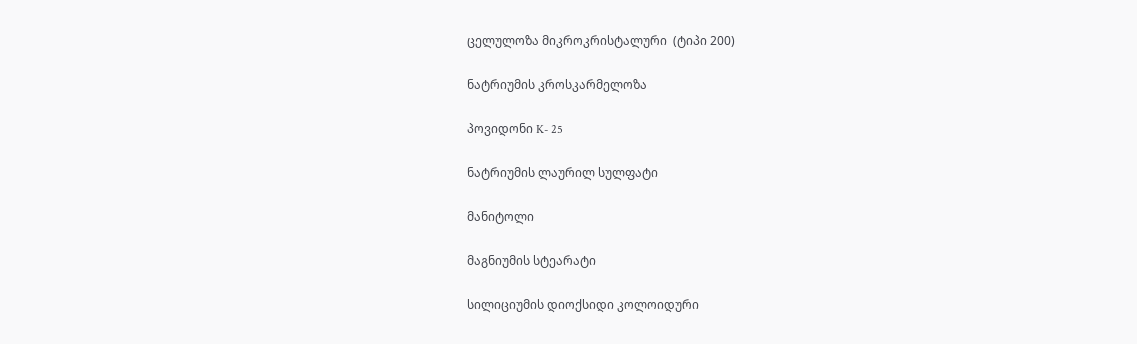ცელულოზა მიკროკრისტალური  (ტიპი 200)

ნატრიუმის კროსკარმელოზა

პოვიდონი K- 25

ნატრიუმის ლაურილ სულფატი

მანიტოლი

მაგნიუმის სტეარატი

სილიციუმის დიოქსიდი კოლოიდური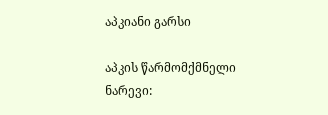აპკიანი გარსი

აპკის წარმომქმნელი ნარევი: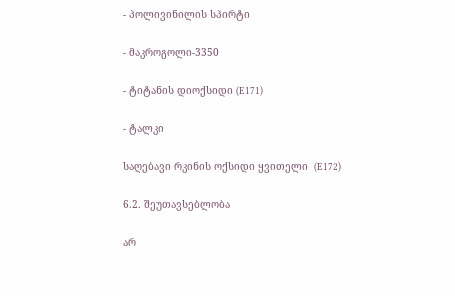- პოლივინილის სპირტი

- მაკროგოლი-3350

- ტიტანის დიოქსიდი (E171)

- ტალკი

საღებავი რკინის ოქსიდი ყვითელი  (E172)

6.2. შეუთავსებლობა

არ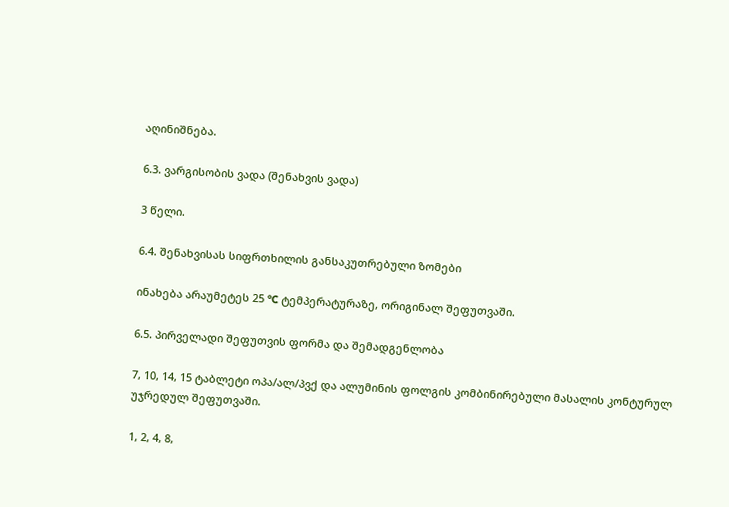აღინიშნება.

6.3. ვარგისობის ვადა (შენახვის ვადა)

3 წელი.

6.4. შენახვისას სიფრთხილის განსაკუთრებული ზომები

ინახება არაუმეტეს 25 °C ტემპერატურაზე, ორიგინალ შეფუთვაში.

6.5. პირველადი შეფუთვის ფორმა და შემადგენლობა

7, 10, 14, 15 ტაბლეტი ოპა/ალ/პვქ და ალუმინის ფოლგის კომბინირებული მასალის კონტურულ უჯრედულ შეფუთვაში.

1, 2, 4, 8,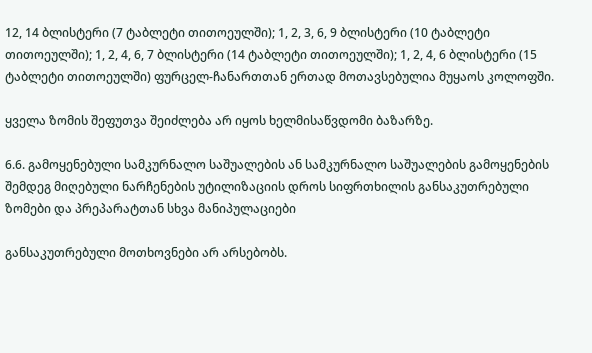12, 14 ბლისტერი (7 ტაბლეტი თითოეულში); 1, 2, 3, 6, 9 ბლისტერი (10 ტაბლეტი თითოეულში); 1, 2, 4, 6, 7 ბლისტერი (14 ტაბლეტი თითოეულში); 1, 2, 4, 6 ბლისტერი (15 ტაბლეტი თითოეულში) ფურცელ-ჩანართთან ერთად მოთავსებულია მუყაოს კოლოფში.

ყველა ზომის შეფუთვა შეიძლება არ იყოს ხელმისაწვდომი ბაზარზე.

6.6. გამოყენებული სამკურნალო საშუალების ან სამკურნალო საშუალების გამოყენების შემდეგ მიღებული ნარჩენების უტილიზაციის დროს სიფრთხილის განსაკუთრებული ზომები და პრეპარატთან სხვა მანიპულაციები

განსაკუთრებული მოთხოვნები არ არსებობს.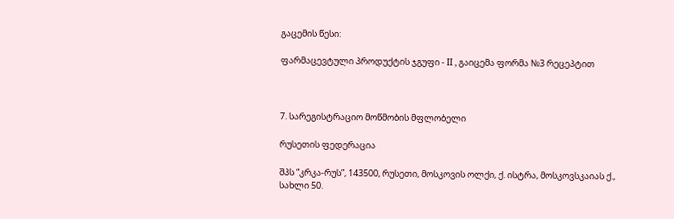გაცემის წესი:

ფარმაცევტული პროდუქტის ჯგუფი - II , გაიცემა ფორმა №3 რეცეპტით



7. სარეგისტრაციო მოწმობის მფლობელი

რუსეთის ფედერაცია

შპს “კრკა-რუს”, 143500, რუსეთი, მოსკოვის ოლქი, ქ. ისტრა, მოსკოვსკაიას ქ., სახლი 50.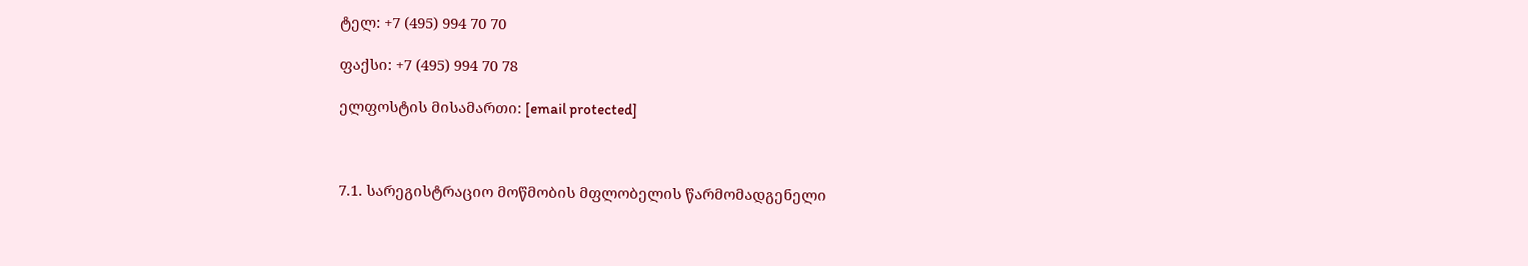ტელ: +7 (495) 994 70 70

ფაქსი: +7 (495) 994 70 78

ელფოსტის მისამართი: [email protected]



7.1. სარეგისტრაციო მოწმობის მფლობელის წარმომადგენელი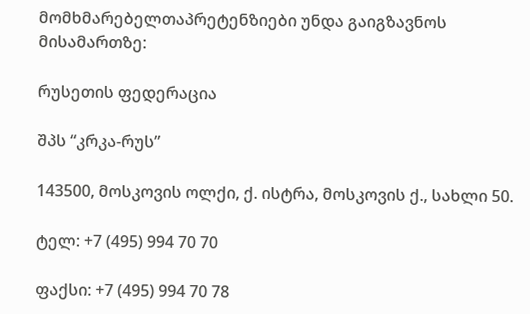მომხმარებელთაპრეტენზიები უნდა გაიგზავნოს მისამართზე:

რუსეთის ფედერაცია

შპს “კრკა-რუს”

143500, მოსკოვის ოლქი, ქ. ისტრა, მოსკოვის ქ., სახლი 50.

ტელ: +7 (495) 994 70 70

ფაქსი: +7 (495) 994 70 78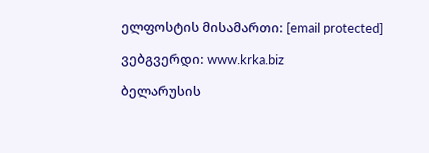ელფოსტის მისამართი: [email protected]

ვებგვერდი: www.krka.biz

ბელარუსის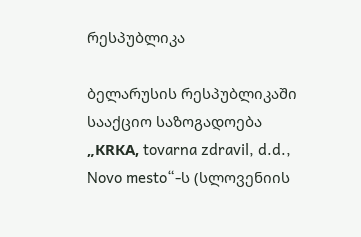რესპუბლიკა

ბელარუსის რესპუბლიკაში სააქციო საზოგადოება „КRКА, tovarna zdravil, d.d., Novo mesto“-ს (სლოვენიის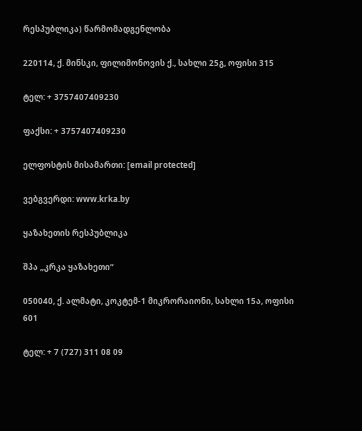რესპუბლიკა) წარმომადგენლობა

220114, ქ. მინსკი, ფილიმონოვის ქ., სახლი 25გ, ოფისი 315

ტელ: + 3757407409230

ფაქსი: + 3757407409230

ელფოსტის მისამართი: [email protected]

ვებგვერდი: www.krka.by

ყაზახეთის რესპუბლიკა

შპა „კრკა ყაზახეთი“

050040, ქ. ალმატი, კოკტემ-1 მიკრორაიონი, სახლი 15ა, ოფისი 601

ტელ: + 7 (727) 311 08 09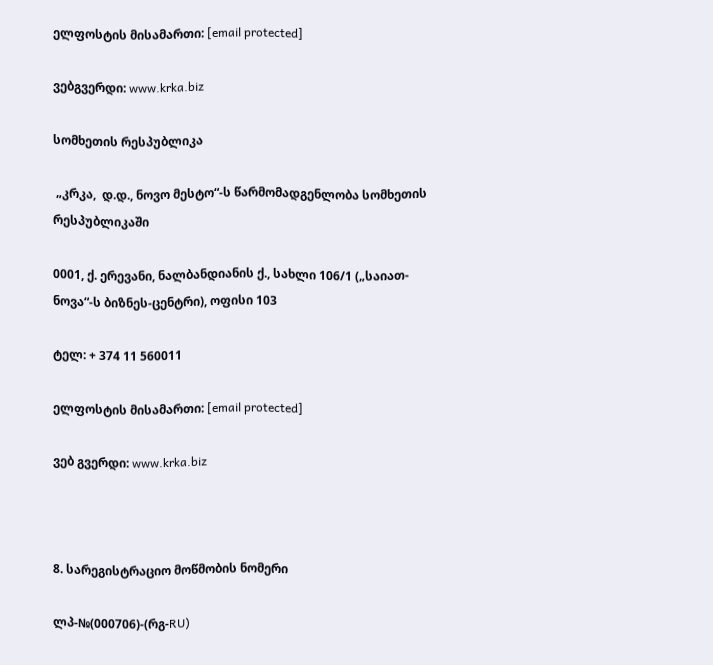ელფოსტის მისამართი: [email protected]

ვებგვერდი: www.krka.biz

სომხეთის რესპუბლიკა

 „კრკა,  დ.დ., ნოვო მესტო“-ს წარმომადგენლობა სომხეთის რესპუბლიკაში

0001, ქ. ერევანი, ნალბანდიანის ქ., სახლი 106/1 („საიათ-ნოვა“-ს ბიზნეს-ცენტრი), ოფისი 103

ტელ: + 374 11 560011

ელფოსტის მისამართი: [email protected]

ვებ გვერდი: www.krka.biz



8. სარეგისტრაციო მოწმობის ნომერი

ლპ-№(000706)-(რგ-RU)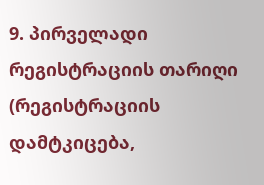9. პირველადი რეგისტრაციის თარიღი (რეგისტრაციის დამტკიცება,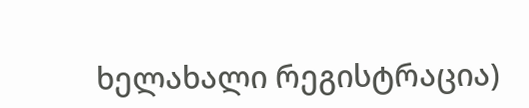ხელახალი რეგისტრაცია)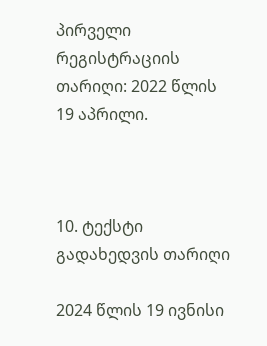პირველი რეგისტრაციის თარიღი: 2022 წლის 19 აპრილი.



10. ტექსტი გადახედვის თარიღი

2024 წლის 19 ივნისი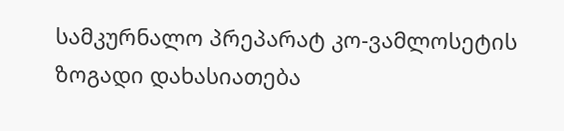სამკურნალო პრეპარატ კო-ვამლოსეტის ზოგადი დახასიათება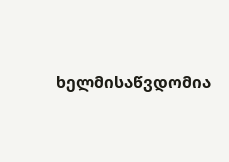ხელმისაწვდომია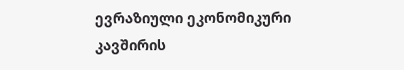ევრაზიული ეკონომიკური კავშირის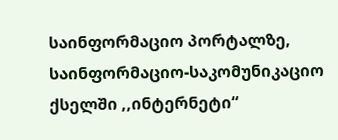საინფორმაციო პორტალზე, საინფორმაციო-საკომუნიკაციო ქსელში ,,ინტერნეტი“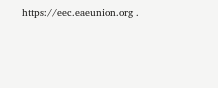https://eec.eaeunion.org .